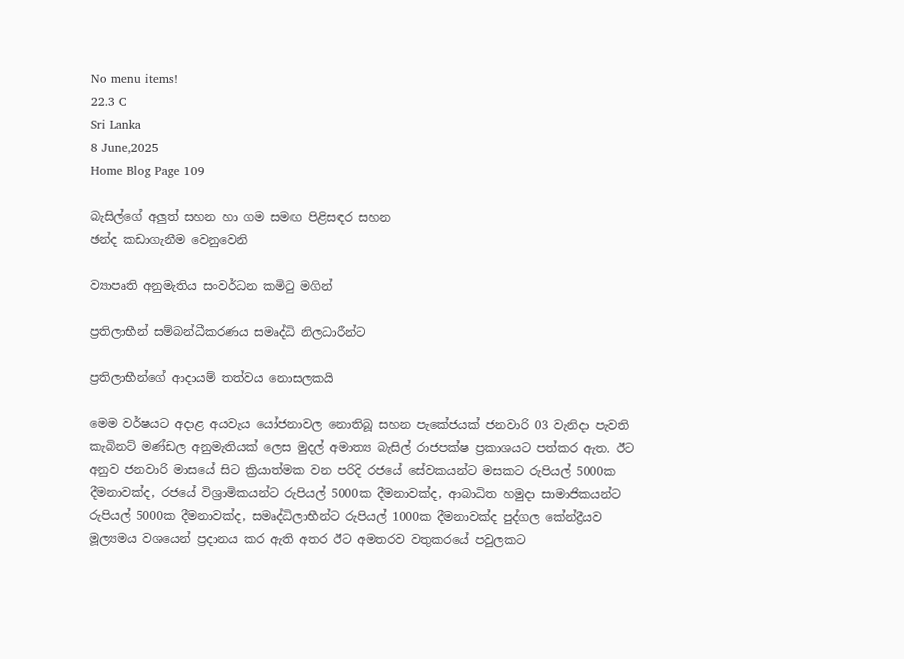No menu items!
22.3 C
Sri Lanka
8 June,2025
Home Blog Page 109

බැසිල්ගේ අලුත් සහන හා ගම සමඟ පිළිසඳර සහන
ඡන්ද කඩාගැනීම වෙනුවෙනි

ව්‍යාපෘති අනුමැතිය සංවර්ධන කමිටු මගින්

ප්‍රතිලාභීන් සම්බන්ධීකරණය සමෘද්ධි නිලධාරීන්ට

ප්‍රතිලාභීන්ගේ ආදායම් තත්වය නොසලකයි

මෙම වර්ෂයට අදාළ අයවැය යෝජනාවල නොතිබූ සහන පැකේජයක් ජනවාරි 03 වැනිදා පැවති කැබිනට් මණ්ඩල අනුමැතියක් ලෙස මුදල් අමාත්‍ය බැසිල් රාජපක්ෂ ප්‍රකාශයට පත්කර ඇත. ඊට අනුව ජනවාරි මාසයේ සිට ක්‍රියාත්මක වන පරිදි රජයේ සේවකයන්ට මසකට රුපියල් 5000ක දීමනාවක්ද, රජයේ විශ්‍රාමිකයන්ට රුපියල් 5000ක දීමනාවක්ද, ආබාධිත හමුදා සාමාජිකයන්ට රුපියල් 5000ක දීමනාවක්ද, සමෘද්ධිලාභීන්ට රුපියල් 1000ක දීමනාවක්ද පුද්ගල කේන්ද්‍රීයව මූල්‍යමය වශයෙන් ප්‍රදානය කර ඇති අතර ඊට අමතරව වතුකරයේ පවුලකට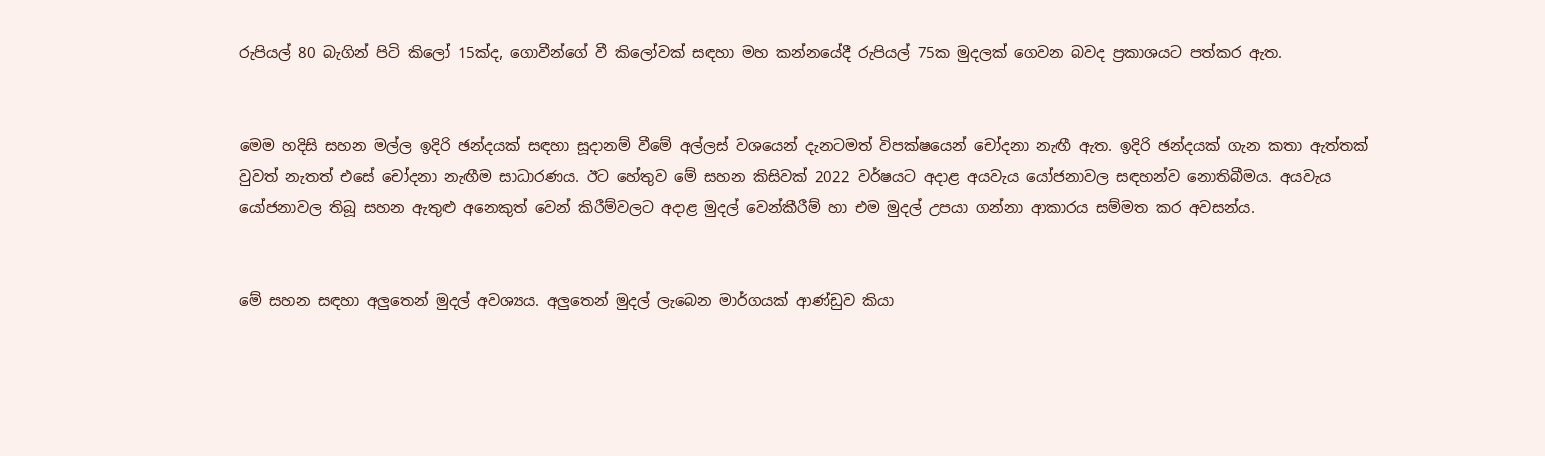රුපියල් 80 බැගින් පිටි කිලෝ 15ක්ද, ගොවීන්ගේ වී කිලෝවක් සඳහා මහ කන්නයේදී රුපියල් 75ක මුදලක් ගෙවන බවද ප්‍රකාශයට පත්කර ඇත.


මෙම හදිසි සහන මල්ල ඉදිරි ඡන්දයක් සඳහා සූදානම් වීමේ අල්ලස් වශයෙන් දැනටමත් විපක්ෂයෙන් චෝදනා නැඟී ඇත. ඉදිරි ඡන්දයක් ගැන කතා ඇත්තක් වුවත් නැතත් එසේ චෝදනා නැඟීම සාධාරණය. ඊට හේතුව මේ සහන කිසිවක් 2022 වර්ෂයට අදාළ අයවැය යෝජනාවල සඳහන්ව නොතිබීමය. අයවැය යෝජනාවල තිබූ සහන ඇතුළු අනෙකුත් වෙන් කිරීම්වලට අදාළ මුදල් වෙන්කීරීම් හා එම මුදල් උපයා ගන්නා ආකාරය සම්මත කර අවසන්ය.


මේ සහන සඳහා අලුතෙන් මුදල් අවශ්‍යය. අලුතෙන් මුදල් ලැබෙන මාර්ගයක් ආණ්ඩුව කියා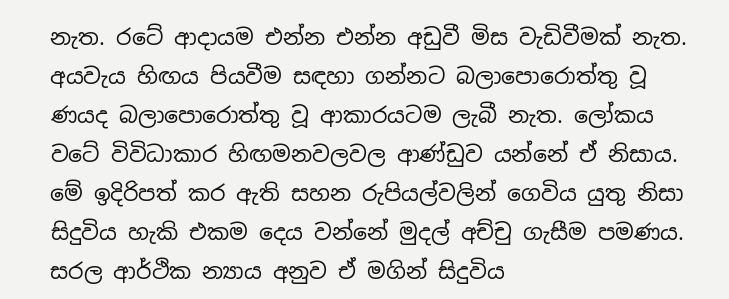නැත. රටේ ආදායම එන්න එන්න අඩුවී මිස වැඩිවීමක් නැත. අයවැය හිඟය පියවීම සඳහා ගන්නට බලාපොරොත්තු වූ ණයද බලාපොරොත්තු වූ ආකාරයටම ලැබී නැත. ලෝකය වටේ විවිධාකාර හිඟමනවලවල ආණ්ඩුව යන්නේ ඒ නිසාය. මේ ඉදිරිපත් කර ඇති සහන රුපියල්වලින් ගෙවිය යුතු නිසා සිදුවිය හැකි එකම දෙය වන්නේ මුදල් අච්චු ගැසීම පමණය. සරල ආර්ථික න්‍යාය අනුව ඒ මගින් සිදුවිය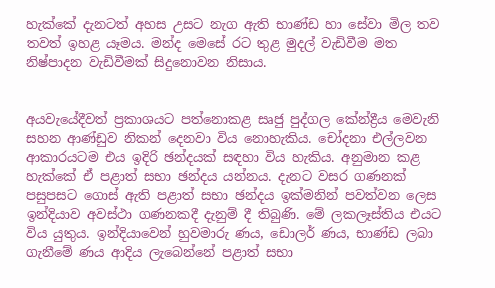හැක්කේ දැනටත් අහස උසට නැග ඇති භාණ්ඩ හා සේවා මිල තව තවත් ඉහළ යෑමය. මන්ද මෙසේ රට තුළ මුදල් වැඩිවීම මත නිෂ්පාදන වැඩිවීමක් සිදුනොවන නිසාය.


අයවැයේදීවත් ප්‍රකාශයට පත්නොකළ සෘජු පුද්ගල කේන්ද්‍රීය මෙවැනි සහන ආණ්ඩුව නිකන් දෙනවා විය නොහැකිය. චෝදනා එල්ලවන ආකාරයටම එය ඉදිරි ඡන්දයක් සඳහා විය හැකිය. අනුමාන කළ හැක්කේ ඒ පළාත් සභා ඡන්දය යන්නය. දැනට වසර ගණනක් පසුපසට ගොස් ඇති පළාත් සභා ඡන්දය ඉක්මනින් පවත්වන ලෙස ඉන්දියාව අවස්ථා ගණනකදී දැනුම් දී තිබුණි. මේ ලකලෑස්තිය එයට විය යුතුය. ඉන්දියාවෙන් හුවමාරු ණය, ඩොලර් ණය, භාණ්ඩ ලබා ගැනීමේ ණය ආදිය ලැබෙන්නේ පළාත් සභා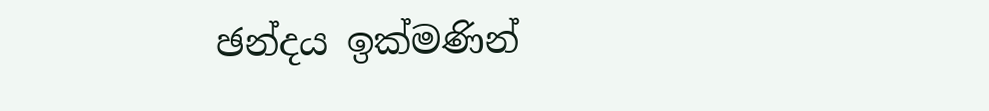ඡන්දය ඉක්මණින්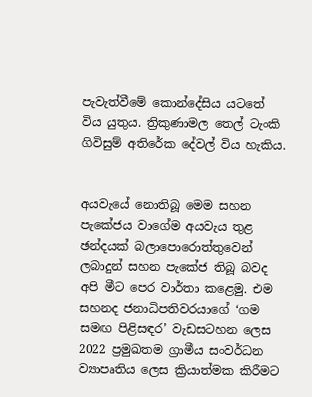පැවැත්වීමේ කොන්දේසිය යටතේ විය යුතුය. ත්‍රිකුණාමල තෙල් ටැංකි ගිවිසුම් අතිරේක දේවල් විය හැකිය.


අයවැයේ නොතිබූ මෙම සහන පැකේජය වාගේම අයවැය තුළ ඡන්දයක් බලාපොරොත්තුවෙන් ලබාදුන් සහන පැකේජ තිබූ බවද අපි මීට පෙර වාර්තා කළෙමු. එම සහනද ජනාධිපතිවරයාගේ ‘ගම සමඟ පිළිසඳර’ වැඩසටහන ලෙස 2022 ප්‍රමුඛතම ග්‍රාමීය සංවර්ධන ව්‍යාපෘතිය ලෙස ක්‍රියාත්මක කිරීමට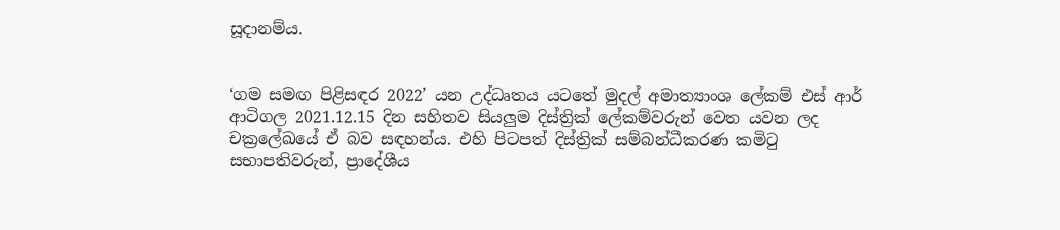සූදානම්ය.


‘ගම සමඟ පිළිසඳර 2022’ යන උද්ධෘතය යටතේ මුදල් අමාත්‍යාංශ ලේකම් එස් ආර් ආටිගල 2021.12.15 දින සහිතව සියලුම දිස්ත්‍රික් ලේකම්වරුන් වෙත යවන ලද චක්‍රලේඛයේ ඒ බව සඳහන්ය. එහි පිටපත් දිස්ත්‍රික් සම්බන්ධීකරණ කමිටු සභාපතිවරුන්, ප්‍රාදේශීය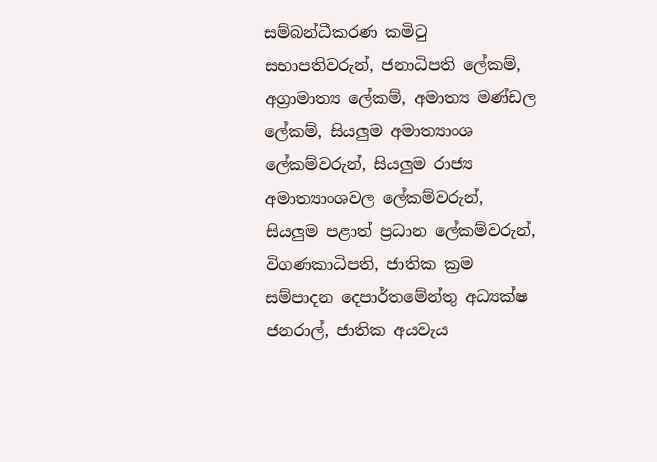සම්බන්ධීකරණ කමිටු සභාපතිවරුන්, ජනාධිපති ලේකම්, අග්‍රාමාත්‍ය ලේකම්, අමාත්‍ය මණ්ඩල ලේකම්, සියලුම අමාත්‍යාංශ ලේකම්වරුන්, සියලුම රාජ්‍ය අමාත්‍යාංශවල ලේකම්වරුන්, සියලුම පළාත් ප්‍රධාන ලේකම්වරුන්, විගණකාධිපති, ජාතික ක්‍රම සම්පාදන දෙපාර්තමේන්තු අධ්‍යක්ෂ ජනරාල්, ජාතික අයවැය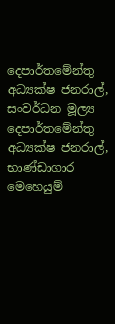දෙපාර්තමේන්තු අධ්‍යක්ෂ ජනරාල්, සංවර්ධන මූල්‍ය දෙපාර්තමේන්තු අධ්‍යක්ෂ ජනරාල්, භාණ්ඩාගාර මෙහෙයුම්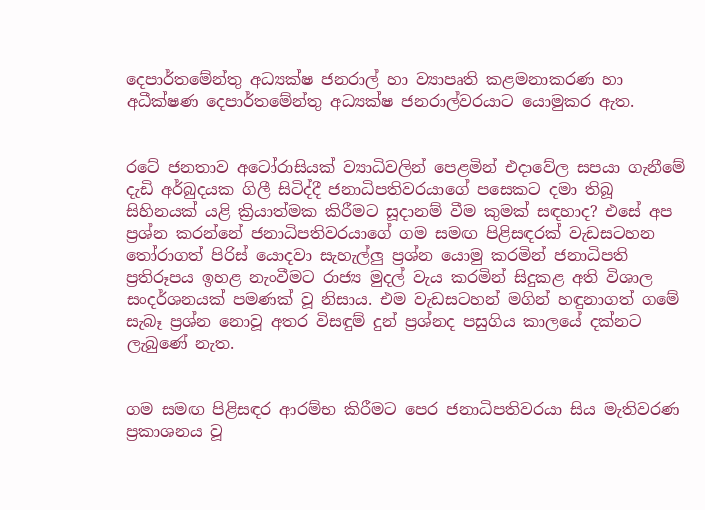දෙපාර්තමේන්තු අධ්‍යක්ෂ ජනරාල් හා ව්‍යාපෘති කළමනාකරණ හා අධීක්ෂණ දෙපාර්තමේන්තු අධ්‍යක්ෂ ජනරාල්වරයාට යොමුකර ඇත.


රටේ ජනතාව අටෝරාසියක් ව්‍යාධිවලින් පෙළමින් එදාවේල සපයා ගැනීමේ දැඩි අර්බුදයක ගිලී සිටිද්දී ජනාධිපතිවරයාගේ පසෙකට දමා තිබූ සිහිනයක් යළි ක්‍රියාත්මක කිරීමට සූදානම් වීම කුමක් සඳහාද? එසේ අප ප්‍රශ්න කරන්නේ ජනාධිපතිවරයාගේ ගම සමඟ පිළිසඳරක් වැඩසටහන තෝරාගත් පිරිස් යොදවා සැහැල්ලු ප්‍රශ්න යොමු කරමින් ජනාධිපති ප්‍රතිරූපය ඉහළ නැංවීමට රාජ්‍ය මුදල් වැය කරමින් සිදුකළ අති විශාල සංදර්ශනයක් පමණක් වූ නිසාය. එම වැඩසටහන් මගින් හඳුනාගත් ගමේ සැබෑ ප්‍රශ්න නොවූ අතර විසඳුම් දුන් ප්‍රශ්නද පසුගිය කාලයේ දක්නට ලැබුණේ නැත.


ගම සමඟ පිළිසඳර ආරම්භ කිරීමට පෙර ජනාධිපතිවරයා සිය මැතිවරණ ප්‍රකාශනය වූ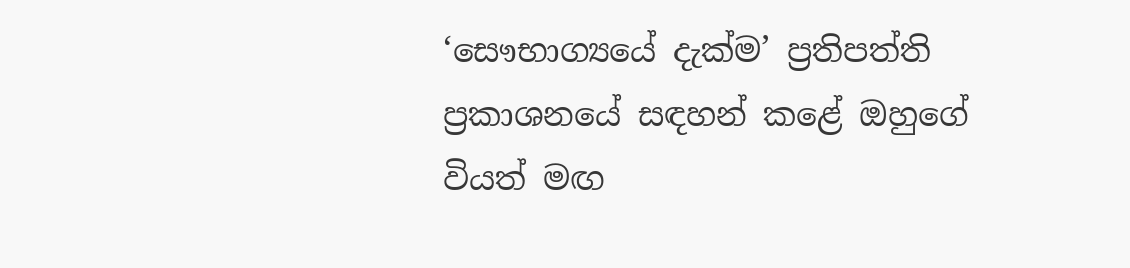‘සෞභාග්‍යයේ දැක්ම’ ප්‍රතිපත්ති ප්‍රකාශනයේ සඳහන් කළේ ඔහුගේ වියත් මඟ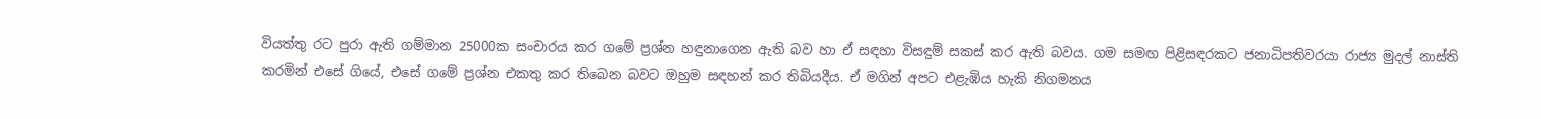වියත්තු රට පුරා ඇති ගම්මාන 25000ක සංචාරය කර ගමේ ප්‍රශ්න හඳුනාගෙන ඇති බව හා ඒ සඳහා විසඳුම් සකස් කර ඇති බවය. ගම සමඟ පිළිසඳරකට ජනාධිපතිවරයා රාජ්‍ය මුදල් නාස්ති කරමින් එසේ ගියේ, එසේ ගමේ ප්‍රශ්න එකතු කර තිබෙන බවට ඔහුම සඳහන් කර තිබියදීය. ඒ මගින් අපට එළැඹිය හැකි නිගමනය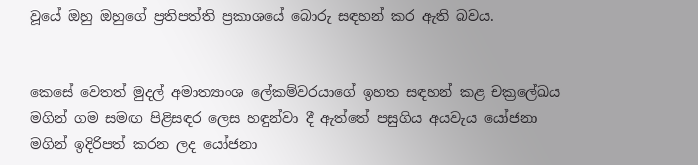වූයේ ඔහු ඔහුගේ ප්‍රතිපත්ති ප්‍රකාශයේ බොරු සඳහන් කර ඇති බවය.


කෙසේ වෙතත් මුදල් අමාත්‍යාංශ ලේකම්වරයාගේ ඉහත සඳහන් කළ චක්‍රලේඛය මගින් ගම සමඟ පිළිසඳර ලෙස හඳුන්වා දී ඇත්තේ පසුගිය අයවැය යෝජනා මගින් ඉදිරිපත් කරන ලද යෝජනා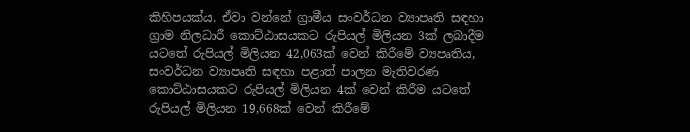කිහිපයක්ය. ඒවා වන්නේ ග්‍රාමීය සංවර්ධන ව්‍යාපෘති සඳහා ග්‍රාම නිලධාරී කොට්ඨාසයකට රුපියල් මිලියන 3ක් ලබාදීම යටතේ රුපියල් මිලියන 42,063ක් වෙන් කිරීමේ ව්‍යපෘතිය, සංවර්ධන ව්‍යාපෘති සඳහා පළාත් පාලන මැතිවරණ කොට්ඨාසයකට රුපියල් මිලියන 4ක් වෙන් කිරීම යටතේ රුපියල් මිලියන 19,668ක් වෙන් කිරීමේ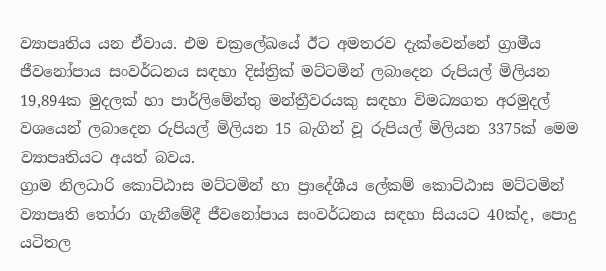ව්‍යාපෘතිය යන ඒවාය. එම චක්‍රලේඛයේ ඊට අමතරව දැක්වෙන්නේ ග්‍රාමීය ජීවනෝපාය සංවර්ධනය සඳහා දිස්ත්‍රික් මට්ටමින් ලබාදෙන රුපියල් මිලියන 19,894ක මුදලක් හා පාර්ලිමේන්තු මන්ත්‍රීවරයකු සඳහා විමධ්‍යගත අරමුදල් වශයෙන් ලබාදෙන රුපියල් මිලියන 15 බැගින් වූ රුපියල් මිලියන 3375ක් මෙම ව්‍යාපෘතියට අයත් බවය.
ග්‍රාම නිලධාරි කොට්ඨාස මට්ටමින් හා ප්‍රාදේශීය ලේකම් කොට්ඨාස මට්ටමින් ව්‍යාපෘති තෝරා ගැනීමේදී ජීවනෝපාය සංවර්ධනය සඳහා සියයට 40ක්ද, පොදු යටිතල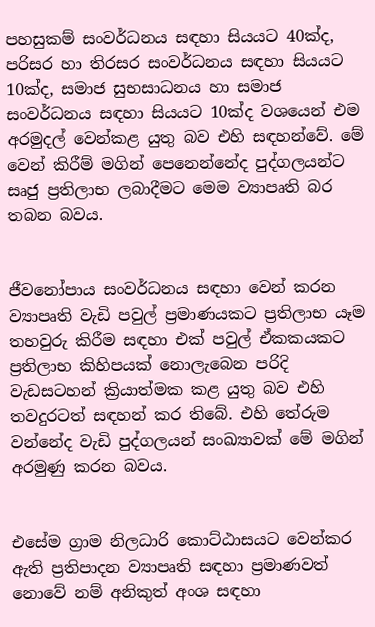පහසුකම් සංවර්ධනය සඳහා සියයට 40ක්ද, පරිසර හා තිරසර සංවර්ධනය සඳහා සියයට 10ක්ද, සමාජ සුභසාධනය හා සමාජ සංවර්ධනය සඳහා සියයට 10ක්ද වශයෙන් එම අරමුදල් වෙන්කළ යුතු බව එහි සඳහන්වේ. මේ වෙන් කිරීම් මගින් පෙනෙන්නේද පුද්ගලයන්ට සෘජු ප්‍රතිලාභ ලබාදීමට මෙම ව්‍යාපෘති බර තබන බවය.


ජීවනෝපාය සංවර්ධනය සඳහා වෙන් කරන ව්‍යාපෘති වැඩි පවුල් ප්‍රමාණයකට ප්‍රතිලාභ යෑම තහවුරු කිරීම සඳහා එක් පවුල් ඒකකයකට ප්‍රතිලාභ කිහිපයක් නොලැබෙන පරිදි වැඩසටහන් ක්‍රියාත්මක කළ යුතු බව එහි තවදුරටත් සඳහන් කර තිබේ. එහි තේරුම වන්නේද වැඩි පුද්ගලයන් සංඛ්‍යාවක් මේ මගින් අරමුණු කරන බවය.


එසේම ග්‍රාම නිලධාරි කොට්ඨාසයට වෙන්කර ඇති ප්‍රතිපාදන ව්‍යාපෘති සඳහා ප්‍රමාණවත් නොවේ නම් අනිකුත් අංශ සඳහා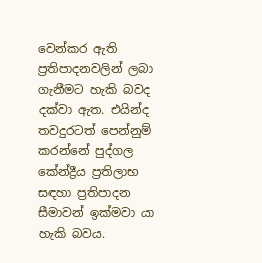වෙන්කර ඇති ප්‍රතිපාදනවලින් ලබා ගැනීමට හැකි බවද දක්වා ඇත. එයින්ද තවදුරටත් පෙන්නුම් කරන්නේ පුද්ගල කේන්ද්‍රීය ප්‍රතිලාභ සඳහා ප්‍රතිපාදන සීමාවන් ඉක්මවා යා හැකි බවය.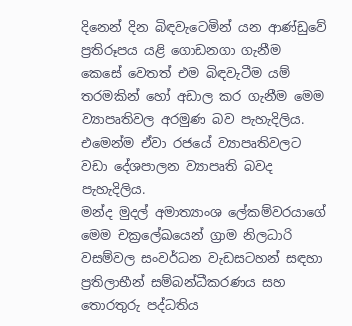දිනෙන් දින බිඳවැටෙමින් යන ආණ්ඩුවේ ප්‍රතිරූපය යළි ගොඩනගා ගැනීම කෙසේ වෙතත් එම බිඳවැටීම යම් තරමකින් හෝ අඩාල කර ගැනීම මෙම ව්‍යාපෘතිවල අරමුණ බව පැහැදිලිය. එමෙන්ම ඒවා රජයේ ව්‍යාපෘතිවලට වඩා දේශපාලන ව්‍යාපෘති බවද පැහැදිලිය.
මන්ද මුදල් අමාත්‍යාංශ ලේකම්වරයාගේ මෙම චක්‍රලේඛයෙන් ග්‍රාම නිලධාරි වසම්වල සංවර්ධන වැඩසටහන් සඳහා ප්‍රතිලාභීන් සම්බන්ධීකරණය සහ තොරතුරු පද්ධතිය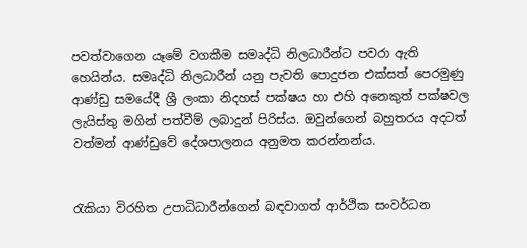පවත්වාගෙන යෑමේ වගකීම සමෘද්ධි නිලධාරීන්ට පවරා ඇති හෙයින්ය. සමෘද්ධි නිලධාරීන් යනු පැවති පොදුජන එක්සත් පෙරමුණු ආණ්ඩු සමයේදී ශ්‍රී ලංකා නිදහස් පක්ෂය හා එහි අනෙකුත් පක්ෂවල ලැයිස්තු මගින් පත්වීම් ලබාදුන් පිරිස්ය. ඔවුන්ගෙන් බහුතරය අදටත් වත්මන් ආණ්ඩුවේ දේශපාලනය අනුමත කරන්නන්ය.


රැකියා විරහිත උපාධිධාරීන්ගෙන් බඳවාගත් ආර්ථික සංවර්ධන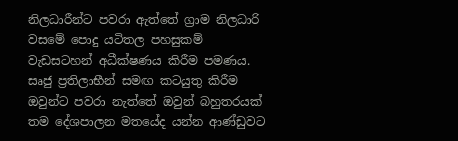නිලධාරීන්ට පවරා ඇත්තේ ග්‍රාම නිලධාරි වසමේ පොදු යටිතල පහසුකම් වැඩසටහන් අධීක්ෂණය කිරීම පමණය. සෘජු ප්‍රතිලාභීන් සමඟ කටයුතු කිරීම ඔවුන්ට පවරා නැත්තේ ඔවුන් බහුතරයක් තම දේශපාලන මතයේද යන්න ආණ්ඩුවට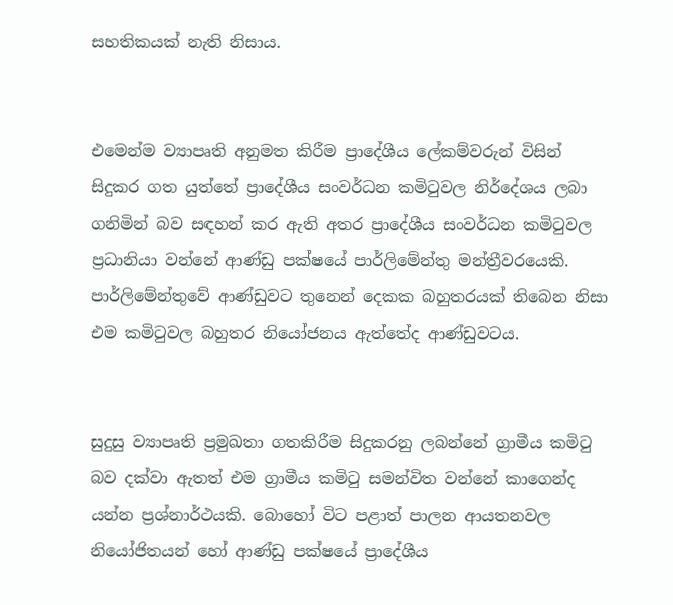සහතිකයක් නැති නිසාය.


එමෙන්ම ව්‍යාපෘති අනුමත කිරීම ප්‍රාදේශීය ලේකම්වරුන් විසින් සිදුකර ගත යුත්තේ ප්‍රාදේශීය සංවර්ධන කමිටුවල නිර්දේශය ලබා ගනිමින් බව සඳහන් කර ඇති අතර ප්‍රාදේශීය සංවර්ධන කමිටුවල ප්‍රධානියා වන්නේ ආණ්ඩු පක්ෂයේ පාර්ලිමේන්තු මන්ත්‍රීවරයෙකි. පාර්ලිමේන්තුවේ ආණ්ඩුවට තුනෙන් දෙකක බහුතරයක් තිබෙන නිසා එම කමිටුවල බහුතර නියෝජනය ඇත්තේද ආණ්ඩුවටය.


සුදුසු ව්‍යාපෘති ප්‍රමුඛතා ගතකිරීම සිදුකරනු ලබන්නේ ග්‍රාමීය කමිටු බව දක්වා ඇතත් එම ග්‍රාමීය කමිටු සමන්විත වන්නේ කාගෙන්ද යන්න ප්‍රශ්නාර්ථයකි. බොහෝ විට පළාත් පාලන ආයතනවල නියෝජිතයන් හෝ ආණ්ඩු පක්ෂයේ ප්‍රාදේශීය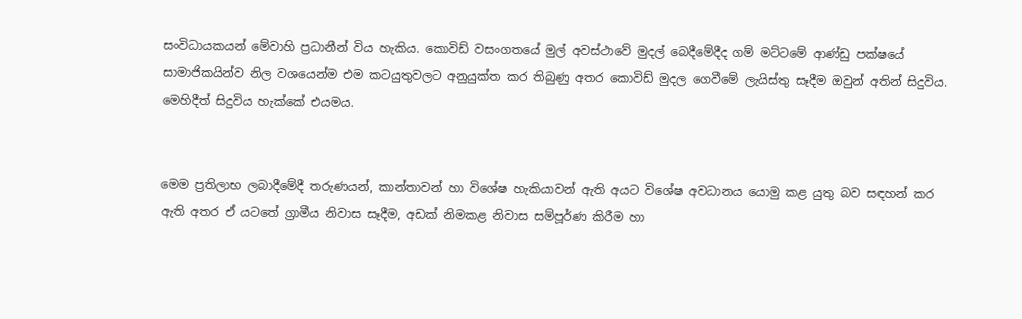සංවිධායකයන් මේවාහි ප්‍රධානීන් විය හැකිය. කොවිඩ් වසංගතයේ මුල් අවස්ථාවේ මුදල් බෙදීමේදීද ගම් මට්ටමේ ආණ්ඩු පක්ෂයේ සාමාජිකයින්ව නිල වශයෙන්ම එම කටයුතුවලට අනුයුක්ත කර තිබුණු අතර කොවිඩ් මුදල ගෙවීමේ ලැයිස්තු සෑදීම ඔවුන් අතින් සිදුවිය. මෙහිදීත් සිදුවිය හැක්කේ එයමය.


මෙම ප්‍රතිලාභ ලබාදීමේදී තරුණයන්, කාන්තාවන් හා විශේෂ හැකියාවන් ඇති අයට විශේෂ අවධානය යොමු කළ යුතු බව සඳහන් කර ඇති අතර ඒ යටතේ ග්‍රාමීය නිවාස සෑදීම, අඩක් නිමකළ නිවාස සම්පූර්ණ කිරීම හා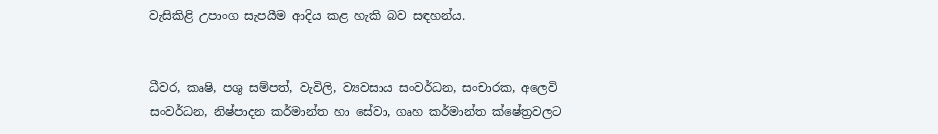වැසිකිළි උපාංග සැපයීම ආදිය කළ හැකි බව සඳහන්ය.


ධීවර, කෘෂි, පශු සම්පත්, වැවිලි, ව්‍යවසාය සංවර්ධන, සංචාරක, අලෙවි සංවර්ධන, නිෂ්පාදන කර්මාන්ත හා සේවා, ගෘහ කර්මාන්ත ක්ෂේත්‍රවලට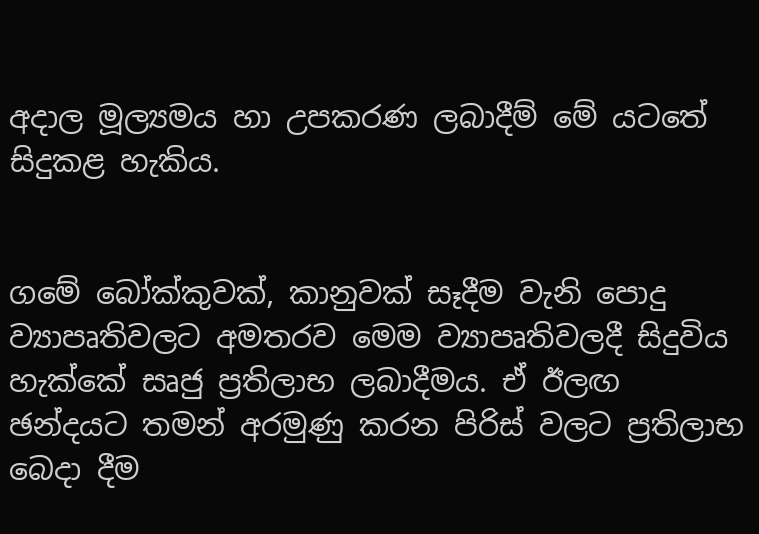අදාල මූල්‍යමය හා උපකරණ ලබාදීම් මේ යටතේ සිදුකළ හැකිය.


ගමේ බෝක්කුවක්, කානුවක් සෑදීම වැනි පොදු ව්‍යාපෘතිවලට අමතරව මෙම ව්‍යාපෘතිවලදී සිදුවිය හැක්කේ සෘජු ප්‍රතිලාභ ලබාදීමය. ඒ ඊලඟ ඡන්දයට තමන් අරමුණු කරන පිරිස් වලට ප්‍රතිලාභ බෙදා දීම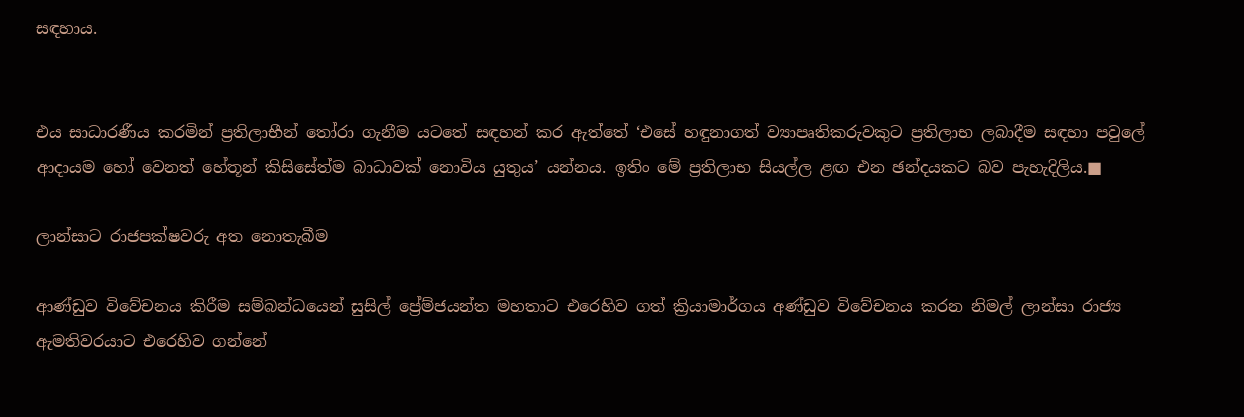සඳහාය.


එය සාධාරණීය කරමින් ප්‍රතිලාභීන් තෝරා ගැනීම යටතේ සඳහන් කර ඇත්තේ ‘එසේ හඳුනාගත් ව්‍යාපෘතිකරුවකුට ප්‍රතිලාභ ලබාදීම සඳහා පවුලේ ආදායම හෝ වෙනත් හේතූන් කිසිසේත්ම බාධාවක් නොවිය යුතුය’ යන්නය. ඉතිං මේ ප්‍රතිලාභ සියල්ල ළඟ එන ඡන්දයකට බව පැහැදිලිය.■

ලාන්සාට රාජපක්ෂවරු අත නොතැබීම

ආණ්ඩුව විවේචනය කිරීම සම්බන්ධයෙන් සුසිල් ප්‍රේම්ජයන්ත මහතාට එරෙහිව ගත් ක්‍රියාමාර්ගය අණ්ඩුව විවේචනය කරන නිමල් ලාන්සා රාජ්‍ය ඇමතිවරයාට එරෙහිව ගන්නේ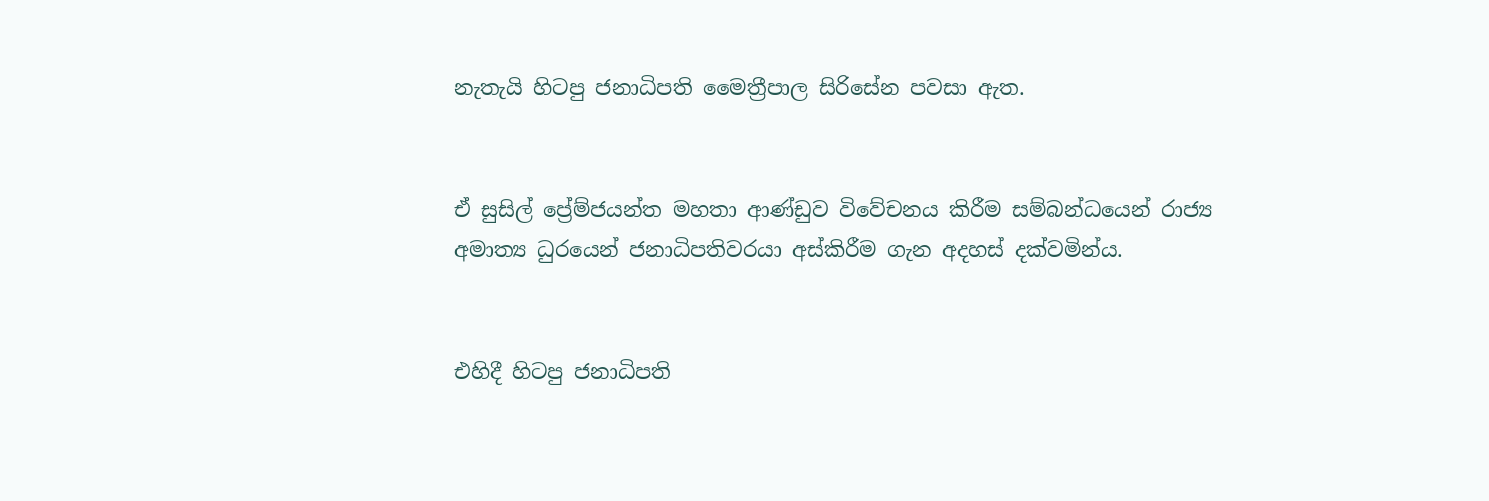නැතැයි හිටපු ජනාධිපති මෛත්‍රීපාල සිරිසේන පවසා ඇත.


ඒ සුසිල් ප්‍රේම්ජයන්ත මහතා ආණ්ඩුව විවේචනය කිරීම සම්බන්ධයෙන් රාජ්‍ය අමාත්‍ය ධුරයෙන් ජනාධිපතිවරයා අස්කිරීම ගැන අදහස් දක්වමින්ය.


එහිදී හිටපු ජනාධිපති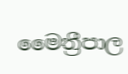මෛත්‍රීපාල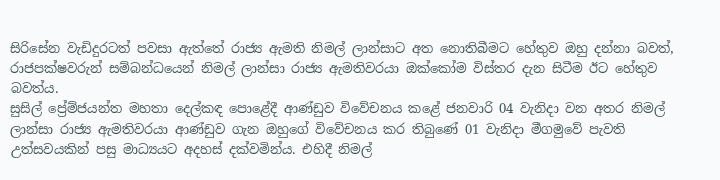සිරිසේන වැඩිදුරටත් පවසා ඇත්තේ රාජ්‍ය ඇමති නිමල් ලාන්සාට අත නොතිබීමට හේතුව ඔහු දන්නා බවත්, රාජපක්ෂවරුන් සම්බන්ධයෙන් නිමල් ලාන්සා රාජ්‍ය ඇමතිවරයා ඔක්කෝම විස්තර දැන සිටීම ඊට හේතුව බවත්ය.
සුසිල් ප්‍රේම්ජයන්ත මහතා දෙල්කඳ පොළේදී ආණ්ඩුව විවේචනය කළේ ජනවාරි 04 වැනිදා වන අතර නිමල් ලාන්සා රාජ්‍ය ඇමතිවරයා ආණ්ඩුව ගැන ඔහුගේ විවේචනය කර තිබුණේ 01 වැනිදා මීගමුවේ පැවති උත්සවයකින් පසු මාධ්‍යයට අදහස් දක්වමින්ය. එහිදී නිමල්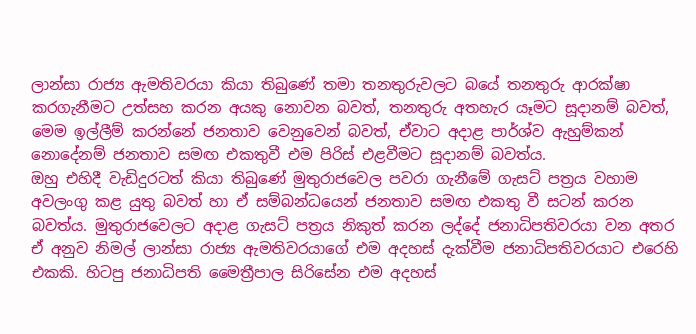ලාන්සා රාජ්‍ය ඇමතිවරයා කියා තිබුණේ තමා තනතුරුවලට බයේ තනතුරු ආරක්ෂා කරගැනීමට උත්සහ කරන අයකු නොවන බවත්, තනතුරු අතහැර යෑමට සූදානම් බවත්, මෙම ඉල්ලීම් කරන්නේ ජනතාව වෙනුවෙන් බවත්, ඒවාට අදාළ පාර්ශ්ව ඇහුම්කන් නොදේනම් ජනතාව සමඟ එකතුවී එම පිරිස් එළවීමට සූදානම් බවත්ය.
ඔහු එහිදී වැඩිදුරටත් කියා තිබුණේ මුතුරාජවෙල පවරා ගැනීමේ ගැසට් පත්‍රය වහාම අවලංගු කළ යුතු බවත් හා ඒ සම්බන්ධයෙන් ජනතාව සමඟ එකතු වී සටන් කරන බවත්ය. මුතුරාජවෙලට අදාළ ගැසට් පත්‍රය නිකුත් කරන ලද්දේ ජනාධිපතිවරයා වන අතර ඒ අනුව නිමල් ලාන්සා රාජ්‍ය ඇමතිවරයාගේ එම අදහස් දැක්වීම ජනාධිපතිවරයාට එරෙහි එකකි. හිටපු ජනාධිපති මෛත්‍රීපාල සිරිසේන එම අදහස්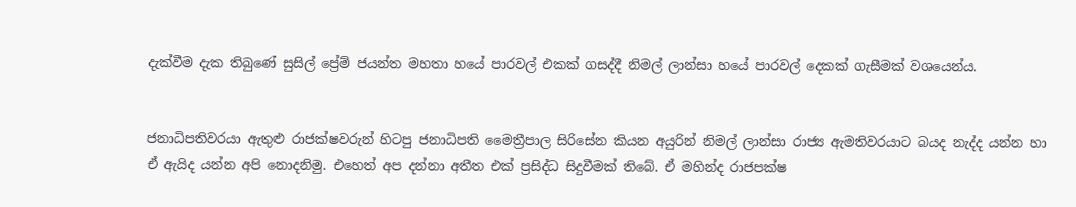දැක්වීම දැක තිබුණේ සුසිල් ප්‍රේම් ජයන්ත මහතා හයේ පාරවල් එකක් ගසද්දී නිමල් ලාන්සා හයේ පාරවල් දෙකක් ගැසීමක් වශයෙන්ය.


ජනාධිපතිවරයා ඇතුළු රාජක්ෂවරුන් හිටපු ජනාධිපති මෛත්‍රීපාල සිරිසේන කියන අයුරින් නිමල් ලාන්සා රාජ්‍ය ඇමතිවරයාට බයද නැද්ද යන්න හා ඒ ඇයිද යන්න අපි නොදනිමු. එහෙත් අප දන්නා අතීත එක් ප්‍රසිද්ධ සිදුවීමක් තිබේ. ඒ මහින්ද රාජපක්ෂ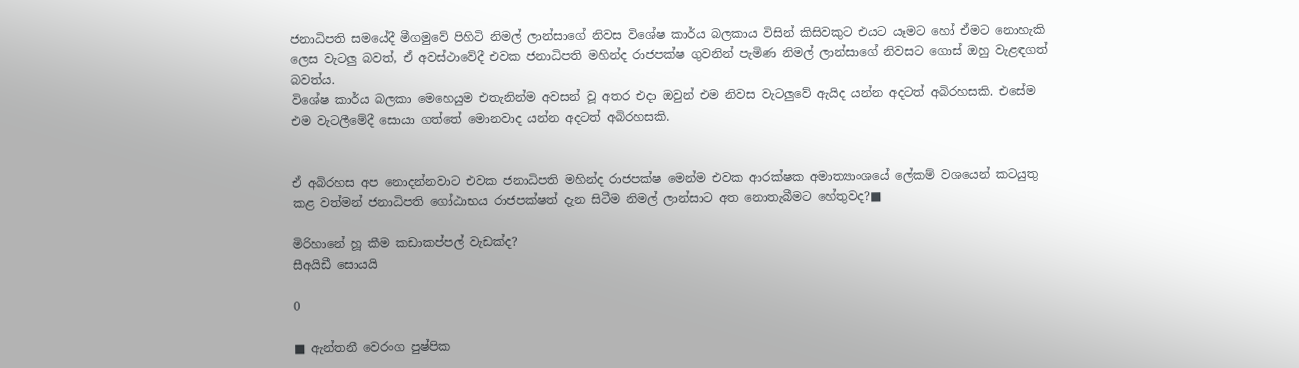ජනාධිපති සමයේදී මීගමුවේ පිහිටි නිමල් ලාන්සාගේ නිවස විශේෂ කාර්ය බලකාය විසින් කිසිවකුට එයට යෑමට හෝ ඒමට නොහැකි ලෙස වැටලු බවත්, ඒ අවස්ථාවේදී එවක ජනාධිපති මහින්ද රාජපක්ෂ ගුවනින් පැමිණ නිමල් ලාන්සාගේ නිවසට ගොස් ඔහු වැළඳගත් බවත්ය.
විශේෂ කාර්ය බලකා මෙහෙයුම එතැනින්ම අවසන් වූ අතර එදා ඔවුන් එම නිවස වැටලුවේ ඇයිද යන්න අදටත් අබිරහසකි. එසේම එම වැටලීමේදී සොයා ගත්තේ මොනවාද යන්න අදටත් අබිරහසකි.


ඒ අබිරහස අප නොදන්නවාට එවක ජනාධිපති මහින්ද රාජපක්ෂ මෙන්ම එවක ආරක්ෂක අමාත්‍යාංශයේ ලේකම් වශයෙන් කටයුතු කළ වත්මන් ජනාධිපති ගෝඨාභය රාජපක්ෂත් දැන සිටීම නිමල් ලාන්සාට අත නොතැබීමට හේතුවද?■

මිරිහානේ හූ කීම කඩාකප්පල් වැඩක්ද?
සීඅයිඩී සොයයි

0

■ ඇන්තනී වෙරංග පුෂ්පික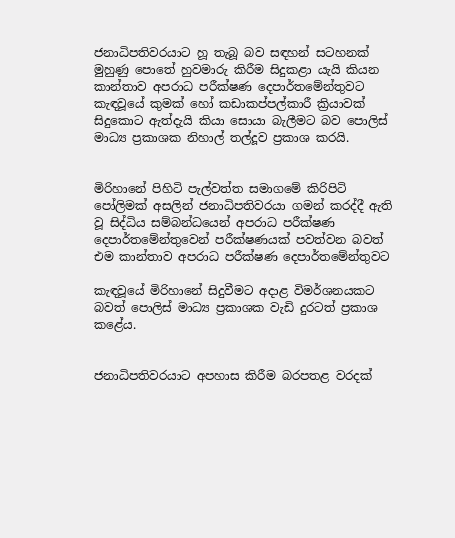ජනාධිපතිවරයාට හූ තැබූ බව සඳහන් සටහනක් මුහුණු පොතේ හුවමාරු කිරීම සිදුකළා යැයි කියන කාන්තාව අපරාධ පරීක්ෂණ දෙපාර්තමේන්තුවට කැඳවූයේ කුමක් හෝ කඩාකප්පල්කාරී ක්‍රියාවක් සිදුකොට ඇත්දැයි කියා සොයා බැලීමට බව පොලිස් මාධ්‍ය ප්‍රකාශක නිහාල් තල්දූව ප්‍රකාශ කරයි.


මිරිහානේ පිහිටි පැල්වත්ත සමාගමේ කිරිපිටි පෝලිමක් අසලින් ජනාධිපතිවරයා ගමන් කරද්දී ඇති වූ සිද්ධිය සම්බන්ධයෙන් අපරාධ පරීක්ෂණ දෙපාර්තමේන්තුවෙන් පරීක්ෂණයක් පවත්වන බවත් එම කාන්තාව අපරාධ පරීක්ෂණ දෙපාර්තමේන්තුවට

කැඳවූයේ මිරිහානේ සිදුවීමට අදාළ විමර්ශනයකට බවත් පොලිස් මාධ්‍ය ප්‍රකාශක වැඩි දුරටත් ප්‍රකාශ කළේය.


ජනාධිපතිවරයාට අපහාස කිරීම බරපතළ වරදක්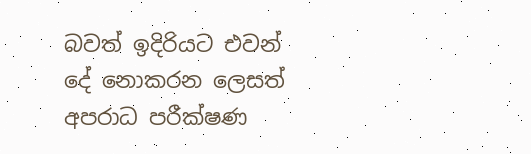බවත් ඉදිරියට එවන් දේ නොකරන ලෙසත් අපරාධ පරීක්ෂණ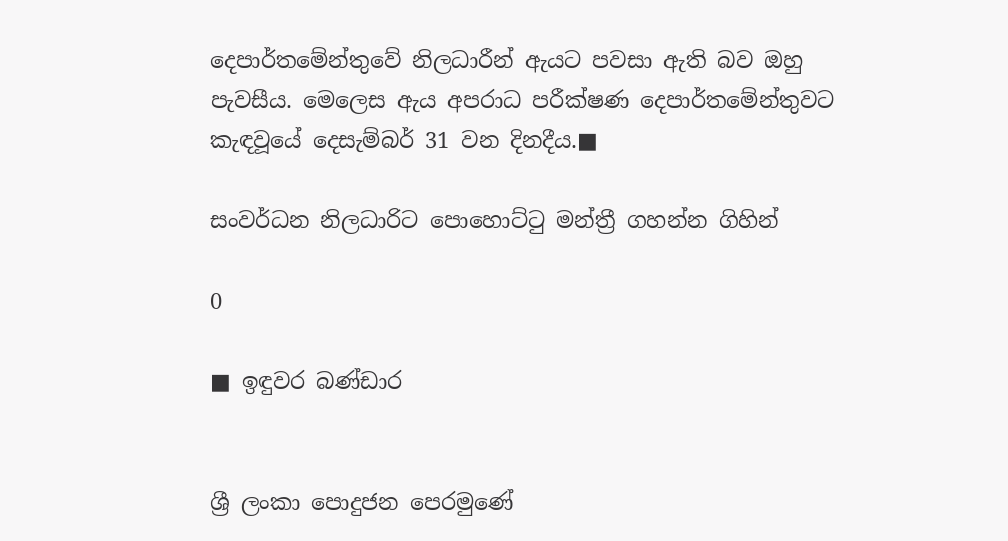දෙපාර්තමේන්තුවේ නිලධාරීන් ඇයට පවසා ඇති බව ඔහු පැවසීය. මෙලෙස ඇය අපරාධ පරීක්ෂණ දෙපාර්තමේන්තුවට කැඳවූයේ දෙසැම්බර් 31 වන දිනදීය.■

සංවර්ධන නිලධාරිට පොහොට්ටු මන්ත්‍රී ගහන්න ගිහින්

0

■ ඉඳුවර බණ්ඩාර


ශ්‍රී ලංකා පොදුජන පෙරමුණේ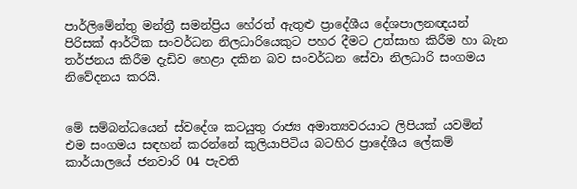පාර්ලිමේන්තු මන්ත්‍රී සමන්ප්‍රිය හේරත් ඇතුළු ප්‍රාදේශීය දේශපාලනඥයන් පිරිසක් ආර්ථික සංවර්ධන නිලධාරියෙකුට පහර දීමට උත්සාහ කිරීම හා බැන තර්ජනය කිරීම දැඩිව හෙළා දකින බව සංවර්ධන සේවා නිලධාරි සංගමය නිවේදනය කරයි.


මේ සම්බන්ධයෙන් ස්වදේශ කටයුතු රාජ්‍ය අමාත්‍යවරයාට ලිපියක් යවමින් එම සංගමය සඳහන් කරන්නේ කුලියාපිටිය බටහිර ප්‍රාදේශීය ලේකම් කාර්යාලයේ ජනවාරි 04 පැවති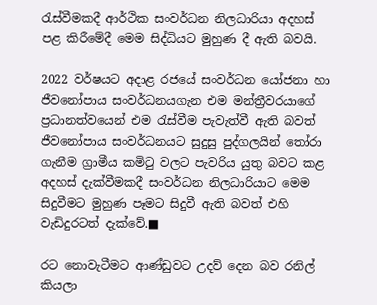රැස්වීමකදී ආර්ථික සංවර්ධන නිලධාරියා අදහස් පළ කිරීමේදී මෙම සිද්ධියට මුහුණ දී ඇති බවයි.

2022 වර්ෂයට අදාළ රජයේ සංවර්ධන යෝජනා හා ජීවනෝපාය සංවර්ධනයගැන එම මන්ත්‍රීවරයාගේ ප්‍රධානත්වයෙන් එම රැස්වීම පැවැත්වී ඇති බවත් ජීවනෝපාය සංවර්ධනයට සුදුසු පුද්ගලයින් තෝරා ගැනීම ග්‍රාමීය කමිටු වලට පැවරිය යුතු බවට කළ අදහස් දැක්වීමකදී සංවර්ධන නිලධාරියාට මෙම සිදුවීමට මුහුණ පෑමට සිදුවී ඇති බවත් එහි වැඩිදුරටත් දැක්වේ.■

රට නොවැටීමට ආණ්ඩුවට උදව් දෙන බව රනිල් කියලා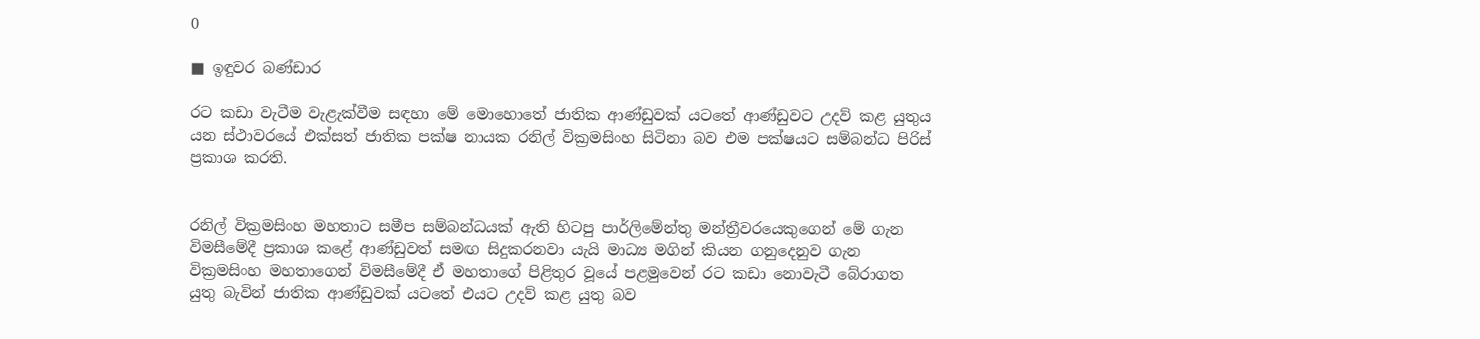0

■ ඉඳුවර බණ්ඩාර

රට කඩා වැටීම වැළැක්වීම සඳහා මේ මොහොතේ ජාතික ආණ්ඩුවක් යටතේ ආණ්ඩුවට උදව් කළ යුතුය යන ස්ථාවරයේ එක්සත් ජාතික පක්ෂ නායක රනිල් වික්‍රමසිංහ සිටිනා බව එම පක්ෂයට සම්බන්ධ පිරිස් ප්‍රකාශ කරති.


රනිල් වික්‍රමසිංහ මහතාට සමීප සම්බන්ධයක් ඇති හිටපු පාර්ලිමේන්තු මන්ත්‍රීවරයෙකුගෙන් මේ ගැන විමසීමේදී ප්‍රකාශ කළේ ආණ්ඩුවත් සමඟ සිදුකරනවා යැයි මාධ්‍ය මගින් කියන ගනුදෙනුව ගැන වික්‍රමසිංහ මහතාගෙන් විමසීමේදී ඒ මහතාගේ පිළිතුර වූයේ පළමුවෙන් රට කඩා නොවැටී බේරාගත යුතු බැවින් ජාතික ආණ්ඩුවක් යටතේ එයට උදව් කළ යුතු බව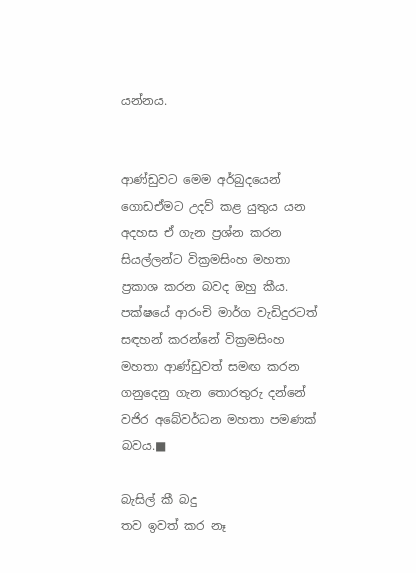යන්නය.


ආණ්ඩුවට මෙම අර්බුදයෙන් ගොඩඒමට උදව් කළ යුතුය යන අදහස ඒ ගැන ප්‍රශ්න කරන සියල්ලන්ට වික්‍රමසිංහ මහතා ප්‍රකාශ කරන බවද ඔහු කීය. පක්ෂයේ ආරංචි මාර්ග වැඩිදුරටත් සඳහන් කරන්නේ වික්‍රමසිංහ මහතා ආණ්ඩුවත් සමඟ කරන ගනුදෙනු ගැන තොරතුරු දන්නේ වජිර අබේවර්ධන මහතා පමණක් බවය.■

බැසිල් කී බදු
තව ඉවත් කර නෑ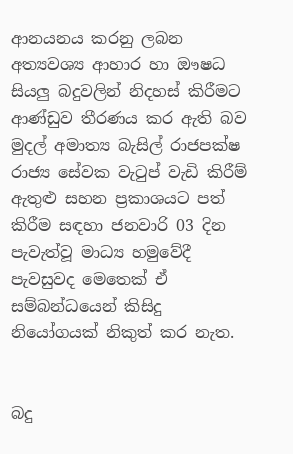ආනයනය කරනු ලබන අත්‍යවශ්‍ය ආහාර හා ඖෂධ සියලු බදුවලින් නිදහස් කිරීමට ආණ්ඩුව තීරණය කර ඇති බව මුදල් අමාත්‍ය බැසිල් රාජපක්ෂ රාජ්‍ය සේවක වැටුප් වැඩි කිරීම් ඇතුළු සහන ප්‍රකාශයට පත් කිරීම සඳහා ජනවාරි 03 දින පැවැත්වූ මාධ්‍ය හමුවේදී පැවසුවද මෙතෙක් ඒ සම්බන්ධයෙන් කිසිදු නියෝගයක් නිකුත් කර නැත.


බදු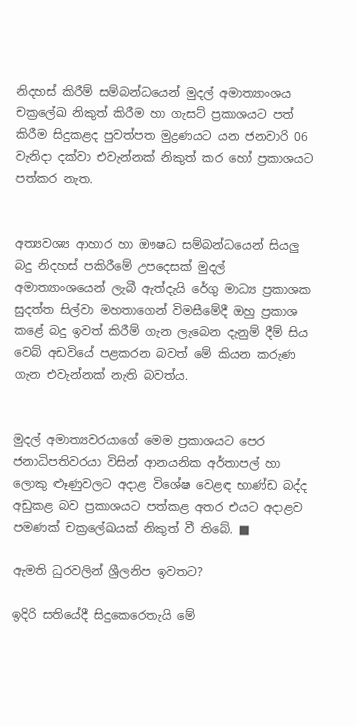නිදහස් කිරීම් සම්බන්ධයෙන් මුදල් අමාත්‍යාංශය චක්‍රලේඛ නිකුත් කිරීම හා ගැසට් ප්‍රකාශයට පත් කිරීම සිදුකළද පුවත්පත මුද්‍රණයට යන ජනවාරි 06 වැනිදා දක්වා එවැන්නක් නිකුත් කර හෝ ප්‍රකාශයට පත්කර නැත.


අත්‍යවශ්‍ය ආහාර හා ඖෂධ සම්බන්ධයෙන් සියලු බදු නිදහස් පකිරීමේ උපදෙසක් මුදල් අමාත්‍යාංශයෙන් ලැබී ඇත්දැයි රේගු මාධ්‍ය ප්‍රකාශක සුදත්ත සිල්වා මහතාගෙන් විමසීමේදී ඔහු ප්‍රකාශ කළේ බදු ඉවත් කිරීම් ගැන ලැබෙන දැනුම් දීම් සිය වෙබ් අඩවියේ පළකරන බවත් මේ කියන කරුණ ගැන එවැන්නක් නැති බවත්ය.


මුදල් අමාත්‍යවරයාගේ මෙම ප්‍රකාශයට පෙර ජනාධිපතිවරයා විසින් ආනයනික අර්තාපල් හා ලොකු ළුෑණුවලට අදාළ විශේෂ වෙළඳ භාණ්ඩ බද්ද අඩුකළ බව ප්‍රකාශයට පත්කළ අතර එයට අදාළව පමණක් චක්‍රලේඛයක් නිකුත් වී තිබේ. ■

ඇමති ධුරවලින් ශ්‍රීලනිප ඉවතට?

ඉදිරි සතියේදී සිදුකෙරෙතැයි මේ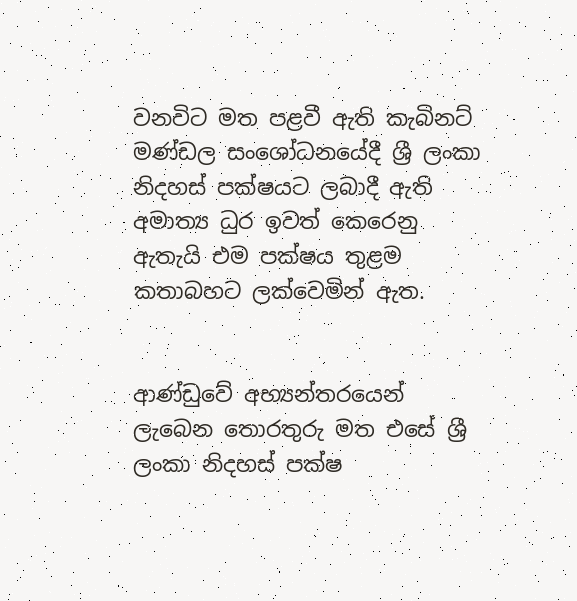වනවිට මත පළවී ඇති කැබිනට් මණ්ඩල සංශෝධනයේදී ශ්‍රී ලංකා නිදහස් පක්ෂයට ලබාදී ඇති අමාත්‍ය ධුර ඉවත් කෙරෙනු ඇතැයි එම පක්ෂය තුළම කතාබහට ලක්වෙමින් ඇත.


ආණ්ඩුවේ අභ්‍යන්තරයෙන් ලැබෙන තොරතුරු මත එසේ ශ්‍රී ලංකා නිදහස් පක්ෂ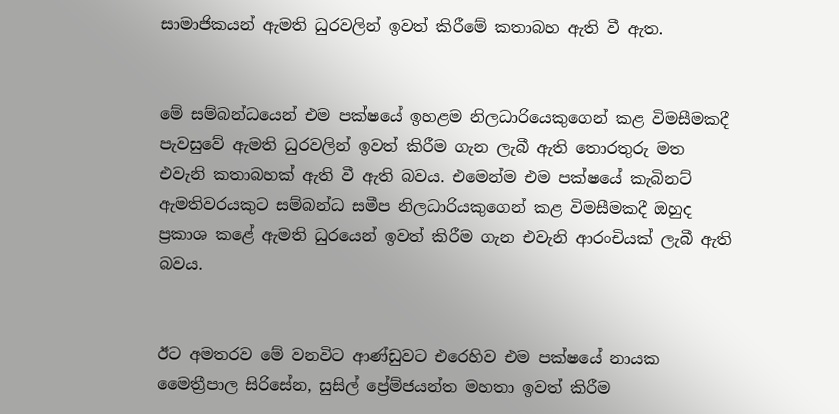සාමාජිකයන් ඇමති ධුරවලින් ඉවත් කිරීමේ කතාබහ ඇති වී ඇත.


මේ සම්බන්ධයෙන් එම පක්ෂයේ ඉහළම නිලධාරියෙකුගෙන් කළ විමසීමකදී පැවසුවේ ඇමති ධුරවලින් ඉවත් කිරීම ගැන ලැබී ඇති තොරතුරු මත එවැනි කතාබහක් ඇති වී ඇති බවය. එමෙන්ම එම පක්ෂයේ කැබිනට් ඇමතිවරයකුට සම්බන්ධ සමීප නිලධාරියකුගෙන් කළ විමසීමකදී ඔහුද ප්‍රකාශ කළේ ඇමති ධුරයෙන් ඉවත් කිරීම ගැන එවැනි ආරංචියක් ලැබී ඇති බවය.


ඊට අමතරව මේ වනවිට ආණ්ඩුවට එරෙහිව එම පක්ෂයේ නායක මෛත්‍රීපාල සිරිසේන, සුසිල් ප්‍රේම්ජයන්ත මහතා ඉවත් කිරීම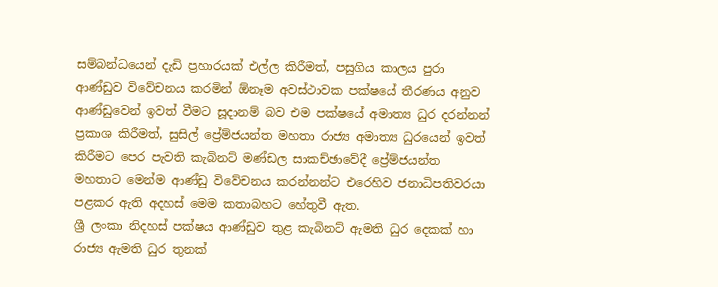සම්බන්ධයෙන් දැඩි ප්‍රහාරයක් එල්ල කිරීමත්, පසුගිය කාලය පුරා ආණ්ඩුව විවේචනය කරමින් ඕනෑම අවස්ථාවක පක්ෂයේ තීරණය අනුව ආණ්ඩුවෙන් ඉවත් වීමට සූදානම් බව එම පක්ෂයේ අමාත්‍ය ධුර දරන්නන් ප්‍රකාශ කිරීමත්, සුසිල් ප්‍රේම්ජයන්ත මහතා රාජ්‍ය අමාත්‍ය ධුරයෙන් ඉවත් කිරීමට පෙර පැවති කැබිනට් මණ්ඩල සාකච්ඡාවේදී ප්‍රේම්ජයන්ත මහතාට මෙන්ම ආණ්ඩු විවේචනය කරන්නන්ට එරෙහිව ජනාධිපතිවරයා පළකර ඇති අදහස් මෙම කතාබහට හේතුවී ඇත.
ශ්‍රී ලංකා නිදහස් පක්ෂය ආණ්ඩුව තුළ කැබිනට් ඇමති ධුර දෙකක් හා රාජ්‍ය ඇමති ධුර තුනක්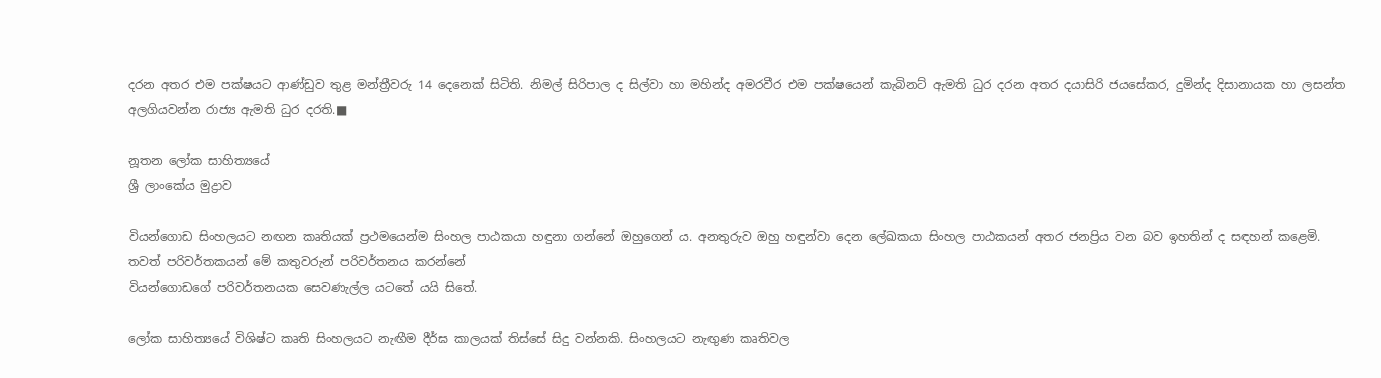දරන අතර එම පක්ෂයට ආණ්ඩුව තුළ මන්ත්‍රීවරු 14 දෙනෙක් සිටිති. නිමල් සිරිපාල ද සිල්වා හා මහින්ද අමරවීර එම පක්ෂයෙන් කැබිනට් ඇමති ධුර දරන අතර දයාසිරි ජයසේකර, දුමින්ද දිසානායක හා ලසන්ත අලගියවන්න රාජ්‍ය ඇමති ධුර දරති.■

නූතන ලෝක සාහිත්‍යයේ
ශ්‍රී ලාංකේය මුද්‍රාව

වියන්ගොඩ සිංහලයට නඟන කෘතියක් ප්‍රථමයෙන්ම සිංහල පාඨකයා හඳුනා ගන්නේ ඔහුගෙන් ය. අනතුරුව ඔහු හඳුන්වා දෙන ලේඛකයා සිංහල පාඨකයන් අතර ජනප්‍රිය වන බව ඉහතින් ද සඳහන් කළෙමි.
තවත් පරිවර්තකයන් මේ කතුවරුන් පරිවර්තනය කරන්නේ
වියන්ගොඩගේ පරිවර්තනයක සෙවණැල්ල යටතේ යයි සිතේ.

ලෝක සාහිත්‍යයේ විශිෂ්ට කෘති සිංහලයට නැඟීම දීර්ඝ කාලයක් තිස්සේ සිදු වන්නකි. සිංහලයට නැඟු‍ණ කෘතිවල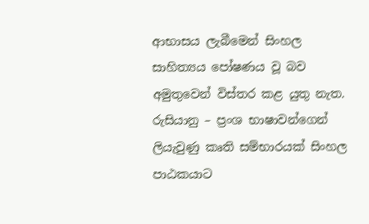ආභාසය ලැබීමෙන් සිංහල සාහිත්‍යය පෝෂණය වූ බව අමුතුවෙන් විස්තර කළ යුතු නැත. රුසියානු – ප්‍රංශ භාෂාවන්ගෙන් ලියැවුණු කෘති සම්භාරයක් සිංහල පාඨකයාට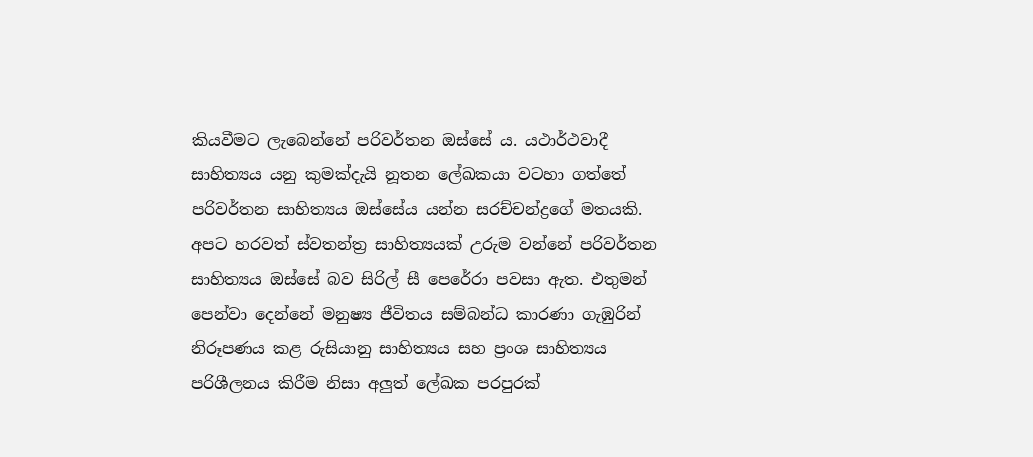කියවීමට ලැබෙන්නේ පරිවර්තන ඔස්සේ ය. යථාර්ථවාදී සාහිත්‍යය යනු කුමක්දැයි නූතන ලේඛකයා වටහා ගත්තේ පරිවර්තන සාහිත්‍යය ඔස්සේය යන්න සරච්චන්ද්‍රගේ මතයකි. අපට හරවත් ස්වතන්ත්‍ර සාහිත්‍යයක් උරුම වන්නේ පරිවර්තන සාහිත්‍යය ඔස්සේ බව සිරිල් සී පෙරේරා පවසා ඇත. එතුමන් පෙන්වා දෙන්නේ මනුෂ්‍ය ජීවිතය සම්බන්ධ කාරණා ගැඹුරින් නිරූපණය කළ රුසියානු සාහිත්‍යය සහ ප්‍රංශ සාහිත්‍යය පරිශීලනය කිරීම නිසා අලු‍ත් ලේඛක පරපුරක්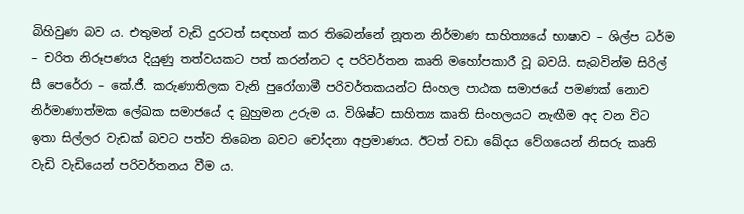බිහිවුණ බව ය. එතුමන් වැඩි දුරටත් සඳහන් කර තිබෙන්නේ නූතන නිර්මාණ සාහිත්‍යයේ භාෂාව – ශිල්ප ධර්ම – චරිත නිරූපණය දියුණු තත්වයකට පත් කරන්නට ද පරිවර්තන කෘති මහෝපකාරී වූ බවයි. සැබවින්ම සිරිල් සී පෙරේරා – කේ.ජී. කරුණාතිලක වැනි පුරෝගාමී පරිවර්තකයන්ට සිංහල පාඨක සමාජයේ පමණක් නොව නිර්මාණාත්මක ලේඛක සමාජයේ ද බුහුමන උරුම ය. විශිෂ්ට සාහිත්‍ය කෘති සිංහලයට නැඟීම අද වන විට ඉතා සිල්ලර වැඩක් බවට පත්ව තිබෙන බවට චෝදනා අප්‍රමාණය. ඊටත් වඩා ඛේදය වේගයෙන් නිසරු කෘති වැඩි වැඩියෙන් පරිවර්තනය වීම ය.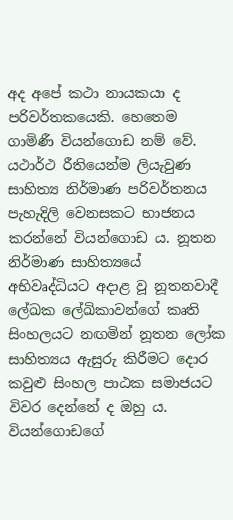අද අපේ කථා නායකයා ද පරිවර්තකයෙකි. හෙතෙම ගාමිණී වියන්ගොඩ නම් වේ. යථාර්ථ රීතියෙන්ම ලියැවුණ සාහිත්‍ය නිර්මාණ පරිවර්තනය පැහැදිලි වෙනසකට භාජනය කරන්නේ වියන්ගොඩ ය. නූතන නිර්මාණ සාහිත්‍යයේ අභිවෘද්ධියට අදාළ වූ නූතනවාදී ලේඛක ලේඛිකාවන්ගේ කෘති සිංහලයට නඟමින් නූතන ලෝක සාහිත්‍යය ඇසුරු කිරීමට දොර කවුළු සිංහල පාඨක සමාජයට විවර දෙන්නේ ද ඔහු ය. වියන්ගොඩගේ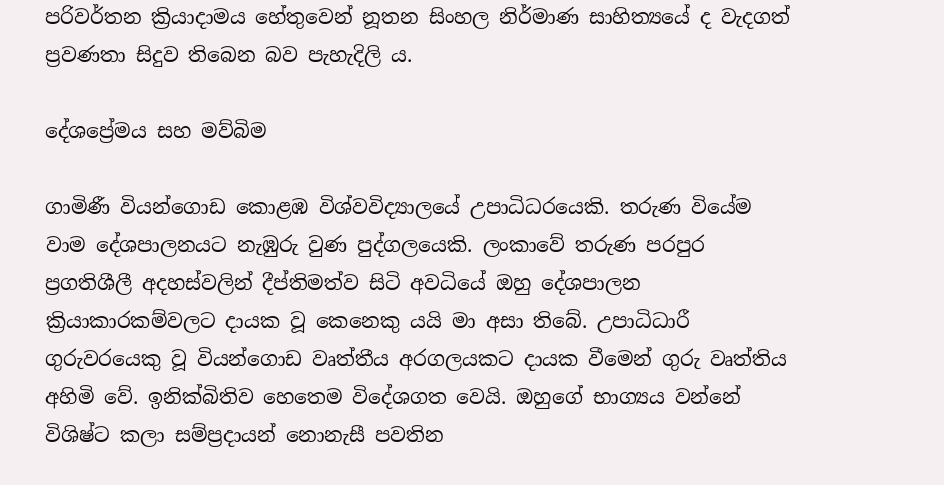පරිවර්තන ක්‍රියාදාමය හේතුවෙන් නූතන සිංහල නිර්මාණ සාහිත්‍යයේ ද වැදගත් ප්‍රවණතා සිදුව තිබෙන බව පැහැදිලි ය.

දේශප්‍රේමය සහ මව්බිම

ගාමිණී වියන්ගොඩ කොළඹ විශ්වවිද්‍යාලයේ උපාධිධරයෙකි. තරුණ වියේම වාම දේශපාලනයට නැඹුරු වුණ පුද්ගලයෙකි. ලංකාවේ තරුණ පරපුර ප්‍රගතිශීලී අදහස්වලින් දීප්තිමත්ව සිටි අවධියේ ඔහු දේශපාලන ක්‍රියාකාරකම්වලට දායක වූ කෙනෙකු යයි මා අසා තිබේ. උපාධිධාරී ගුරුවරයෙකු වූ වියන්ගොඩ වෘත්තීය අරගලයකට දායක වීමෙන් ගුරු වෘත්තිය අහිමි වේ. ඉනික්බිතිව හෙතෙම විදේශගත වෙයි. ඔහුගේ භාග්‍යය වන්නේ විශිෂ්ට කලා සම්ප්‍රදායන් නොනැසී පවතින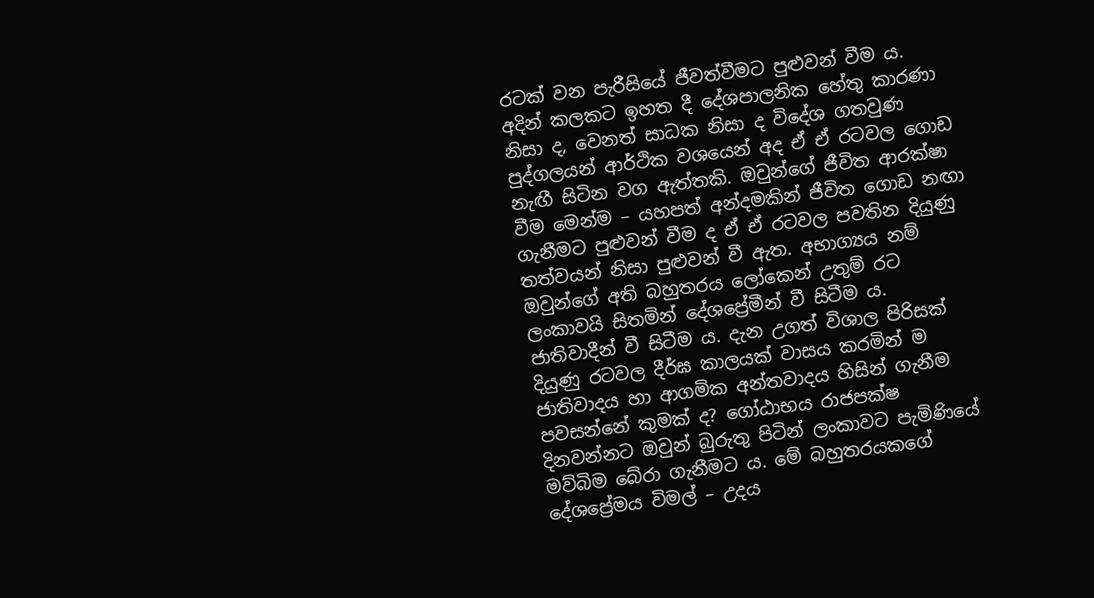රටක් වන පැරීසියේ ජීවත්වීමට පුළුවන් වීම ය. අදින් කලකට ඉහත දී දේශපාලනික හේතු කාරණා නිසා ද, වෙනත් සාධක නිසා ද විදේශ ගතවුණ පුද්ගලයන් ආර්ථික වශයෙන් අද ඒ ඒ රටවල ගොඩ නැඟී සිටින වග ඇත්තකි. ඔවුන්ගේ ජීවිත ආරක්ෂා වීම මෙන්ම – යහපත් අන්දමකින් ජීවිත ගොඩ නඟා ගැනීමට පුළුවන් වීම ද ඒ ඒ රටවල පවතින දියුණු තත්වයන් නිසා පුළුවන් වී ඇත. අභාග්‍යය නම් ඔවුන්ගේ අති බහුතරය ලෝකෙන් උතුම් රට ලංකාවයි සිතමින් දේශප්‍රේමීන් වී සිටීම ය. ජාතිවාදීන් වී සිටීම ය. දැන උගත් විශාල පිරිසක් දියුණු රටවල දීර්ඝ කාලයක් වාසය කරමින් ම ජාතිවාදය හා ආගමික අන්තවාදය හිසින් ගැනීම පවසන්නේ කුමක් ද? ගෝඨාභය රාජපක්ෂ දිනවන්නට ඔවුන් බුරුතු පිටින් ලංකාවට පැමිණියේ මව්බිම බේරා ගැනීමට ය. මේ බහුතරයකගේ දේශප්‍රේමය විමල් – උදය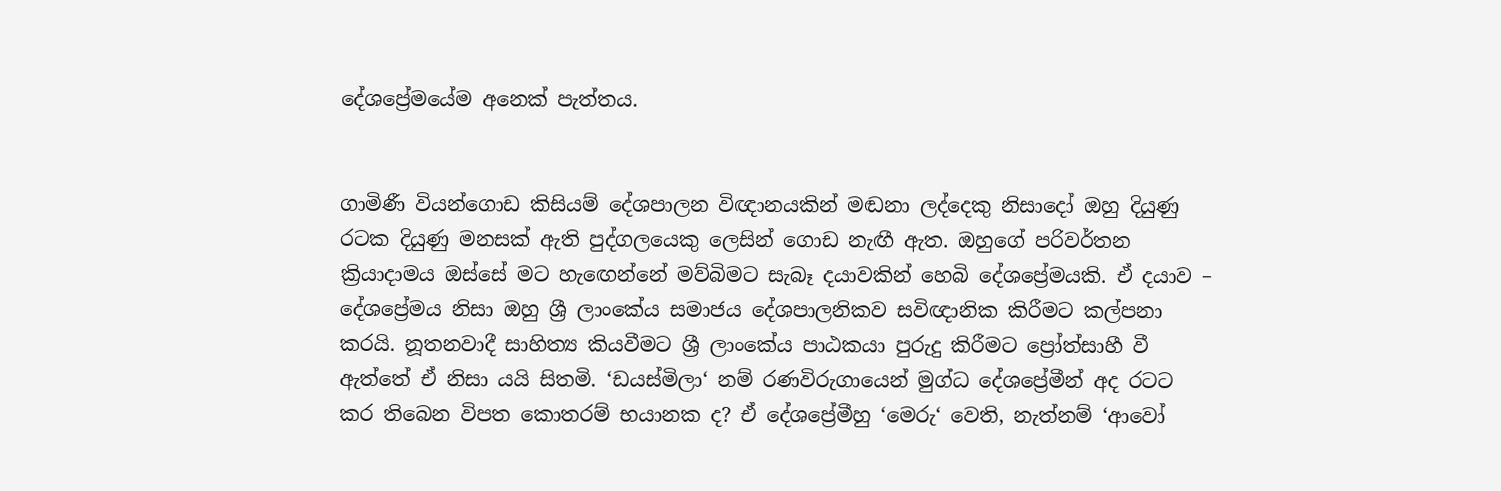දේශප්‍රේමයේම අනෙක් පැත්තය.


ගාමිණී වියන්ගොඩ කිසියම් දේශපාලන විඥානයකින් මඬනා ලද්දෙකු නිසාදෝ ඔහු දියුණු රටක දියුණු මනසක් ඇති පුද්ගලයෙකු ලෙසින් ගොඩ නැඟී ඇත. ඔහුගේ පරිවර්තන ක්‍රියාදාමය ඔස්සේ මට හැඟෙන්නේ මව්බිමට සැබෑ දයාවකින් හෙබි දේශප්‍රේමයකි. ඒ දයාව – දේශප්‍රේමය නිසා ඔහු ශ්‍රී ලාංකේය සමාජය දේශපාලනිකව සවිඥානික කිරීමට කල්පනා කරයි. නූතනවාදී සාහිත්‍ය කියවීමට ශ්‍රී ලාංකේය පාඨකයා පුරුදු කිරීමට ප්‍රෝත්සාහී වී ඇත්තේ ඒ නිසා යයි සිතමි. ‘ඩයස්මිලා‘ නම් රණවිරුගායෙන් මුග්ධ දේශප්‍රේමීන් අද රටට කර තිබෙන විපත කොතරම් භයානක ද? ඒ දේශප්‍රේමීහු ‘මෙරු‘ වෙති, නැත්නම් ‘ආවෝ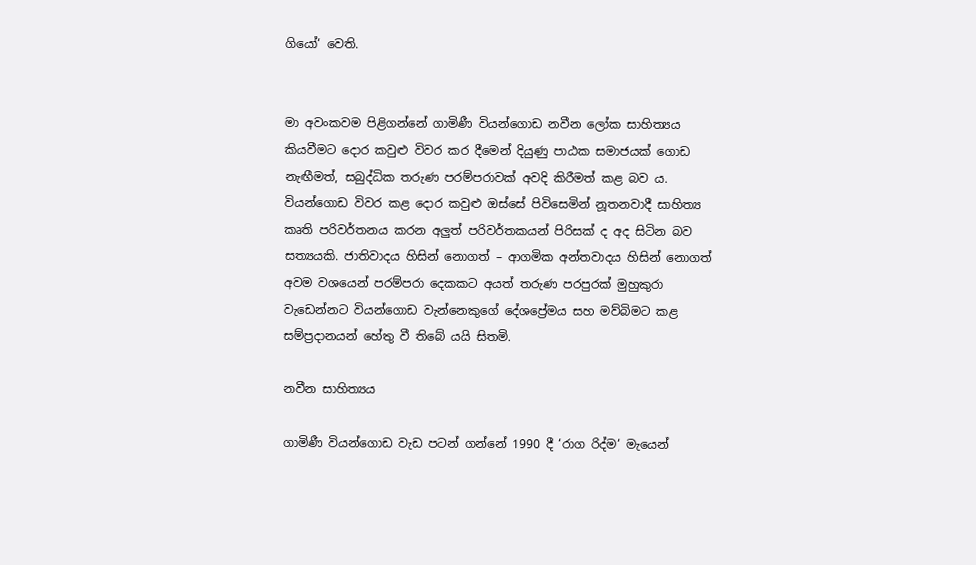ගියෝ‘ වෙති.


මා අවංකවම පිළිගන්නේ ගාමිණී වියන්ගොඩ නවීන ලෝක සාහිත්‍යය කියවීමට දොර කවුළු විවර කර දීමෙන් දියුණු පාඨක සමාජයක් ගොඩ නැඟීමත්, සබුද්ධික තරුණ පරම්පරාවක් අවදි කිරීමත් කළ බව ය. වියන්ගොඩ විවර කළ දොර කවුළු ඔස්සේ පිවිසෙමින් නූතනවාදී සාහිත්‍ය කෘති පරිවර්තනය කරන අලු‍ත් පරිවර්තකයන් පිරිසක් ද අද සිටින බව සත්‍යයකි. ජාතිවාදය හිසින් නොගත් – ආගමික අන්තවාදය හිසින් නොගත් අවම වශයෙන් පරම්පරා දෙකකට අයත් තරුණ පරපුරක් මුහුකුරා වැඩෙන්නට වියන්ගොඩ වැන්නෙකුගේ දේශප්‍රේමය සහ මව්බිමට කළ සම්ප්‍රදානයන් හේතු වී තිබේ යයි සිතමි.

නවීන සාහිත්‍යය

ගාමිණී වියන්ගොඩ වැඩ පටන් ගන්නේ 1990 දී ‘රාග රිද්ම‘ මැයෙන්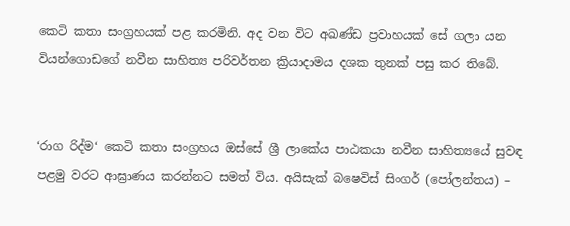කෙටි කතා සංග්‍රහයක් පළ කරමිනි. අද වන විට අඛණ්ඩ ප්‍රවාහයක් සේ ගලා යන වියන්ගොඩගේ නවීන සාහිත්‍ය පරිවර්තන ක්‍රියාදාමය දශක තුනක් පසු කර තිබේ.


‘රාග රිද්ම‘ කෙටි කතා සංග්‍රහය ඔස්සේ ශ්‍රී ලාකේය පාඨකයා නවීන සාහිත්‍යයේ සුවඳ පළමු වරට ආඝ්‍රාණය කරන්නට සමත් විය. අයිසැක් බෂෙවිස් සිංගර් (පෝලන්තය) –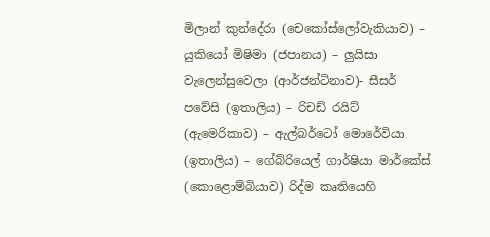මිලාන් කුන්දේරා (චෙකෝස්ලෝවැකියාව) – යුකියෝ මිෂිමා (ජපානය) – ලු‍යිසා වැලෙන්සුවෙලා (ආර්ජන්ටිනාව)- සීසර් පවේසි (ඉතාලිය) – රිචඩ් රයිට් (ඇමෙරිකාව) – ඇල්බර්ටෝ මොරේවියා (ඉතාලිය) – ගේබ්රියෙල් ගාර්ෂියා මාර්කේස් (කොළොම්බියාව) රිද්ම කෘතියෙහි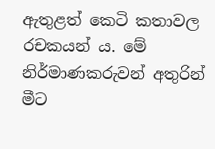ඇතුළත් කෙටි කතාවල රචකයන් ය. මේ නිර්මාණකරුවන් අතුරින් මීට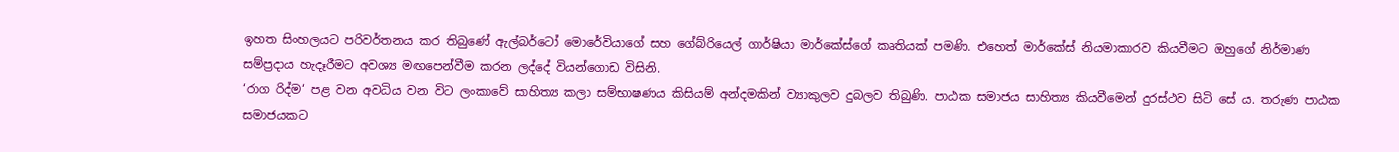ඉහත සිංහලයට පරිවර්තනය කර තිබුණේ ඇල්බර්ටෝ මොරේවියාගේ සහ ගේබ්රියෙල් ගාර්ෂියා මාර්කේස්ගේ කෘතියක් පමණි. එහෙත් මාර්කේස් නියමාකාරව කියවීමට ඔහුගේ නිර්මාණ සම්ප්‍රදාය හැදෑරීමට අවශ්‍ය මඟපෙන්වීම කරන ලද්දේ වියන්ගොඩ විසිනි.
‘රාග රිද්ම‘ පළ වන අවධිය වන විට ලංකාවේ සාහිත්‍ය කලා සම්භාෂණය කිසියම් අන්දමකින් ව්‍යාකුලව දුබලව තිබුණි. පාඨක සමාජය සාහිත්‍ය කියවීමෙන් දුරස්ථව සිටි සේ ය. තරුණ පාඨක සමාජයකට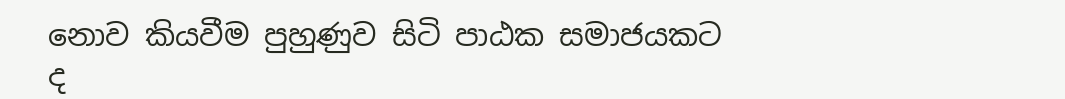නොව කියවීම පුහුණුව සිටි පාඨක සමාජයකට ද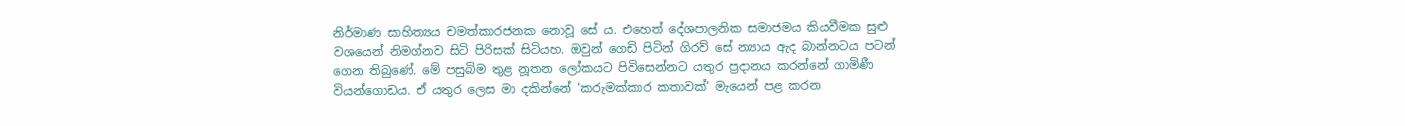නිර්මාණ සාහිත්‍යය චමත්කාරජනක නොවූ සේ ය. එහෙත් දේශපාලනික සමාජමය කියවීමක සුළු වශයෙන් නිමග්නව සිටි පිරිසක් සිටියහ. ඔවුන් ගෙඩි පිටින් ගිරව් සේ න්‍යාය ඇද බාන්නටය පටන් ගෙන තිබුණේ. මේ පසුබිම තුළ නූතන ලෝකයට පිවිසෙන්නට යතුර ප්‍රදානය කරන්නේ ගාමිණී වියන්ගොඩය. ඒ යතුර ලෙස මා දකින්නේ ‘කරුමක්කාර කතාවක්‘ මැයෙන් පළ කරන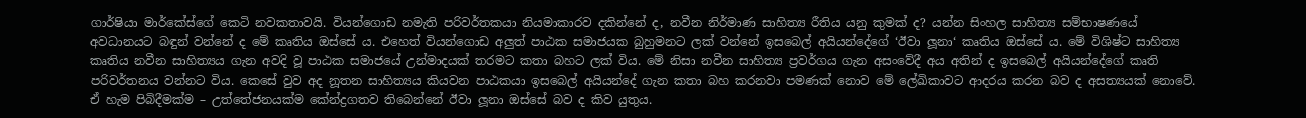ගාර්ෂියා මාර්කේස්ගේ කෙටි නවකතාවයි. වියන්ගොඩ නමැති පරිවර්තකයා නියමාකාරව දකින්නේ ද, නවීන නිර්මාණ සාහිත්‍ය රීතිය යනු කුමක් ද? යන්න සිංහල සාහිත්‍ය සම්භාෂණයේ අවධානයට බඳුන් වන්නේ ද මේ කෘතිය ඔස්සේ ය. එහෙත් වියන්ගොඩ අලු‍ත් පාඨක සමාජයක බුහුමනට ලක් වන්නේ ඉසබෙල් අයියන්දේගේ ‘ඊවා ලූනා‘ කෘතිය ඔස්සේ ය. මේ විශිෂ්ට සාහිත්‍ය කෘතිය නවීන සාහිත්‍යය ගැන අවදි වූ පාඨක සමාජයේ උන්මාදයක් තරමට කතා බහට ලක් විය. මේ නිසා නවීන සාහිත්‍ය ප්‍රවර්ගය ගැන අසංවේදී අය අතින් ද ඉසබෙල් අයියන්දේගේ කෘති පරිවර්තනය වන්නට විය. කෙසේ වුව අද නූතන සාහිත්‍යය කියවන පාඨකයා ඉසබෙල් අයියන්දේ ගැන කතා බහ කරනවා පමණක් නොව මේ ලේඛිකාවට ආදරය කරන බව ද අසත්‍යයක් නොවේ. ඒ හැම පිබිදීමක්ම – උත්තේජනයක්ම කේන්ද්‍රගතව තිබෙන්නේ ඊවා ලූනා ඔස්සේ බව ද කිව යුතුය.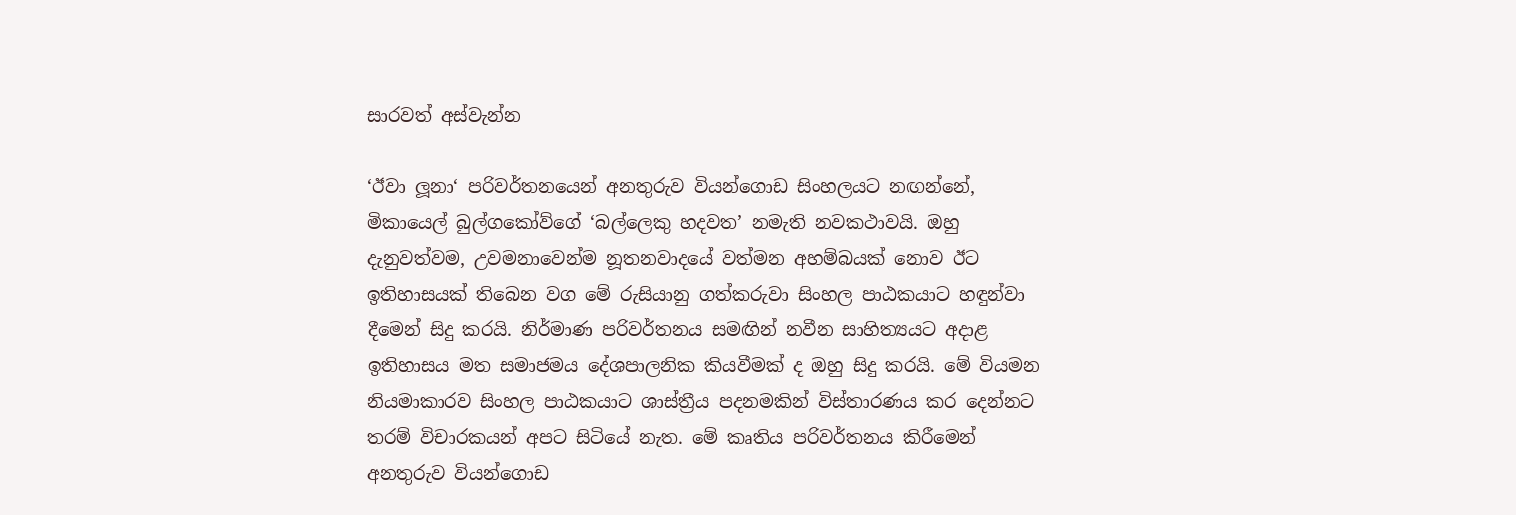සාරවත් අස්වැන්න

‘ඊවා ලූනා‘ පරිවර්තනයෙන් අනතුරුව වියන්ගොඩ සිංහලයට නඟන්නේ, මිකායෙල් බුල්ගකෝව්ගේ ‘බල්ලෙකු හදවත’ නමැති නවකථාවයි. ඔහු දැනුවත්වම, උවමනාවෙන්ම නූතනවාදයේ වත්මන අහම්බයක් නොව ඊට ඉතිහාසයක් තිබෙන වග මේ රුසියානු ගත්කරුවා සිංහල පාඨකයාට හඳුන්වා දීමෙන් සිදු කරයි. නිර්මාණ පරිවර්තනය සමඟින් නවීන සාහිත්‍යයට අදාළ ඉතිහාසය මත සමාජමය දේශපාලනික කියවීමක් ද ඔහු සිදු කරයි. මේ වියමන නියමාකාරව සිංහල පාඨකයාට ශාස්ත්‍රීය පදනමකින් විස්තාරණය කර දෙන්නට තරම් විචාරකයන් අපට සිටියේ නැත. මේ කෘතිය පරිවර්තනය කිරීමෙන් අනතුරුව වියන්ගොඩ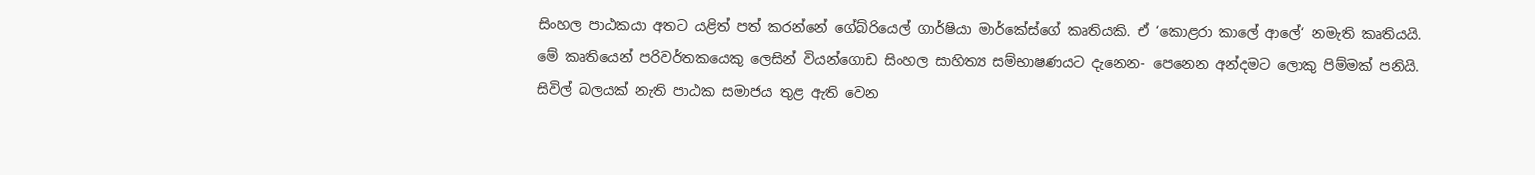සිංහල පාඨකයා අතට යළිත් පත් කරන්නේ ගේබ්රියෙල් ගාර්ෂියා මාර්කේස්ගේ කෘතියකි. ඒ ‘කොළරා කාලේ ආලේ‘ නමැති කෘතියයි. මේ කෘතියෙන් පරිවර්තකයෙකු ලෙසින් වියන්ගොඩ සිංහල සාහිත්‍ය සම්භාෂණයට දැනෙන- පෙනෙන අන්දමට ලොකු පිම්මක් පනියි. සිවිල් බලයක් නැති පාඨක සමාජය තුළ ඇති වෙන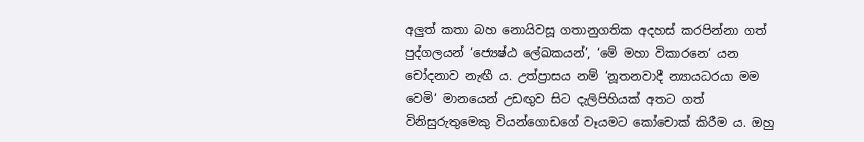අලු‍ත් කතා බහ නොයිවසූ ගතානුගතික අදහස් කරපින්නා ගත් පුද්ගලයන් ‘ජ්‍යෙෂ්ඨ ලේඛකයන්’, ‘මේ මහා විකාරනෙ‘ යන චෝදනාව නැඟී ය. උත්ප්‍රාසය නම් ‘නූතනවාදී න්‍යායධරයා මම වෙමි‘ මානයෙන් උඩඟු‍ව සිට දැලිපිහියක් අතට ගත් විනිසුරුතුමෙකු වියන්ගොඩගේ වෑයමට කෝචොක් කිරීම ය. ඔහු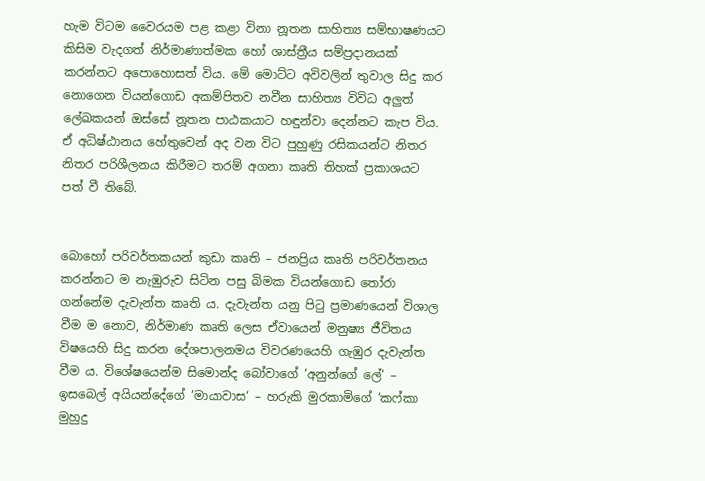හැම විටම වෛරයම පළ කළා විනා නූතන සාහිත්‍ය සම්භාෂණයට කිසිම වැදගත් නිර්මාණාත්මක හෝ ශාස්ත්‍රීය සම්ප්‍රදානයක් කරන්නට අපොහොසත් විය. මේ මොට්ට අවිවලින් තුවාල සිදු කර නොගෙන වියන්ගොඩ අකම්පිතව නවීන සාහිත්‍ය විවිධ අලු‍ත් ලේඛකයන් ඔස්සේ නූතන පාඨකයාට හඳුන්වා දෙන්නට කැප විය. ඒ අධිෂ්ඨානය හේතුවෙන් අද වන විට පුහුණු රසිකයන්ට නිතර නිතර පරිශීලනය කිරීමට තරම් අගනා කෘති තිහක් ප්‍රකාශයට පත් වී තිබේ.


බොහෝ පරිවර්තකයන් කුඩා කෘති – ජනප්‍රිය කෘති පරිවර්තනය කරන්නට ම නැඹුරුව සිටින පසු බිමක වියන්ගොඩ තෝරා ගන්නේම දැවැන්ත කෘති ය. දැවැන්ත යනු පිටු ප්‍රමාණයෙන් විශාල වීම ම නොව, නිර්මාණ කෘති ලෙස ඒවායෙන් මනුෂ්‍ය ජීවිතය විෂයෙහි සිදු කරන දේශපාලනමය විවරණයෙහි ගැඹුර දැවැන්ත වීම ය. විශේෂයෙන්ම සිමොන්ද බෝවාගේ ‘අනුන්ගේ ලේ‘ – ඉසබෙල් අයියන්දේගේ ‘මායාවාස‘ – හරුකි මුරකාමිගේ ‘කෆ්කා මුහුදු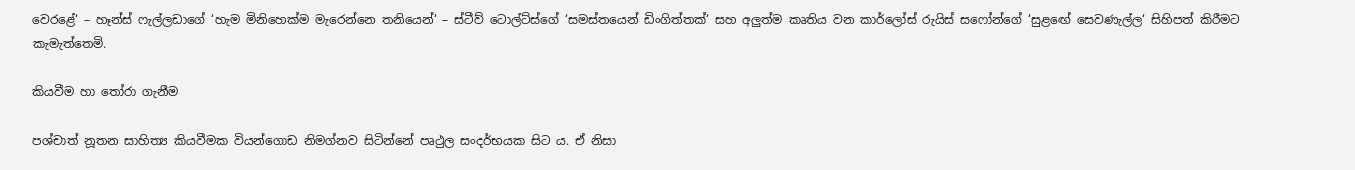වෙරළේ‘ – හෑන්ස් ෆැල්ලඩාගේ ‘හැම මිනිහෙක්ම මැරෙන්නෙ තනියෙන්‘ – ස්ටීව් ටොල්ට්ස්ගේ ‘සමස්තයෙන් ඩිංගිත්තක්‘ සහ අලු‍ත්ම කෘතිය වන කාර්ලෝස් රුයිස් සෆෝන්ගේ ‘සුළඟේ සෙවණැල්ල‘ සිහිපත් කිරීමට කැමැත්තෙමි.

කියවීම හා තෝරා ගැනීම

පශ්චාත් නූතන සාහිත්‍ය කියවීමක වියන්ගොඩ නිමග්නව සිටින්නේ පෘථුල සංදර්භයක සිට ය. ඒ නිසා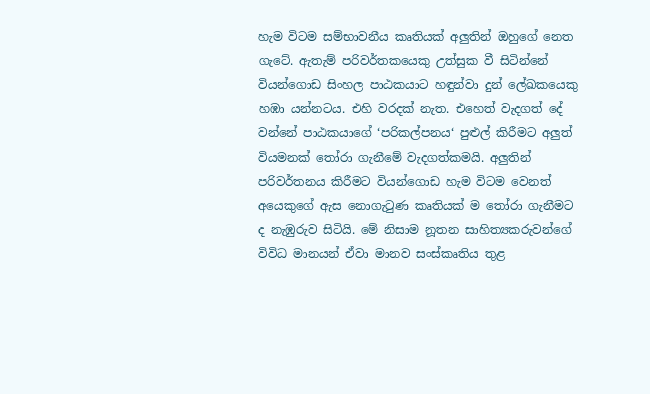හැම විටම සම්භාවනීය කෘතියක් අලු‍තින් ඔහුගේ නෙත ගැටේ. ඇතැම් පරිවර්තකයෙකු උත්සුක වී සිටින්නේ වියන්ගොඩ සිංහල පාඨකයාට හඳුන්වා දුන් ලේඛකයෙකු හඹා යන්නටය. එහි වරදක් නැත. එහෙත් වැදගත් දේ වන්නේ පාඨකයාගේ ‘පරිකල්පනය‘ පුළුල් කිරීමට අලු‍ත් වියමනක් තෝරා ගැනීමේ වැදගත්කමයි. අලු‍තින් පරිවර්තනය කිරීමට වියන්ගොඩ හැම විටම වෙනත් අයෙකුගේ ඇස නොගැටුණ කෘතියක් ම තෝරා ගැනීමට ද නැඹුරුව සිටියි. මේ නිසාම නූතන සාහිත්‍යකරුවන්ගේ විවිධ මානයන් ඒවා මානව සංස්කෘතිය තුළ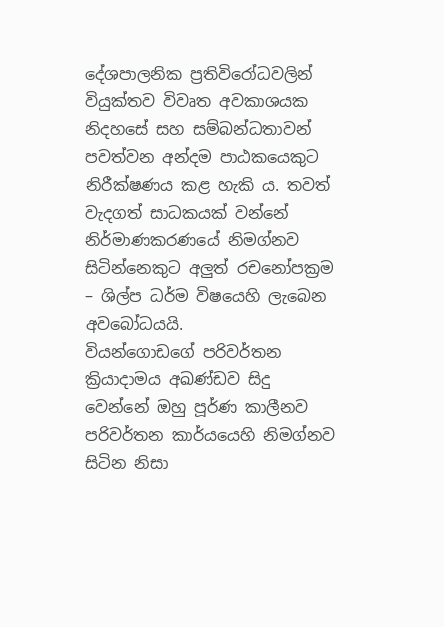දේශපාලනික ප්‍රතිවිරෝධවලින් වියුක්තව විවෘත අවකාශයක නිදහසේ සහ සම්බන්ධතාවන් පවත්වන අන්දම පාඨකයෙකුට නිරීක්ෂණය කළ හැකි ය. තවත් වැදගත් සාධකයක් වන්නේ නිර්මාණකරණයේ නිමග්නව සිටින්නෙකුට අලු‍ත් රචනෝපක්‍රම – ශිල්ප ධර්ම විෂයෙහි ලැබෙන අවබෝධයයි.
වියන්ගොඩගේ පරිවර්තන ක්‍රියාදාමය අඛණ්ඩව සිදු වෙන්නේ ඔහු පූර්ණ කාලීනව පරිවර්තන කාර්යයෙහි නිමග්නව සිටින නිසා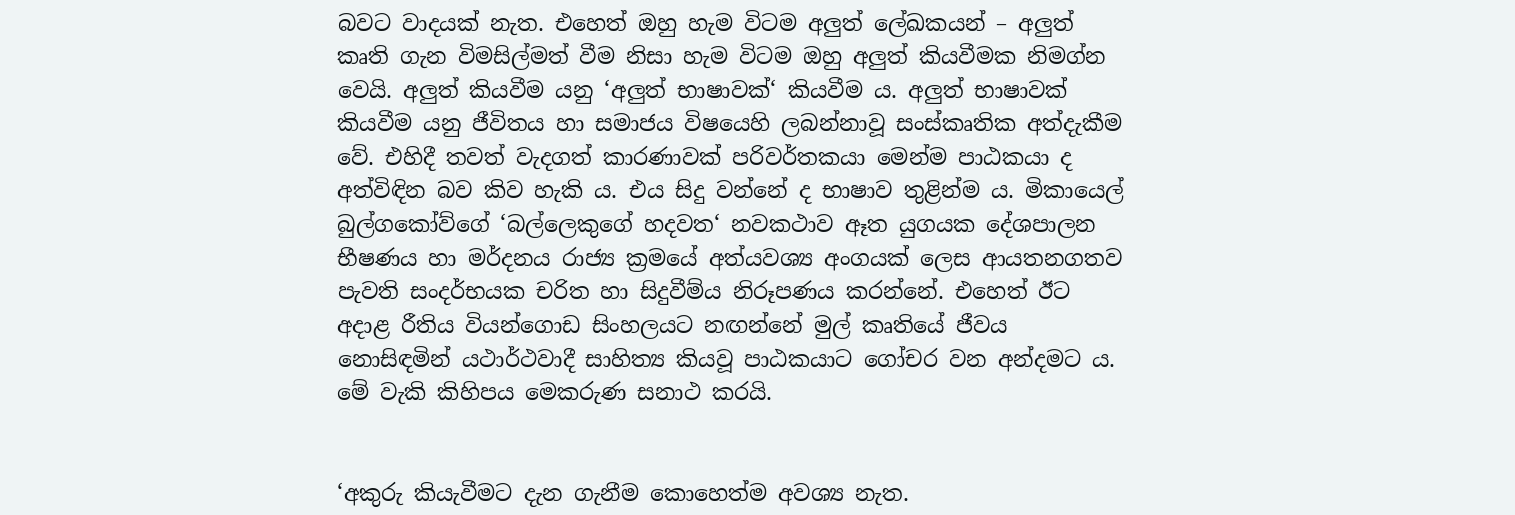බවට වාදයක් නැත. එහෙත් ඔහු හැම විටම අලු‍ත් ලේඛකයන් – අලු‍ත් කෘති ගැන විමසිල්මත් වීම නිසා හැම විටම ඔහු අලු‍ත් කියවීමක නිමග්න වෙයි. අලු‍ත් කියවීම යනු ‘අලු‍ත් භාෂාවක්‘ කියවීම ය. අලු‍ත් භාෂාවක් කියවීම යනු ජීවිතය හා සමාජය විෂයෙහි ලබන්නාවූ සංස්කෘතික අත්දැකීම වේ. එහිදී තවත් වැදගත් කාරණාවක් පරිවර්තකයා මෙන්ම පාඨකයා ද අත්විඳින බව කිව හැකි ය. එය සිදු වන්නේ ද භාෂාව තුළින්ම ය. මිකායෙල් බුල්ගකෝව්ගේ ‘බල්ලෙකුගේ හදවත‘ නවකථාව ඈත යුගයක දේශපාලන භීෂණය හා මර්දනය රාජ්‍ය ක්‍රමයේ අත්යවශ්‍ය අංගයක් ලෙස ආයතනගතව පැවති සංදර්භයක චරිත හා සිදුවීම්ය නිරූපණය කරන්නේ. එහෙත් ඊට අදාළ රීතිය වියන්ගොඩ සිංහලයට නඟන්නේ මුල් කෘතියේ ජීවය නොසිඳමින් යථාර්ථවාදී සාහිත්‍ය කියවූ පාඨකයාට ගෝචර වන අන්දමට ය. මේ වැකි කිහිපය මෙකරුණ සනාථ කරයි.


‘අකුරු කියැවීමට දැන ගැනීම කොහෙත්ම අවශ්‍ය නැත.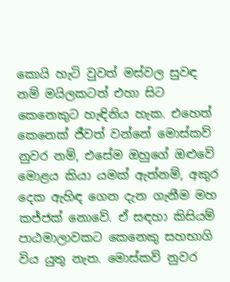කොයි හැටි වුවත් මස්වල සුවඳ නම් මයිලකටත් එහා සිට කෙනෙකුට හැඳිනිය හැක. එහෙත් කෙනෙක් ජීවත් වන්නේ මොස්කව් නුවර නම්, එසේම ඔහුගේ ඔළුවේ මොළය කියා යමක් ඇත්නම්, අකුර දෙක ඇහිඳ ගෙන දැන ගැනීම මහ කජ්ජක් නොවේ. ඒ සඳහා කිසියම් පාඨමාලාවකට කෙනෙකු සහභාගි විය යුතු නැත. මොස්කව් නුවර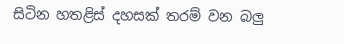සිටින හතළිස් දහසක් තරම් වන බලු‍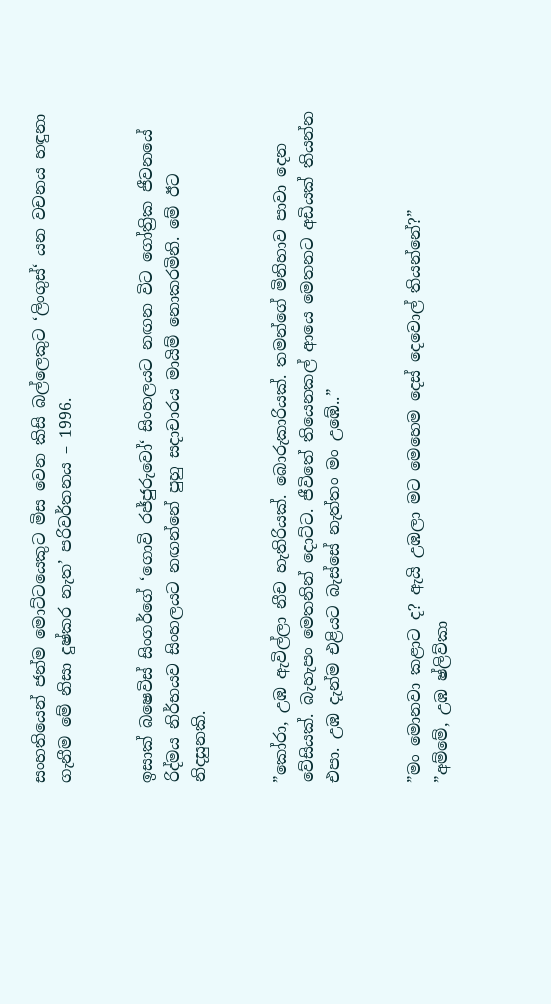සංහතියෙන් ජන්ම මොට්ටයෙකුට මිස වෙන කිසි බල්ලෙකුට ‘ලිංගුස්‘ යන වචනය හඳුනා ගැනීම මේ නිසා දුෂ්කර නැත’ පරිවර්තනය – 1996.


ඉසාක් බෂෙවිස් සිංගර්ගේ ‘ගොවි රජ්ජුරුවෝ‘ සිංහලයට නඟන විට ගෝත්‍රික ජීවනයේ රිද්මය නිර්භයව සිංහලයට නඟන්නේ පුහු සදාචාරය මායිම් නොකරමිනි. මේ ඊට නිදසුනකි.


”කෝරා, උඹ ඇවිල්ලා නීච හැතිරියක්. බොරුකාරියක්. තමන්ගේ මිනිහාව පාවා දෙන වේසියක්. බැහැපං මෙතනින් දොට්ට. ජීවිතේ තියෙනකල් ආයෙ මෙතනට අඩියක් තියන්න එපා. උඹ දැන්ම එළියට බැස්සේ නැත්තං මං උඹේ..”


”මං මොනවා කළාට ද? ඇයි උඹලා මට මෙහෙම දෙස් දෙවොල් තියන්නේ?”
”අම්මේ, උඹ ෂ්ලිව්කා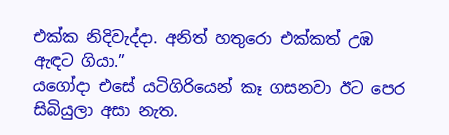එක්ක නිදිවැද්දා. අනිත් හතුරො එක්කත් උඹ ඇඳට ගියා.”
යගෝදා එසේ යටිගිරියෙන් කෑ ගසනවා ඊට පෙර සිබියුලා අසා නැත.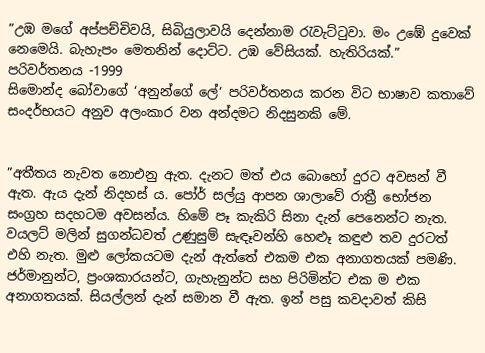”උඹ මගේ අප්පච්චිවයි, සිබියුලාවයි දෙන්නාම රැවැට්ටුවා. මං උඹේ දුවෙක් නෙමෙයි. බැහැපං මෙතනින් දොට්ට. උඹ වේසියක්. හැතිරියක්.” පරිවර්තනය -1999
සිමොන්ද බෝවාගේ ‘අනුන්ගේ ලේ‘ පරිවර්තනය කරන විට භාෂාව කතාවේ සංදර්භයට අනුව අලංකාර වන අන්දමට නිදසුනකි මේ.


”අතීතය නැවත නොඑනු ඇත. දැනට මත් එය බොහෝ දුරට අවසන් වී ඇත. ඇය දැන් නිදහස් ය. පෝර් සල්යු ආපන ශාලාවේ රාත්‍රී භෝජන සංග්‍රහ සදහටම අවසන්ය. හිමේ පෑ කැකිරි සිනා දැන් පෙනෙන්ට නැත. වයලට් මලින් සුගන්ධවත් උණුසුම් සැඳෑවන්හි හෙළුෑ කඳුළු තව දුරටත් එහි නැත. මුළු ලෝකයටම දැන් ඇත්තේ එකම එක අනාගතයක් පමණි. ජර්මානුන්ට, ප්‍රංශකාරයන්ට, ගැහැනුන්ට සහ පිරිමින්ට එක ම එක අනාගතයක්. සියල්ලන් දැන් සමාන වී ඇත. ඉන් පසු කවදාවත් කිසි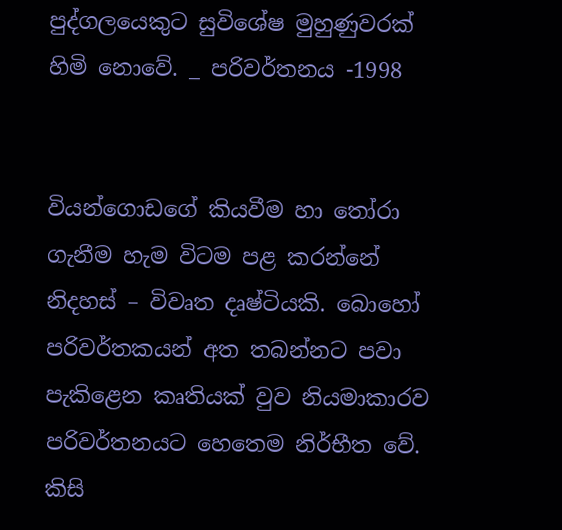පුද්ගලයෙකුට සුවිශේෂ මුහුණුවරක් හිමි නොවේ. _ පරිවර්තනය -1998


වියන්ගොඩගේ කියවීම හා තෝරා ගැනීම හැම විටම පළ කරන්නේ නිදහස් – විවෘත දෘෂ්ටියකි. බොහෝ පරිවර්තකයන් අත තබන්නට පවා පැකිළෙන කෘතියක් වුව නියමාකාරව පරිවර්තනයට හෙතෙම නිර්භීත වේ. කිසි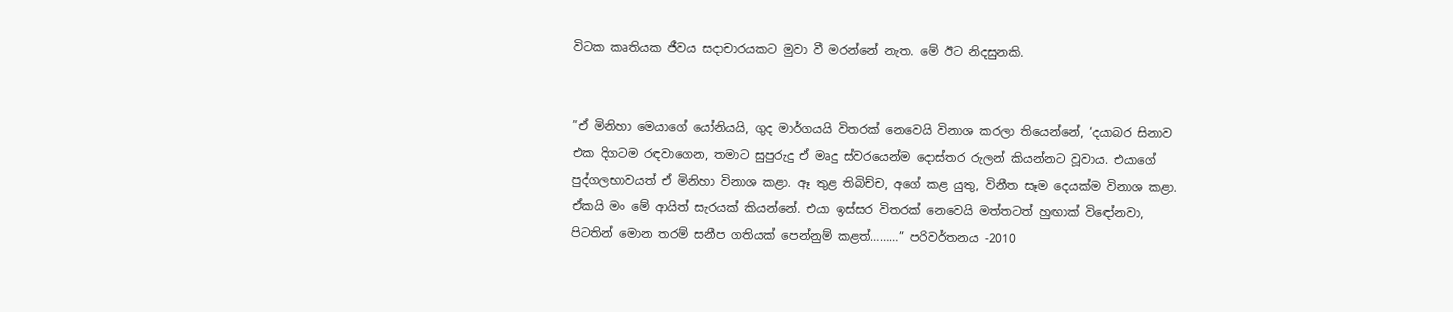විටක කෘතියක ජීවය සදාචාරයකට මුවා වී මරන්නේ නැත. මේ ඊට නිදසුනකි.


”ඒ මිනිහා මෙයාගේ යෝනියයි, ගුද මාර්ගයයි විතරක් නෙවෙයි විනාශ කරලා තියෙන්නේ, ‘දයාබර සිනාව එක දිගටම රඳවාගෙන, තමාට සුපුරුදු ඒ මෘදු ස්වරයෙන්ම දොස්තර රුලන් කියන්නට වූවාය. එයාගේ පුද්ගලභාවයත් ඒ මිනිහා විනාශ කළා. ඈ තුළ තිබිච්ච, අගේ කළ යුතු, විනීත සෑම දෙයක්ම විනාශ කළා. ඒකයි මං මේ ආයිත් සැරයක් කියන්නේ. එයා ඉස්සර විතරක් නෙවෙයි මත්තටත් හුඟාක් විඳෝනවා, පිටතින් මොන තරම් සනීප ගතියක් පෙන්නුම් කළත්………” පරිවර්තනය -2010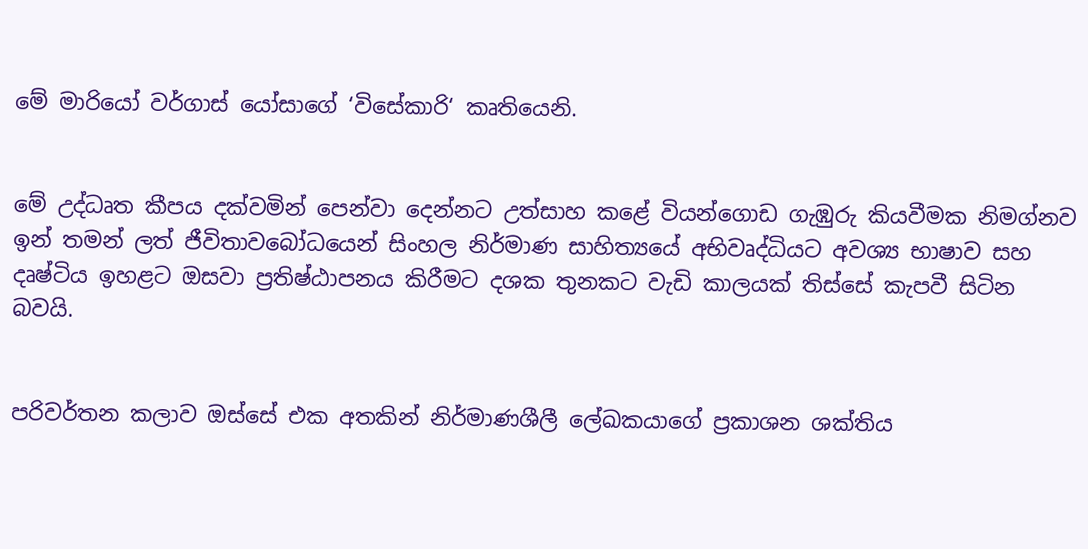මේ මාරියෝ වර්ගාස් යෝසාගේ ‘විසේකාරි‘ කෘතියෙනි.


මේ උද්ධෘත කීපය දක්වමින් පෙන්වා දෙන්නට උත්සාහ කළේ වියන්ගොඩ ගැඹුරු කියවීමක නිමග්නව ඉන් තමන් ලත් ජීවිතාවබෝධයෙන් සිංහල නිර්මාණ සාහිත්‍යයේ අභිවෘද්ධියට අවශ්‍ය භාෂාව සහ දෘෂ්ටිය ඉහළට ඔසවා ප්‍රතිෂ්ඨාපනය කිරීමට දශක තුනකට වැඩි කාලයක් තිස්සේ කැපවී සිටින බවයි.


පරිවර්තන කලාව ඔස්සේ එක අතකින් නිර්මාණශීලී ලේඛකයාගේ ප්‍රකාශන ශක්තිය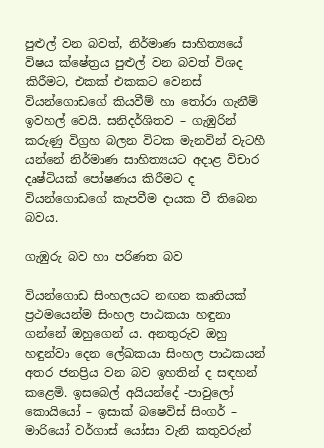පුළුල් වන බවත්, නිර්මාණ සාහිත්‍යයේ විෂය ක්ෂේත්‍රය පුළුල් වන බවත් විශද කිරීමට, එකක් එකකට වෙනස් වියන්ගොඩගේ කියවීම් හා තෝරා ගැනීම් ඉවහල් වෙයි. සනිදර්ශිතව – ගැඹුරින් කරුණු විග්‍රහ බලන විටක මැනවින් වැටහී යන්නේ නිර්මාණ සාහිත්‍යයට අදාළ විචාර දෘෂ්ටියක් පෝෂණය කිරීමට ද වියන්ගොඩගේ කැපවීම දායක වී තිබෙන බවය.

ගැඹුරු බව හා පරිණත බව

වියන්ගොඩ සිංහලයට නඟන කෘතියක් ප්‍රථමයෙන්ම සිංහල පාඨකයා හඳුනා ගන්නේ ඔහුගෙන් ය. අනතුරුව ඔහු හඳුන්වා දෙන ලේඛකයා සිංහල පාඨකයන් අතර ජනප්‍රිය වන බව ඉහතින් ද සඳහන් කළෙමි. ඉසබෙල් අයියන්දේ -පාවුලෝ කොයියෝ – ඉසාක් බෂෙවිස් සිංගර් – මාරියෝ වර්ගාස් යෝසා වැනි කතුවරුන්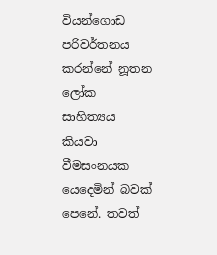වියන්ගොඩ පරිවර්තනය කරන්නේ නූතන ලෝක සාහිත්‍යය කියවා වීමසංනයක යෙදෙමින් බවක් පෙනේ. තවත්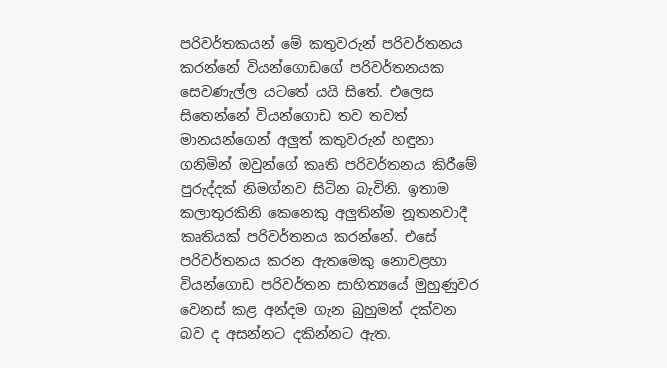පරිවර්තකයන් මේ කතුවරුන් පරිවර්තනය කරන්නේ වියන්ගොඩගේ පරිවර්තනයක සෙවණැල්ල යටතේ යයි සිතේ. එලෙස සිතෙන්නේ වියන්ගොඩ තව තවත් මානයන්ගෙන් අලු‍ත් කතුවරුන් හඳුනා ගනිමින් ඔවුන්ගේ කෘති පරිවර්තනය කිරීමේ පුරුද්දක් නිමග්නව සිටින බැවිනි. ඉතාම කලාතුරකිනි කෙනෙකු අලු‍තින්ම නූතනවාදී කෘතියක් පරිවර්තනය කරන්නේ. එසේ පරිවර්තනය කරන ඇතමෙකු නොවළහා වියන්ගොඩ පරිවර්තන සාහිත්‍යයේ මුහුණුවර වෙනස් කළ අන්දම ගැන බුහුමන් දක්වන බව ද අසන්නට දකින්නට ඇත.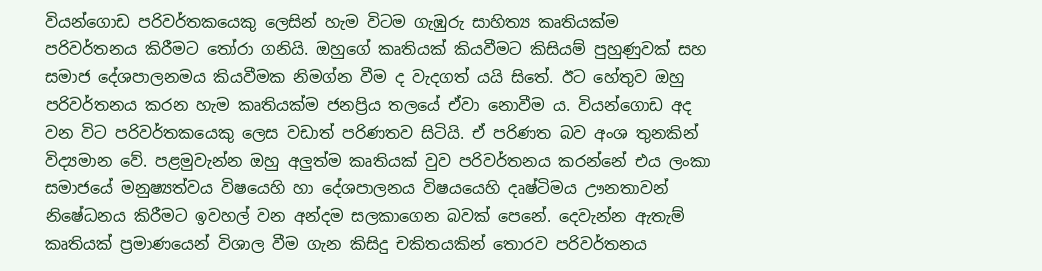වියන්ගොඩ පරිවර්තකයෙකු ලෙසින් හැම විටම ගැඹුරු සාහිත්‍ය කෘතියක්ම පරිවර්තනය කිරීමට තෝරා ගනියි. ඔහුගේ කෘතියක් කියවීමට කිසියම් පුහුණුවක් සහ සමාජ දේශපාලනමය කියවීමක නිමග්න වීම ද වැදගත් යයි සිතේ. ඊට හේතුව ඔහු පරිවර්තනය කරන හැම කෘතියක්ම ජනප්‍රිය තලයේ ඒවා නොවීම ය. වියන්ගොඩ අද වන විට පරිවර්තකයෙකු ලෙස වඩාත් පරිණතව සිටියි. ඒ පරිණත බව අංශ තුනකින් විද්‍යමාන වේ. පළමුවැන්න ඔහු අලු‍ත්ම කෘතියක් වුව පරිවර්තනය කරන්නේ එය ලංකා සමාජයේ මනුෂ්‍යත්වය විෂයෙහි හා දේශපාලනය විෂයයෙහි දෘෂ්ටිමය ඌනතාවන් නිෂේධනය කිරීමට ඉවහල් වන අන්දම සලකාගෙන බවක් පෙනේ. දෙවැන්න ඇතැම් කෘතියක් ප්‍රමාණයෙන් විශාල වීම ගැන කිසිදු චකිතයකින් තොරව පරිවර්තනය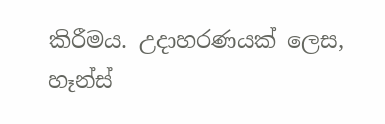කිරීමය. උදාහරණයක් ලෙස, හෑන්ස්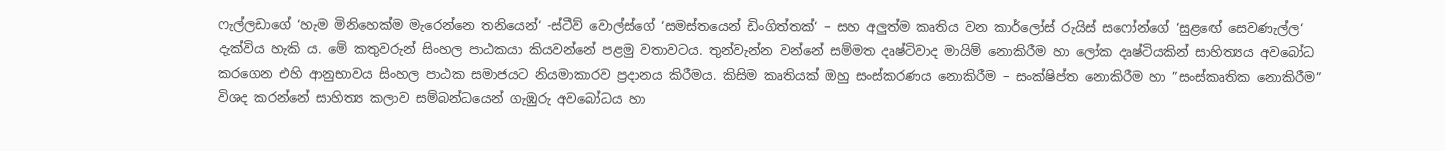ෆැල්ලඩාගේ ‘හැම මිනිහෙක්ම මැරෙන්නෙ තනියෙන්‘ -ස්ටීව් වොල්ස්ගේ ‘සමස්තයෙන් ඩිංගිත්තක්‘ – සහ අලු‍ත්ම කෘතිය වන කාර්ලෝස් රුයිස් සෆෝන්ගේ ‘සුළඟේ සෙවණැල්ල‘ දැක්විය හැකි ය. මේ කතුවරුන් සිංහල පාඨකයා කියවන්නේ පළමු වතාවටය. තුන්වැන්න වන්නේ සම්මත දෘෂ්ටිවාද මායිම් නොකිරීම හා ලෝක දෘෂ්ටියකින් සාහිත්‍යය අවබෝධ කරගෙන එහි ආනුභාවය සිංහල පාඨක සමාජයට නියමාකාරව ප්‍රදානය කිරීමය. කිසිම කෘතියක් ඔහු සංස්කරණය නොකිරීම – සංක්ෂිප්ත නොකිරීම හා ”සංස්කෘතික නොකිරීම” විශද කරන්නේ සාහිත්‍ය කලාව සම්බන්ධයෙන් ගැඹුරු අවබෝධය හා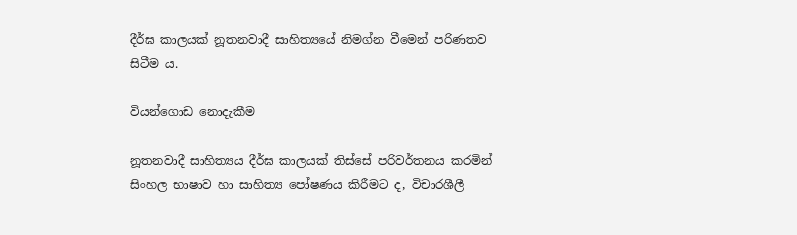දීර්ඝ කාලයක් නූතනවාදී සාහිත්‍යයේ නිමග්න වීමෙන් පරිණතව සිටීම ය.

වියන්ගොඩ නොදැකීම

නූතනවාදී සාහිත්‍යය දීර්ඝ කාලයක් තිස්සේ පරිවර්තනය කරමින් සිංහල භාෂාව හා සාහිත්‍ය පෝෂණය කිරීමට ද, විචාරශීලී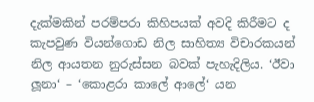දැක්මකින් පරම්පරා කිහිපයක් අවදි කිරීමට ද කැපවුණ වියන්ගොඩ නිල සාහිත්‍ය විචාරකයන් නිල ආයතන නුරුස්සන බවක් පැහැදිලිය. ‘ඊවා ලූනා‘ – ‘කොළරා කාලේ ආලේ‘ යන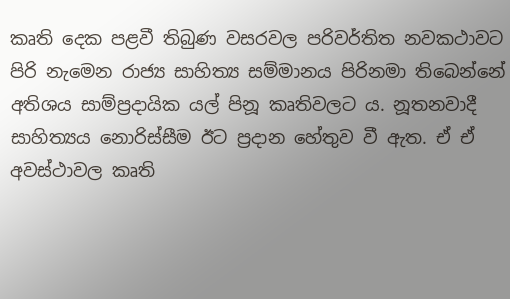කෘති දෙක පළවී තිබුණ වසරවල පරිවර්තිත නවකථාවට පිරි නැමෙන රාජ්‍ය සාහිත්‍ය සම්මානය පිරිනමා තිබෙන්නේ අතිශය සාම්ප්‍රදායික යල් පිනූ කෘතිවලට ය. නූතනවාදී සාහිත්‍යය නොරිස්සීම ඊට ප්‍රදාන හේතුව වී ඇත. ඒ ඒ අවස්ථාවල කෘති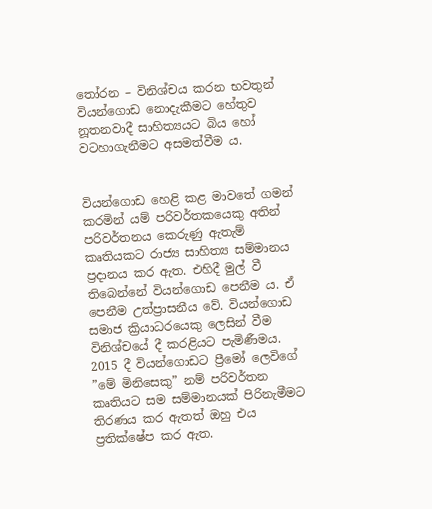තෝරන – විනිශ්චය කරන භවතුන් වියන්ගොඩ නොදැකීමට හේතුව නූතනවාදී සාහිත්‍යයට බිය හෝ වටහාගැනීමට අසමත්වීම ය.


වියන්ගොඩ හෙළි කළ මාවතේ ගමන් කරමින් යම් පරිවර්තකයෙකු අතින් පරිවර්තනය කෙරුණු ඇතැම් කෘතියකට රාජ්‍ය සාහිත්‍ය සම්මානය ප්‍රදානය කර ඇත. එහිදී මුල් වී තිබෙන්නේ වියන්ගොඩ පෙනීම ය. ඒ පෙනීම උත්ප්‍රාසනීය වේ. වියන්ගොඩ සමාජ ක්‍රියාධරයෙකු ලෙසින් වීම විනිශ්චයේ දී කරළියට පැමිණීමය. 2015 දී වියන්ගොඩට ප්‍රීමෝ ලෙවිගේ ”මේ මිනිසෙකු” නම් පරිවර්තන කෘතියට සම සම්මානයක් පිරිනැමීමට තිරණය කර ඇතත් ඔහු එය ප්‍රතික්ෂේප කර ඇත.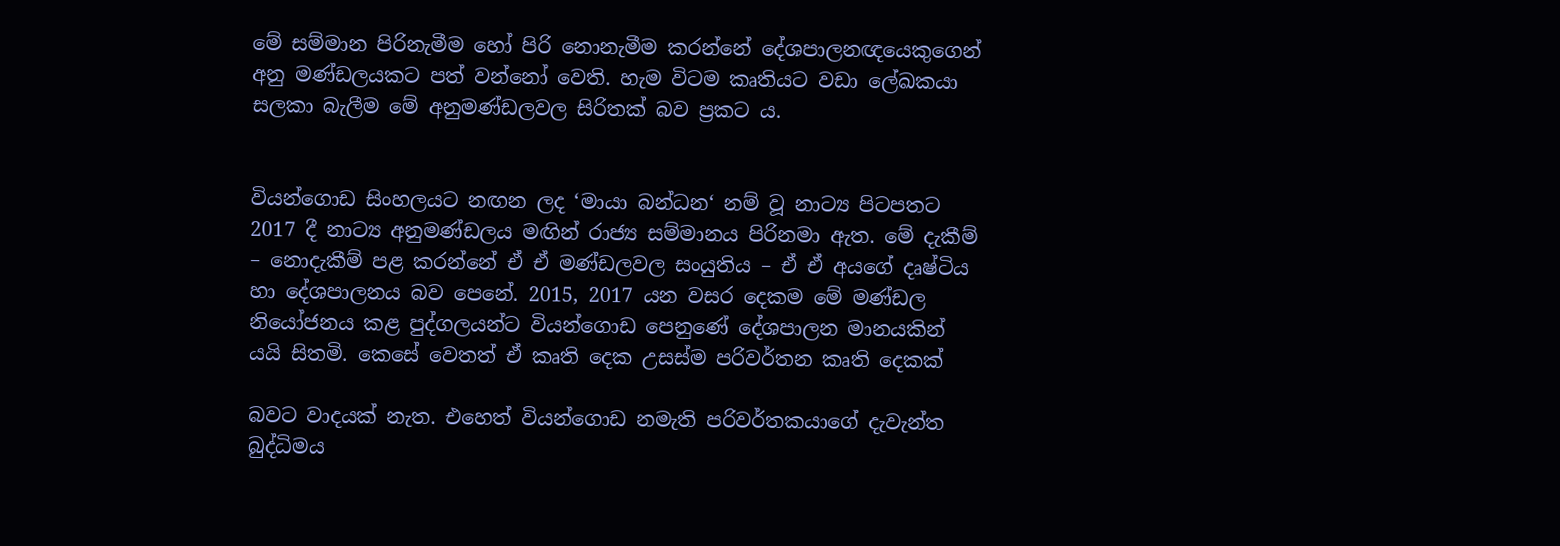මේ සම්මාන පිරිනැමීම හෝ පිරි නොනැමීම කරන්නේ දේශපාලනඥයෙකුගෙන් අනු මණ්ඩලයකට පත් වන්නෝ වෙති. හැම විටම කෘතියට වඩා ලේඛකයා සලකා බැලීම මේ අනුමණ්ඩලවල සිරිතක් බව ප්‍රකට ය.


වියන්ගොඩ සිංහලයට නඟන ලද ‘මායා බන්ධන‘ නම් වූ නාට්‍ය පිටපතට 2017 දී නාට්‍ය අනුමණ්ඩලය මඟින් රාජ්‍ය සම්මානය පිරිනමා ඇත. මේ දැකීම් – නොදැකීම් පළ කරන්නේ ඒ ඒ මණ්ඩලවල සංයුතිය – ඒ ඒ අයගේ දෘෂ්ටිය හා දේශපාලනය බව පෙනේ. 2015, 2017 යන වසර දෙකම මේ මණ්ඩල නියෝජනය කළ පුද්ගලයන්ට වියන්ගොඩ පෙනුණේ දේශපාලන මානයකින් යයි සිතමි. කෙසේ වෙතත් ඒ කෘති දෙක උසස්ම පරිවර්තන කෘති දෙකක්

බවට වාදයක් නැත. එහෙත් වියන්ගොඩ නමැති පරිවර්තකයාගේ දැවැන්ත බුද්ධිමය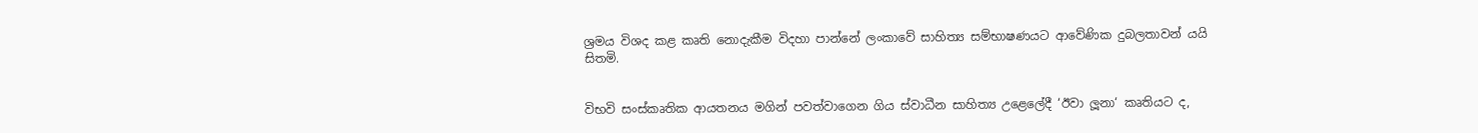ශ්‍රමය විශද කළ කෘති නොදැකීම විදහා පාන්නේ ලංකාවේ සාහිත්‍ය සම්භාෂණයට ආවේණික දුබලතාවන් යයි සිතමි.


විභවි සංස්කෘතික ආයතනය මගින් පවත්වාගෙන ගිය ස්වාධීන සාහිත්‍ය උළෙලේදී ‘ඊවා ලූනා‘ කෘතියට ද,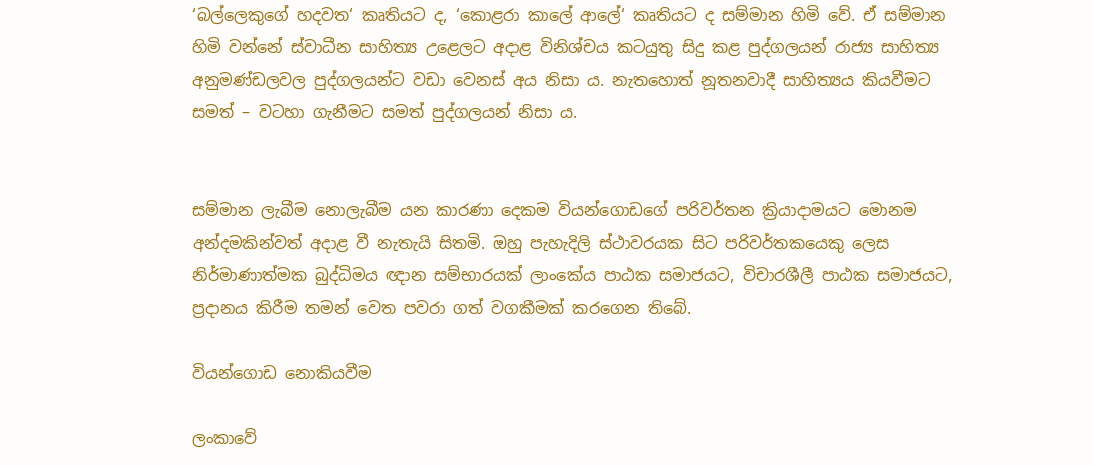‘බල්ලෙකුගේ හදවත‘ කෘතියට ද, ‘කොළරා කාලේ ආලේ‘ කෘතියට ද සම්මාන හිමි වේ. ඒ සම්මාන හිමි වන්නේ ස්වාධීන සාහිත්‍ය උළෙලට අදාළ විනිශ්චය කටයුතු සිදු කළ පුද්ගලයන් රාජ්‍ය සාහිත්‍ය අනුමණ්ඩලවල පුද්ගලයන්ට වඩා වෙනස් අය නිසා ය. නැතහොත් නූතනවාදී සාහිත්‍යය කියවීමට සමත් – වටහා ගැනීමට සමත් පුද්ගලයන් නිසා ය.


සම්මාන ලැබීම නොලැබීම යන කාරණා දෙකම වියන්ගොඩගේ පරිවර්තන ක්‍රියාදාමයට මොනම අන්දමකින්වත් අදාළ වී නැතැයි සිතමි. ඔහු පැහැදිලි ස්ථාවරයක සිට පරිවර්තකයෙකු ලෙස නිර්මාණාත්මක බුද්ධිමය ඥාන සම්භාරයක් ලාංකේය පාඨක සමාජයට, විචාරශීලී පාඨක සමාජයට, ප්‍රදානය කිරීම තමන් වෙත පවරා ගත් වගකීමක් කරගෙන තිබේ.

වියන්ගොඩ නොකියවීම

ලංකාවේ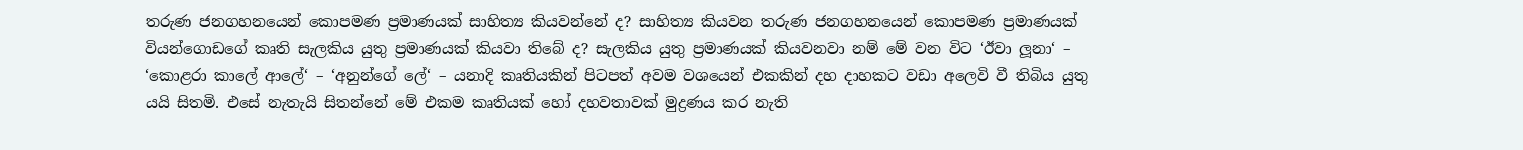තරුණ ජනගහනයෙන් කොපමණ ප්‍රමාණයක් සාහිත්‍ය කියවන්නේ ද? සාහිත්‍ය කියවන තරුණ ජනගහනයෙන් කොපමණ ප්‍රමාණයක් වියන්ගොඩගේ කෘති සැලකිය යුතු ප්‍රමාණයක් කියවා තිබේ ද? සැලකිය යුතු ප්‍රමාණයක් කියවනවා නම් මේ වන විට ‘ඊවා ලූනා‘ – ‘කොළරා කාලේ ආලේ‘ – ‘අනුන්ගේ ලේ‘ – යනාදි කෘතියකින් පිටපත් අවම වශයෙන් එකකින් දහ දාහකට වඩා අලෙවි වී තිබිය යුතු යයි සිතමි. එසේ නැතැයි සිතන්නේ මේ එකම කෘතියක් හෝ දහවතාවක් මුද්‍රණය කර නැති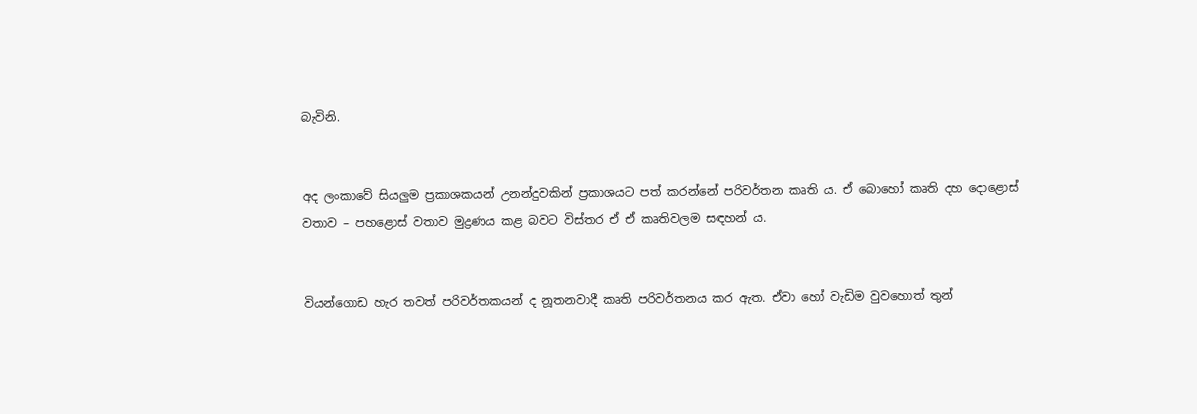බැවිනි.


අද ලංකාවේ සියලු‍ම ප්‍රකාශකයන් උනන්දුවකින් ප්‍රකාශයට පත් කරන්නේ පරිවර්තන කෘති ය. ඒ බොහෝ කෘති දහ දොළොස් වතාව – පහළොස් වතාව මුද්‍රණය කළ බවට විස්තර ඒ ඒ කෘතිවලම සඳහන් ය.


වියන්ගොඩ හැර තවත් පරිවර්තකයන් ද නූතනවාදී කෘති පරිවර්තනය කර ඇත. ඒවා හෝ වැඩිම වුවහොත් තුන්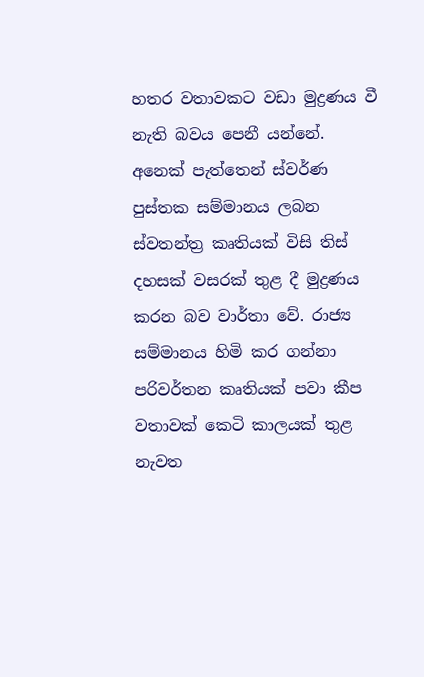හතර වතාවකට වඩා මුද්‍රණය වී නැති බවය පෙනී යන්නේ. අනෙක් පැත්තෙන් ස්වර්ණ පුස්තක සම්මානය ලබන ස්වතන්ත්‍ර කෘතියක් විසි තිස් දහසක් වසරක් තුළ දී මුද්‍රණය කරන බව වාර්තා වේ. රාජ්‍ය සම්මානය හිමි කර ගන්නා පරිවර්තන කෘතියක් පවා කීප වතාවක් කෙටි කාලයක් තුළ නැවත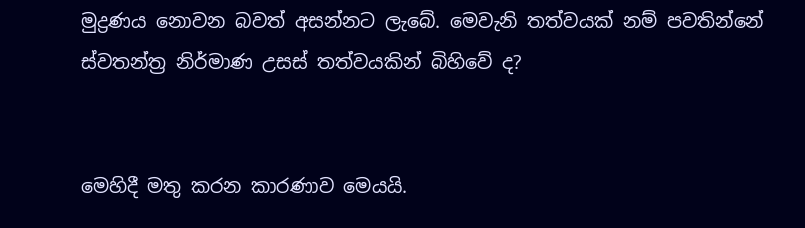මුද්‍රණය නොවන බවත් අසන්නට ලැබේ. මෙවැනි තත්වයක් නම් පවතින්නේ ස්වතන්ත්‍ර නිර්මාණ උසස් තත්වයකින් බිහිවේ ද?


මෙහිදී මතු කරන කාරණාව මෙයයි.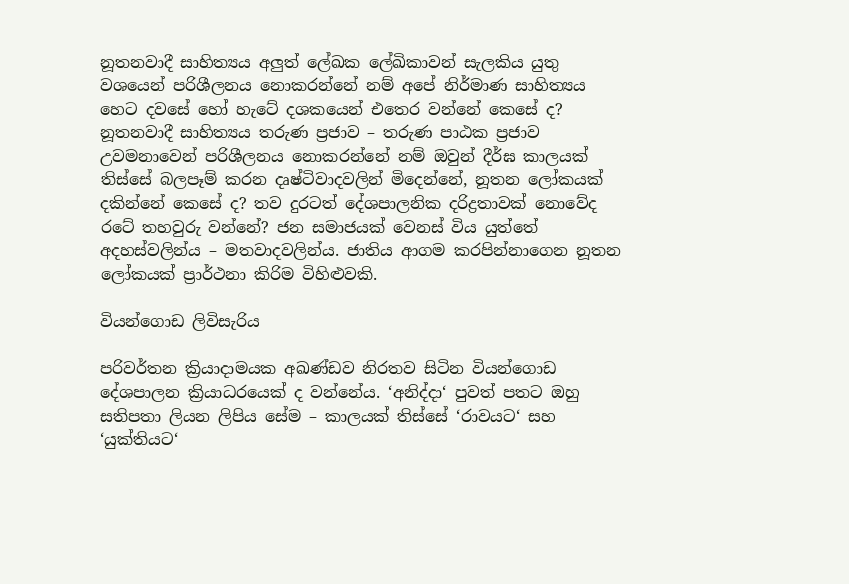නූතනවාදී සාහිත්‍යය අලු‍ත් ලේඛක ලේඛිකාවන් සැලකිය යුතු වශයෙන් පරිශීලනය නොකරන්නේ නම් අපේ නිර්මාණ සාහිත්‍යය හෙට දවසේ හෝ හැටේ දශකයෙන් එතෙර වන්නේ කෙසේ ද? නූතනවාදී සාහිත්‍යය තරුණ ප්‍රජාව – තරුණ පාඨක ප්‍රජාව උවමනාවෙන් පරිශීලනය නොකරන්නේ නම් ඔවුන් දීර්ඝ කාලයක් තිස්සේ බලපෑම් කරන දෘෂ්ටිවාදවලින් මිදෙන්නේ, නූතන ලෝකයක් දකින්නේ කෙසේ ද? තව දුරටත් දේශපාලනික දරිද්‍රතාවක් නොවේද රටේ තහවුරු වන්නේ? ජන සමාජයක් වෙනස් විය යුත්තේ අදහස්වලින්ය – මතවාදවලින්ය. ජාතිය ආගම කරපින්නාගෙන නූතන ලෝකයක් ප්‍රාර්ථනා කිරිම විහිළුවකි.

වියන්ගොඩ ලිවිසැරිය

පරිවර්තන ක්‍රියාදාමයක අඛණ්ඩව නිරතව සිටින වියන්ගොඩ දේශපාලන ක්‍රියාධරයෙක් ද වන්නේය. ‘අනිද්දා‘ පුවත් පතට ඔහු සතිපතා ලියන ලිපිය සේම – කාලයක් තිස්සේ ‘රාවයට‘ සහ ‘යුක්තියට‘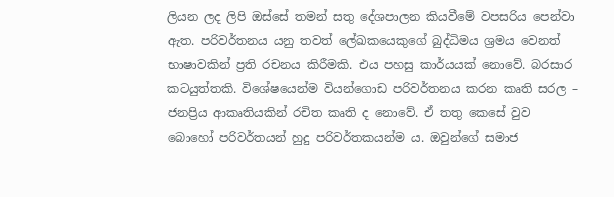ලියන ලද ලිපි ඔස්සේ තමන් සතු දේශපාලන කියවීමේ වපසරිය පෙන්වා ඇත. පරිවර්තනය යනු තවත් ලේඛකයෙකුගේ බුද්ධිමය ශ්‍රමය වෙනත් භාෂාවකින් ප්‍රති රචනය කිරීමකි. එය පහසු කාර්යයක් නොවේ. බරසාර කටයුත්තකි. විශේෂයෙන්ම වියන්ගොඩ පරිවර්තනය කරන කෘති සරල – ජනප්‍රිය ආකෘතියකින් රචිත කෘති ද නොවේ. ඒ තතු කෙසේ වුව බොහෝ පරිවර්තයන් හුදු පරිවර්තකයන්ම ය. ඔවුන්ගේ සමාජ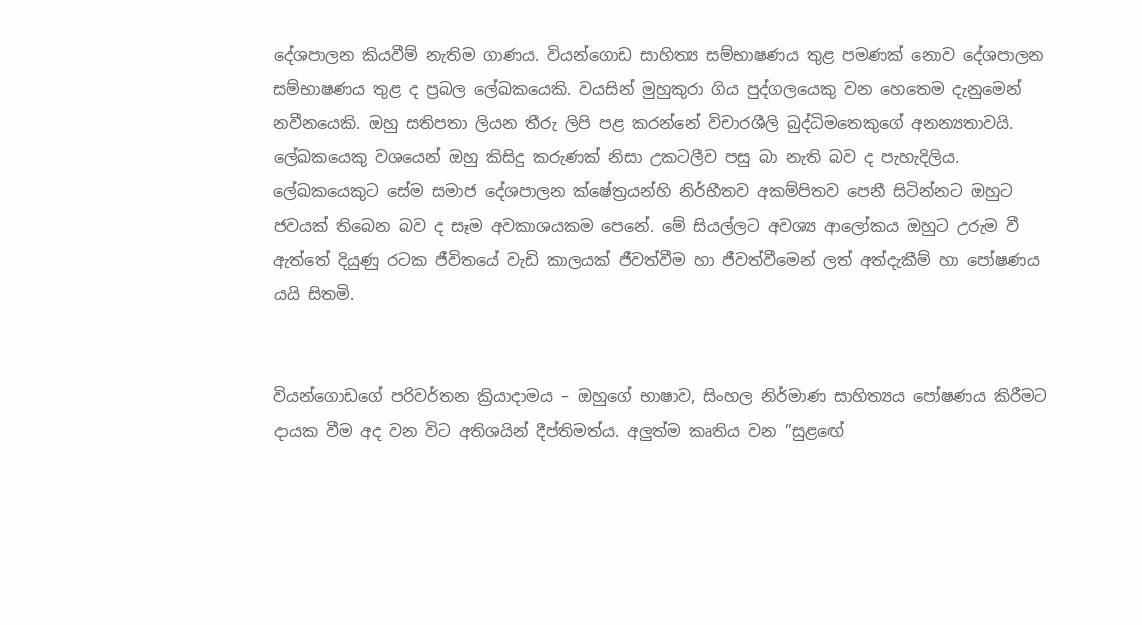දේශපාලන කියවීම් නැතිම ගාණය. වියන්ගොඩ සාහිත්‍ය සම්භාෂණය තුළ පමණක් නොව දේශපාලන සම්භාෂණය තුළ ද ප්‍රබල ලේඛකයෙකි. වයසින් මුහුකුරා ගිය පුද්ගලයෙකු වන හෙතෙම දැනුමෙන් නවීනයෙකි. ඔහු සතිපතා ලියන තීරු ලිපි පළ කරන්නේ විචාරශීලි බුද්ධිමතෙකුගේ අනන්‍යතාවයි. ලේඛකයෙකු වශයෙන් ඔහු කිසිදු කරුණක් නිසා උකටලීව පසු බා නැති බව ද පැහැදිලිය. ලේඛකයෙකුට සේම සමාජ දේශපාලන ක්ෂේත්‍රයන්හි නිර්භීතව අකම්පිතව පෙනී සිටින්නට ඔහුට ජවයක් තිබෙන බව ද සෑම අවකාශයකම පෙනේ. මේ සියල්ලට අවශ්‍ය ආලෝකය ඔහුට උරුම වී ඇත්තේ දියුණු රටක ජීවිතයේ වැඩි කාලයක් ජීවත්වීම හා ජීවත්වීමෙන් ලත් අත්දැකීම් හා පෝෂණය යයි සිතමි.


වියන්ගොඩගේ පරිවර්තන ක්‍රියාදාමය – ඔහුගේ භාෂාව, සිංහල නිර්මාණ සාහිත්‍යය පෝෂණය කිරීමට දායක වීම අද වන විට අතිශයින් දීප්තිමත්ය. අලු‍ත්ම කෘතිය වන ”සුළඟේ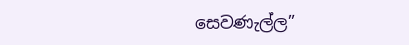සෙවණැල්ල”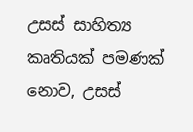උසස් සාහිත්‍ය කෘතියක් පමණක් නොව, උසස්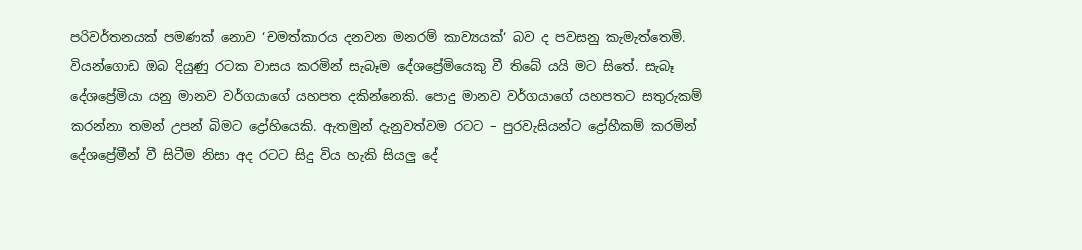පරිවර්තනයක් පමණක් නොව ‘චමත්කාරය දනවන මනරම් කාව්‍යයක්‘ බව ද පවසනු කැමැත්තෙමි.
වියන්ගොඩ ඔබ දියුණු රටක වාසය කරමින් සැබෑම දේශප්‍රේමියෙකු වී තිබේ යයි මට සිතේ. සැබෑ දේශප්‍රේමියා යනු මානව වර්ගයාගේ යහපත දකින්නෙකි. පොදු මානව වර්ගයාගේ යහපතට සතුරුකම් කරන්නා තමන් උපන් බිමට ද්‍රෝහියෙකි. ඇතමුන් දැනුවත්වම රටට – පුරවැසියන්ට ද්‍රෝහීකම් කරමින් දේශප්‍රේමීන් වී සිටීම නිසා අද රටට සිදු විය හැකි සියලු‍ දේ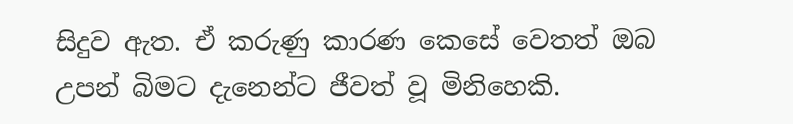සිදුව ඇත. ඒ කරුණු කාරණ කෙසේ වෙතත් ඔබ උපන් බිමට දැනෙන්ට ජීවත් වූ මිනිහෙකි.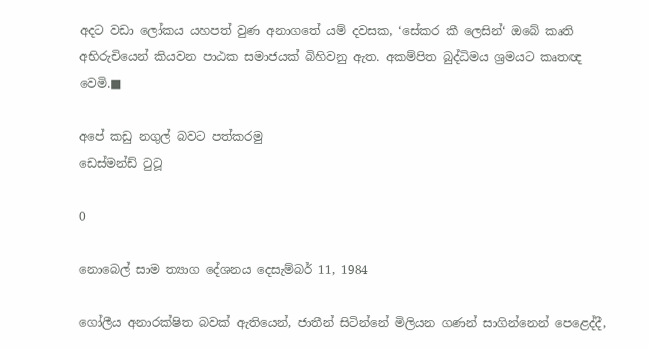අදට වඩා ලෝකය යහපත් වුණ අනාගතේ යම් දවසක, ‘සේකර කී ලෙසින්‘ ඔබේ කෘති අභිරුචියෙන් කියවන පාඨක සමාජයක් බිහිවනු ඇත. අකම්පිත බුද්ධිමය ශ්‍රමයට කෘතඥ වෙමි.■

අපේ කඩු නගුල් බවට පත්කරමු
ඩෙස්මන්ඩ් ටුටූ

0

නොබෙල් සාම ත්‍යාග දේශනය දෙසැම්බර් 11, 1984

ගෝලීය අනාරක්ෂිත බවක් ඇතියෙන්, ජාතීන් සිටින්නේ මිලියන ගණන් සාගින්නෙන් පෙළෙද්දී,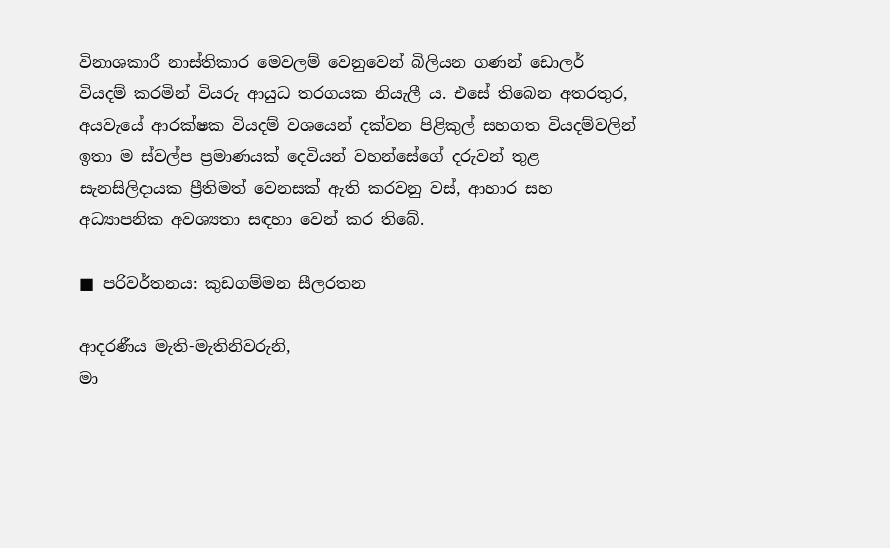විනාශකාරී නාස්තිකාර මෙවලම් වෙනුවෙන් බිලියන ගණන් ඩොලර් වියදම් කරමින් වියරු ආයුධ තරගයක නියැලී ය. එසේ තිබෙන අතරතුර, අයවැයේ ආරක්ෂක වියදම් වශයෙන් දක්වන පිළිකුල් සහගත වියදම්වලින් ඉතා ම ස්වල්ප ප්‍රමාණයක් දෙවියන් වහන්සේගේ දරුවන් තුළ සැනසිලිදායක ප්‍රීතිමත් වෙනසක් ඇති කරවනු වස්, ආහාර සහ අධ්‍යාපනික අවශ්‍යතා සඳහා වෙන් කර තිබේ.

■ පරිවර්තනය: කුඩගම්මන සීලරතන

ආදරණීය මැති-මැතිනිවරුනි,
මා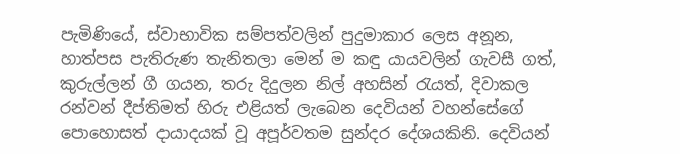පැමිණියේ, ස්වාභාවික සම්පත්වලින් පුදුමාකාර ලෙස අනූන, හාත්පස පැතිරුණ තැනිතලා මෙන් ම කඳු යායවලින් ගැවසී ගත්, කුරුල්ලන් ගී ගයන, තරු දිදුලන නිල් අහසින් රැයත්, දිවාකල රන්වන් දීප්තිමත් හිරු එළියත් ලැබෙන දෙවියන් වහන්සේගේ පොහොසත් දායාදයක් වූ අපූර්වතම සුන්දර දේශයකිනි. දෙවියන්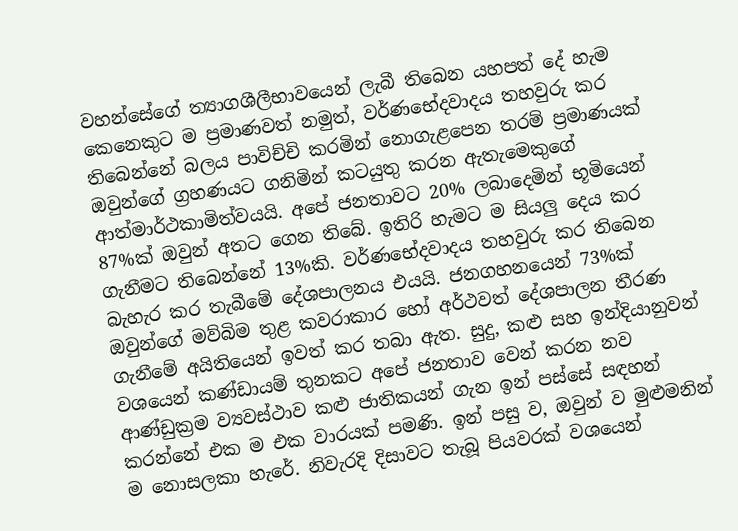වහන්සේගේ ත්‍යාගශීලීභාවයෙන් ලැබී තිබෙන යහපත් දේ හැම කෙනෙකුට ම ප්‍රමාණවත් නමුත්, වර්ණභේදවාදය තහවුරු කර තිබෙන්නේ බලය පාවිච්චි කරමින් නොගැළපෙන තරම් ප්‍රමාණයක් ඔවුන්ගේ ග්‍රහණයට ගනිමින් කටයුතු කරන ඇතැමෙකුගේ ආත්මාර්ථකාමිත්වයයි. අපේ ජනතාවට 20% ලබාදෙමින් භූමියෙන් 87%ක් ඔවුන් අතට ගෙන තිබේ. ඉතිරි හැමට ම සියලු දෙය කර ගැනීමට තිබෙන්නේ 13%කි. වර්ණභේදවාදය තහවුරු කර තිබෙන බැහැර කර තැබීමේ දේශපාලනය එයයි. ජනගහනයෙන් 73%ක් ඔවුන්ගේ මව්බිම තුළ කවරාකාර හෝ අර්ථවත් දේශපාලන තීරණ ගැනීමේ අයිතියෙන් ඉවත් කර තබා ඇත. සුදු, කළු සහ ඉන්දියානුවන් වශයෙන් කණ්ඩායම් තුනකට අපේ ජනතාව වෙන් කරන නව ආණ්ඩුක්‍රම ව්‍යවස්ථාව කළු ජාතිකයන් ගැන ඉන් පස්සේ සඳහන් කරන්නේ එක ම එක වාරයක් පමණි. ඉන් පසු ව, ඔවුන් ව මුළුමනින් ම නොසලකා හැරේ. නිවැරදි දිසාවට තැබූ පියවරක් වශයෙන්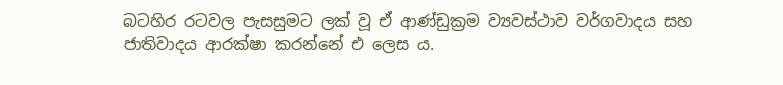බටහිර රටවල පැසසුමට ලක් වූ ඒ ආණ්ඩුක්‍රම ව්‍යවස්ථාව වර්ගවාදය සහ ජාතිවාදය ආරක්ෂා කරන්නේ එ ලෙස ය.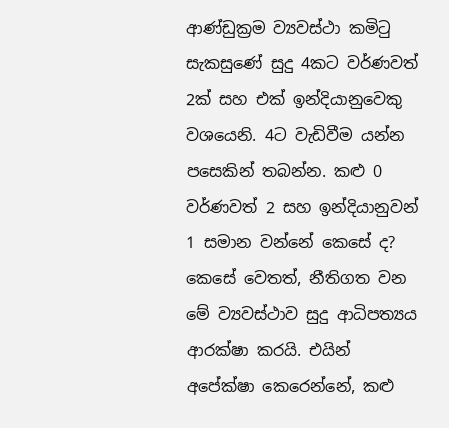ආණ්ඩුක්‍රම ව්‍යවස්ථා කමිටු සැකසුණේ සුදු 4කට වර්ණවත් 2ක් සහ එක් ඉන්දියානුවෙකු වශයෙනි. 4ට වැඩිවීම යන්න පසෙකින් තබන්න. කළු 0 වර්ණවත් 2 සහ ඉන්දියානුවන් 1 සමාන වන්නේ කෙසේ ද? කෙසේ වෙතත්, නීතිගත වන මේ ව්‍යවස්ථාව සුදු ආධිපත්‍යය ආරක්ෂා කරයි. එයින් අපේක්ෂා කෙරෙන්නේ, කළු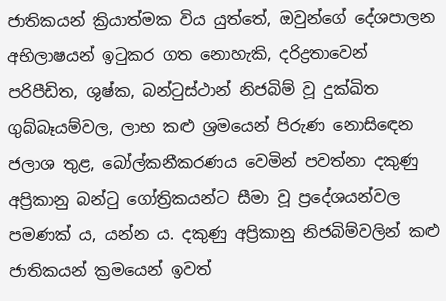ජාතිකයන් ක්‍රියාත්මක විය යුත්තේ, ඔවුන්ගේ දේශපාලන අභිලාෂයන් ඉටුකර ගත නොහැකි, දරිද්‍රතාවෙන් පරිපීඩිත, ශුෂ්ක, බන්ටුස්ථාන් නිජබිම් වූ දුක්ඛිත ගුබ්බෑයම්වල, ලාභ කළු ශ්‍රමයෙන් පිරුණ නොසිඳෙන ජලාශ තුළ, බෝල්කනීකරණය වෙමින් පවත්නා දකුණු අප්‍රිකානු බන්ටු ගෝත්‍රිකයන්ට සීමා වූ ප්‍රදේශයන්වල පමණක් ය, යන්න ය. දකුණු අප්‍රිකානු නිජබිම්වලින් කළු ජාතිකයන් ක්‍රමයෙන් ඉවත්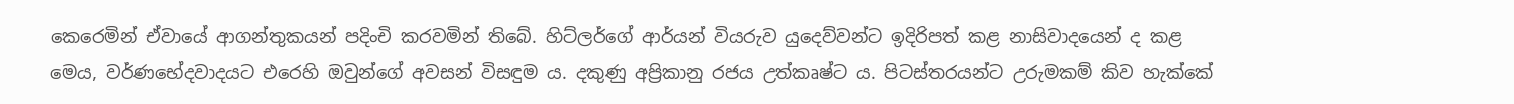කෙරෙමින් ඒවායේ ආගන්තුකයන් පදිංචි කරවමින් තිබේ. හිට්ලර්ගේ ආර්යන් වියරුව යුදෙව්වන්ට ඉදිරිපත් කළ නාසිවාදයෙන් ද කළ මෙය, වර්ණභේදවාදයට එරෙහි ඔවුන්ගේ අවසන් විසඳුම ය. දකුණු අප්‍රිකානු රජය උත්කෘෂ්ට ය. පිටස්තරයන්ට උරුමකම් කිව හැක්කේ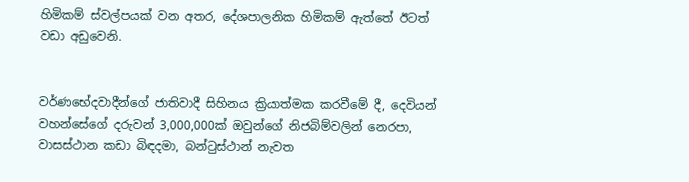හිමිකම් ස්වල්පයක් වන අතර, දේශපාලනික හිමිකම් ඇත්තේ ඊටත් වඩා අඩුවෙනි.


වර්ණභේදවාදීන්ගේ ජාතිවාදී සිහිනය ක්‍රියාත්මක කරවීමේ දී, දෙවියන් වහන්සේගේ දරුවන් 3,000,000ක් ඔවුන්ගේ නිජබිම්වලින් නෙරපා, වාසස්ථාන කඩා බිඳදමා, බන්ටුස්ථාන් නැවත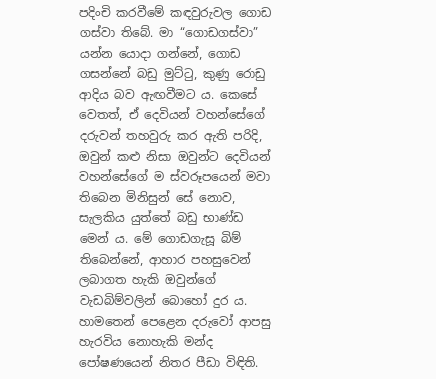පදිංචි කරවීමේ කඳවුරුවල ගොඩ ගස්වා තිබේ. මා “ගොඩගස්වා” යන්න යොදා ගන්නේ, ගොඩ ගසන්නේ බඩු මුට්ටු, කුණු රොඩු ආදිය බව ඇඟවීමට ය. කෙසේ වෙතත්, ඒ දෙවියන් වහන්සේගේ දරුවන් තහවුරු කර ඇති පරිදි, ඔවුන් කළු නිසා ඔවුන්ට දෙවියන් වහන්සේගේ ම ස්වරූපයෙන් මවා තිබෙන මිනිසුන් සේ නොව, සැලකිය යුත්තේ බඩු භාණ්ඩ මෙන් ය. මේ ගොඩගැසූ බිම් තිබෙන්නේ, ආහාර පහසුවෙන් ලබාගත හැකි ඔවුන්ගේ වැඩබිම්වලින් බොහෝ දුර ය. හාමතෙන් පෙළෙන දරුවෝ ආපසු හැරවිය නොහැකි මන්ද පෝෂණයෙන් නිතර පීඩා විඳිති.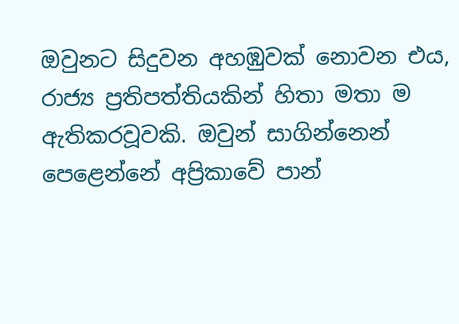ඔවුනට සිදුවන අහඹුවක් නොවන එය, රාජ්‍ය ප්‍රතිපත්තියකින් හිතා මතා ම ඇතිකරවූවකි. ඔවුන් සාගින්නෙන් පෙළෙන්නේ අප්‍රිකාවේ පාන්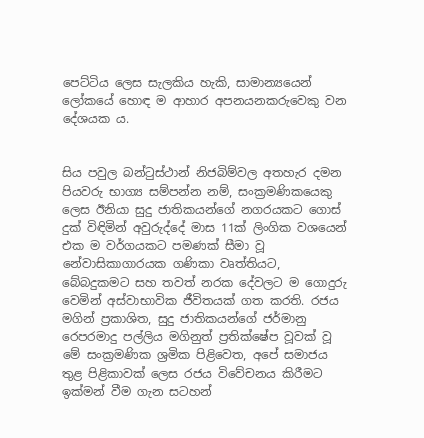පෙට්ටිය ලෙස සැලකිය හැකි, සාමාන්‍යයෙන් ලෝකයේ හොඳ ම ආහාර අපනයනකරුවෙකු වන දේශයක ය.


සිය පවුල බන්ටුස්ථාන් නිජබිම්වල අතහැර දමන පියවරු භාග්‍ය සම්පන්න නම්, සංක්‍රමණිකයෙකු ලෙස ඊනියා සුදු ජාතිකයන්ගේ නගරයකට ගොස් දුක් විඳිමින් අවුරුද්දේ මාස 11ක් ලිංගික වශයෙන් එක ම වර්ගයකට පමණක් සීමා වූ නේවාසිකාගාරයක ගණිකා වෘත්තියට, බේබදුකමට සහ තවත් නරක දේවලට ම ගොදුරු වෙමින් අස්වාභාවික ජීවිතයක් ගත කරති. රජය මගින් ප්‍රකාශිත, සුදු ජාතිකයන්ගේ ජර්මානු රෙපරමාදු පල්ලිය මගිනුත් ප්‍රතික්ෂේප වූවක් වූ මේ සංක්‍රමණික ශ්‍රමික පිළිවෙත, අපේ සමාජය තුළ පිළිකාවක් ලෙස රජය විවේචනය කිරීමට ඉක්මන් වීම ගැන සටහන්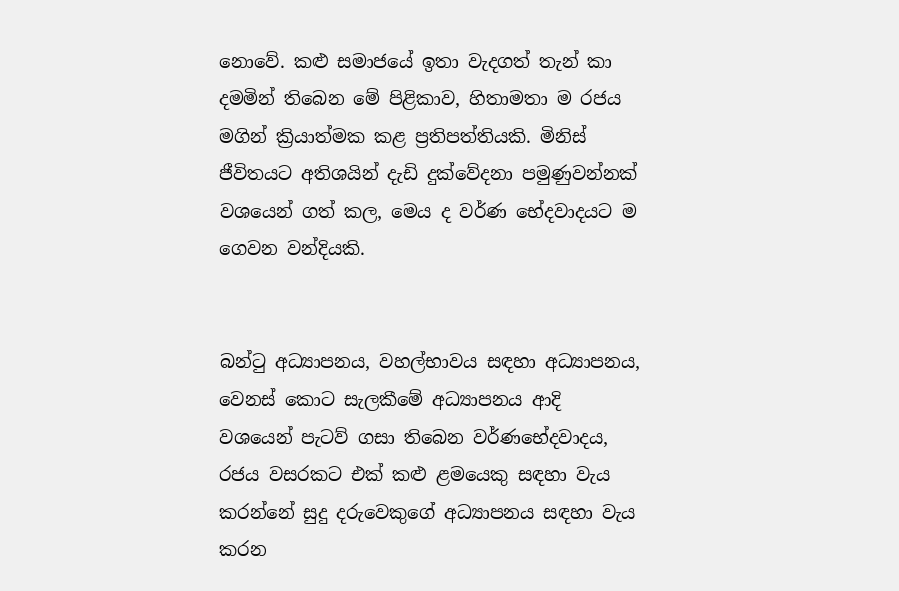නොවේ. කළු සමාජයේ ඉතා වැදගත් තැන් කා දමමින් තිබෙන මේ පිළිකාව, හිතාමතා ම රජය මගින් ක්‍රියාත්මක කළ ප්‍රතිපත්තියකි. මිනිස් ජීවිතයට අතිශයින් දැඩි දුක්වේදනා පමුණුවන්නක් වශයෙන් ගත් කල, මෙය ද වර්ණ භේදවාදයට ම ගෙවන වන්දියකි.


බන්ටු අධ්‍යාපනය, වහල්භාවය සඳහා අධ්‍යාපනය, වෙනස් කොට සැලකීමේ අධ්‍යාපනය ආදි වශයෙන් පැටව් ගසා තිබෙන වර්ණභේදවාදය, රජය වසරකට එක් කළු ළමයෙකු සඳහා වැය කරන්නේ සුදු දරුවෙකුගේ අධ්‍යාපනය සඳහා වැය කරන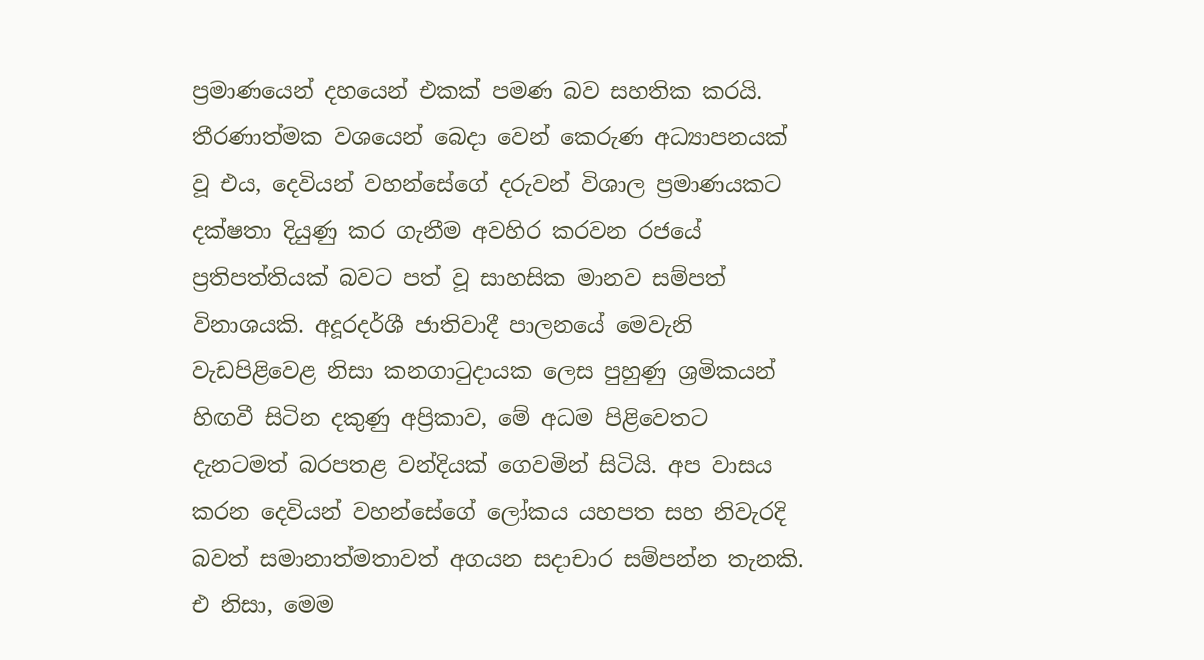ප්‍රමාණයෙන් දහයෙන් එකක් පමණ බව සහතික කරයි. තීරණාත්මක වශයෙන් බෙදා වෙන් කෙරුණ අධ්‍යාපනයක් වූ එය, දෙවියන් වහන්සේගේ දරුවන් විශාල ප්‍රමාණයකට දක්ෂතා දියුණු කර ගැනීම අවහිර කරවන රජයේ ප්‍රතිපත්තියක් බවට පත් වූ සාහසික මානව සම්පත් විනාශයකි. අදූරදර්ශී ජාතිවාදී පාලනයේ මෙවැනි වැඩපිළිවෙළ නිසා කනගාටුදායක ලෙස පුහුණු ශ්‍රමිකයන් හිඟවී සිටින දකුණු අප්‍රිකාව, මේ අධම පිළිවෙතට දැනටමත් බරපතළ වන්දියක් ගෙවමින් සිටියි. අප වාසය කරන දෙවියන් වහන්සේගේ ලෝකය යහපත සහ නිවැරදි බවත් සමානාත්මතාවත් අගයන සදාචාර සම්පන්න තැනකි. එ නිසා, මෙම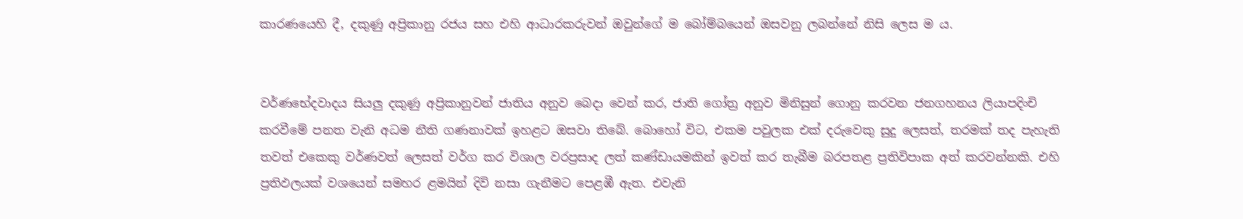කාරණයෙහි දී, දකුණු අප්‍රිකානු රජය සහ එහි ආධාරකරුවන් ඔවුන්ගේ ම බෝම්බයෙන් ඔසවනු ලබන්නේ නිසි ලෙස ම ය.


වර්ණභේදවාදය සියලු දකුණු අප්‍රිකානුවන් ජාතිය අනුව බෙදා වෙන් කර, ජාති ගෝත්‍ර අනුව මිනිසුන් ගොනු කරවන ජනගහනය ලියාපදිංචි කරවීමේ පනත වැනි අධම නීති ගණනාවක් ඉහළට ඔසවා තිබේ. බොහෝ විට, එකම පවුලක එක් දරුවෙකු සුදු ලෙසත්, තරමක් තද පැහැති තවත් එකෙකු වර්ණවත් ලෙසත් වර්ග කර විශාල වරප්‍රසාද ලත් කණ්ඩායමකින් ඉවත් කර තැබීම බරපතළ ප්‍රතිවිපාක අත් කරවන්නකි. එහි ප්‍රතිඵලයක් වශයෙන් සමහර ළමයින් දිවි නසා ගැනීමට පෙළඹී ඇත. එවැනි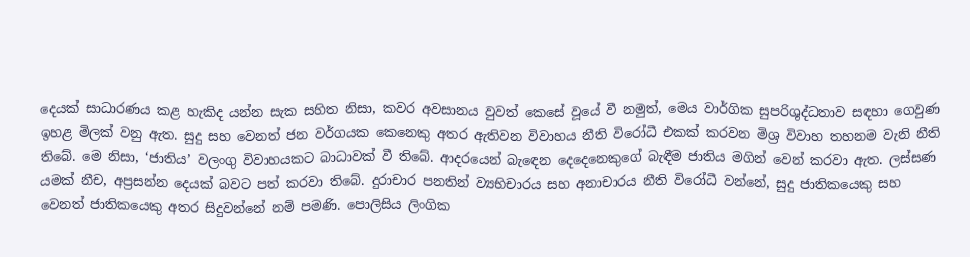දෙයක් සාධාරණය කළ හැකිද යන්න සැක සහිත නිසා, කවර අවසානය වුවත් කෙසේ වූයේ වී නමුත්, මෙය වාර්ගික සුපරිශුද්ධතාව සඳහා ගෙවුණ ඉහළ මිලක් වනු ඇත. සුදු සහ වෙනත් ජන වර්ගයක කෙනෙකු අතර ඇතිවන විවාහය නීති විරෝධී එකක් කරවන මිශ්‍ර විවාහ තහනම වැනි නීති තිබේ. මෙ නිසා, ‘ජාතිය’ වලංගු විවාහයකට බාධාවක් වී තිබේ. ආදරයෙන් බැඳෙන දෙදෙනෙකුගේ බැඳීම ජාතිය මගින් වෙන් කරවා ඇත. ලස්සණ යමක් නීච, අප්‍රසන්න දෙයක් බවට පත් කරවා තිබේ. දුරාචාර පනතින් ව්‍යභිචාරය සහ අනාචාරය නීති විරෝධී වන්නේ, සුදු ජාතිකයෙකු සහ වෙනත් ජාතිකයෙකු අතර සිදුවන්නේ නම් පමණි. පොලිසිය ලිංගික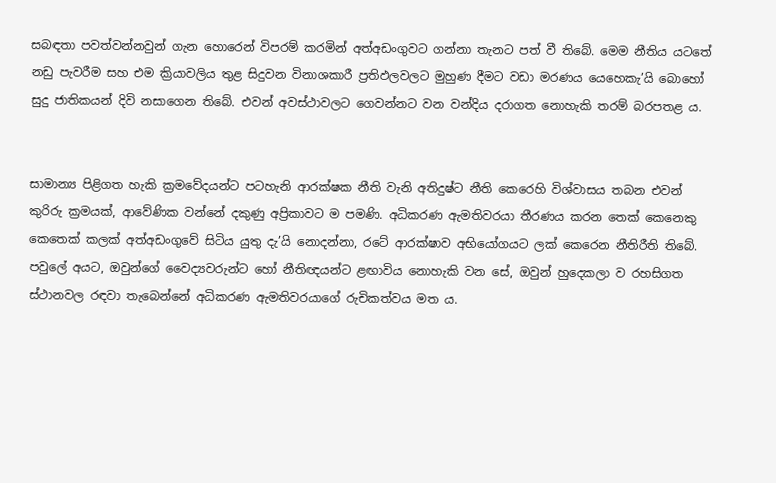සබඳතා පවත්වන්නවුන් ගැන හොරෙන් විපරම් කරමින් අත්අඩංගුවට ගන්නා තැනට පත් වී තිබේ. මෙම නීතිය යටතේ නඩු පැවරීම සහ එම ක්‍රියාවලිය තුළ සිදුවන විනාශකාරී ප්‍රතිඵලවලට මුහුණ දීමට වඩා මරණය යෙහෙකැ’යි බොහෝ සුදු ජාතිකයන් දිවි නසාගෙන තිබේ. එවන් අවස්ථාවලට ගෙවන්නට වන වන්දිය දරාගත නොහැකි තරම් බරපතළ ය.


සාමාන්‍ය පිළිගත හැකි ක්‍රමවේදයන්ට පටහැනි ආරක්ෂක නීති වැනි අතිදුෂ්ට නීති කෙරෙහි විශ්වාසය තබන එවන් කුරිරු ක්‍රමයක්, ආවේණික වන්නේ දකුණු අප්‍රිකාවට ම පමණි. අධිකරණ ඇමතිවරයා තීරණය කරන තෙක් කෙනෙකු කෙතෙක් කලක් අත්අඩංගුවේ සිටිය යුතු දැ’යි නොදන්නා, රටේ ආරක්ෂාව අභියෝගයට ලක් කෙරෙන නීතිරීති තිබේ. පවුලේ අයට, ඔවුන්ගේ වෛද්‍යවරුන්ට හෝ නීතිඥයන්ට ළඟාවිය නොහැකි වන සේ, ඔවුන් හුදෙකලා ව රහසිගත ස්ථානවල රඳවා තැබෙන්නේ අධිකරණ ඇමතිවරයාගේ රුචිකත්වය මත ය.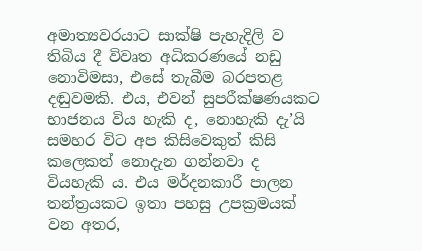අමාත්‍යවරයාට සාක්ෂි පැහැදිලි ව තිබිය දී විවෘත අධිකරණයේ නඩු නොවිමසා, එසේ තැබීම බරපතළ දඬුවමකි. එය, එවන් සුපරීක්ෂණයකට භාජනය විය හැකි ද, නොහැකි දැ’යි සමහර විට අප කිසිවෙකුත් කිසි කලෙකත් නොදැන ගන්නවා ද වියහැකි ය. එය මර්දනකාරී පාලන තන්ත්‍රයකට ඉතා පහසු උපක්‍රමයක් වන අතර,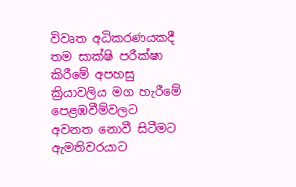විවෘත අධිකරණයකදී තම සාක්ෂි පරීක්ෂා කිරීමේ අපහසු ක්‍රියාවලිය මග හැරීමේ පෙළඹවීම්වලට අවනත නොවී සිටීමට ඇමතිවරයාට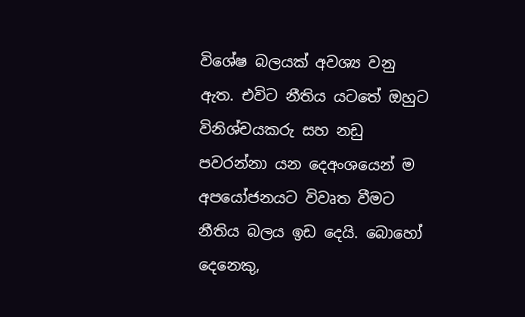විශේෂ බලයක් අවශ්‍ය වනු ඇත. එවිට නීතිය යටතේ ඔහුට විනිශ්චයකරු සහ නඩු පවරන්නා යන දෙඅංශයෙන් ම අපයෝජනයට විවෘත වීමට නීතිය බලය ඉඩ දෙයි. බොහෝ දෙනෙකු,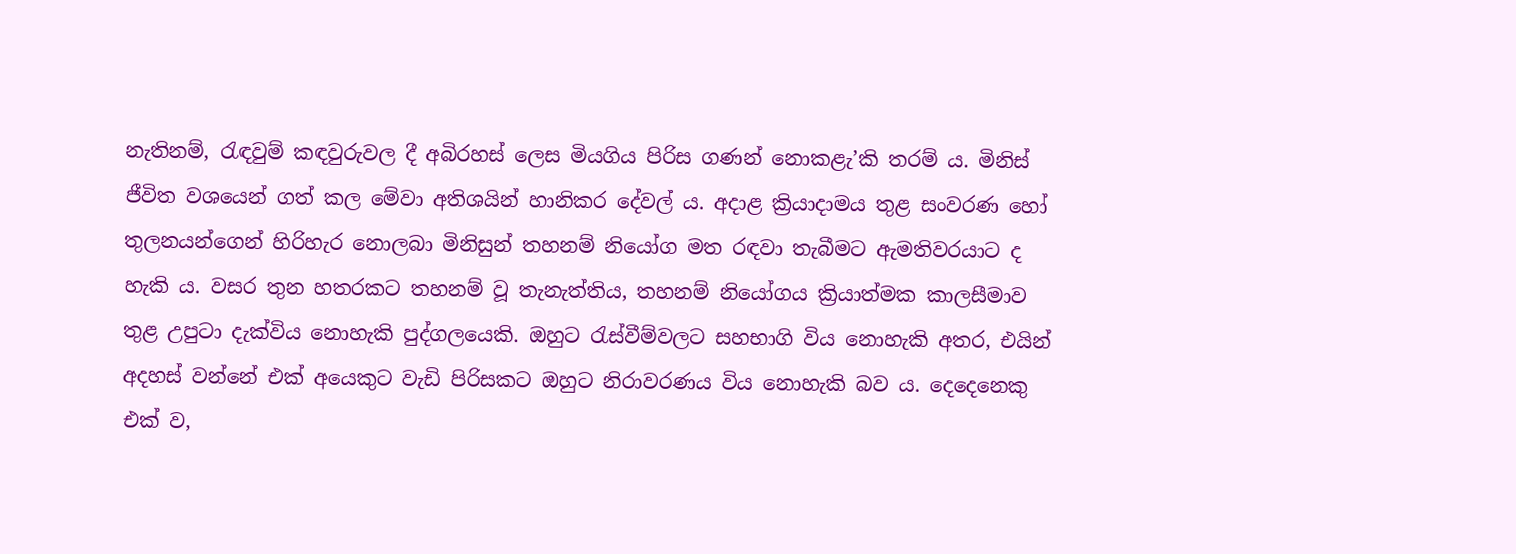නැතිනම්, රැඳවුම් කඳවුරුවල දී අබිරහස් ලෙස මියගිය පිරිස ගණන් නොකළැ’කි තරම් ය. මිනිස් ජීවිත වශයෙන් ගත් කල මේවා අතිශයින් හානිකර දේවල් ය. අදාළ ක්‍රියාදාමය තුළ සංවරණ හෝ තුලනයන්ගෙන් හිරිහැර නොලබා මිනිසුන් තහනම් නියෝග මත රඳවා තැබීමට ඇමතිවරයාට ද හැකි ය. වසර තුන හතරකට තහනම් වූ තැනැත්තිය, තහනම් නියෝගය ක්‍රියාත්මක කාලසීමාව තුළ උපුටා දැක්විය නොහැකි පුද්ගලයෙකි. ඔහුට රැස්වීම්වලට සහභාගි විය නොහැකි අතර, එයින් අදහස් වන්නේ එක් අයෙකුට වැඩි පිරිසකට ඔහුට නිරාවරණය විය නොහැකි බව ය. දෙදෙනෙකු එක් ව,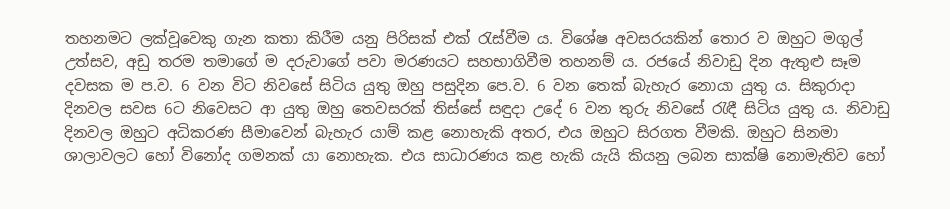තහනමට ලක්වූවෙකු ගැන කතා කිරීම යනු පිරිසක් එක් රැස්වීම ය. විශේෂ අවසරයකින් තොර ව ඔහුට මගුල් උත්සව, අඩු තරම තමාගේ ම දරුවාගේ පවා මරණයට සහභාගිවීම තහනම් ය. රජයේ නිවාඩු දින ඇතුළු සෑම දවසක ම ප.ව. 6 වන විට නිවසේ සිටිය යුතු ඔහු පසුදින පෙ.ව. 6 වන තෙක් බැහැර නොයා යුතු ය. සිකුරාදා දිනවල සවස 6ට නිවෙසට ආ යුතු ඔහු තෙවසරක් තිස්සේ සඳුදා උදේ 6 වන තුරු නිවසේ රැඳී සිටිය යුතු ය. නිවාඩු දිනවල ඔහුට අධිකරණ සීමාවෙන් බැහැර යාම් කළ නොහැකි අතර, එය ඔහුට සිරගත වීමකි. ඔහුට සිනමා ශාලාවලට හෝ විනෝද ගමනක් යා නොහැක. එය සාධාරණය කළ හැකි යැයි කියනු ලබන සාක්ෂි නොමැතිව හෝ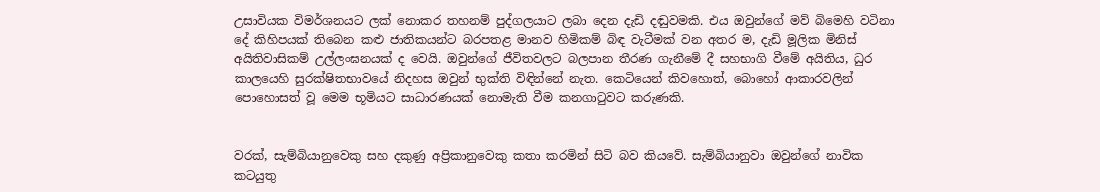උසාවියක විමර්ශනයට ලක් නොකර තහනම් පුද්ගලයාට ලබා දෙන දැඩි දඬුවමකි. එය ඔවුන්ගේ මව් බිමෙහි වටිනා දේ කිහිපයක් තිබෙන කළු ජාතිකයන්ට බරපතළ මානව හිමිකම් බිඳ වැටීමක් වන අතර ම, දැඩි මූලික මිනිස් අයිතිවාසිකම් උල්ලංඝනයක් ද වෙයි. ඔවුන්ගේ ජීවිතවලට බලපාන තීරණ ගැනීමේ දී සහභාගි වීමේ අයිතිය, ධුර කාලයෙහි සුරක්ෂිතභාවයේ නිදහස ඔවුන් භුක්ති විඳින්නේ නැත. කෙටියෙන් කිවහොත්, බොහෝ ආකාරවලින් පොහොසත් වූ මෙම භූමියට සාධාරණයක් නොමැති වීම කනගාටුවට කරුණකි.


වරක්, සැම්බියානුවෙකු සහ දකුණු අප්‍රිකානුවෙකු කතා කරමින් සිටි බව කියවේ. සැම්බියානුවා ඔවුන්ගේ නාවික කටයුතු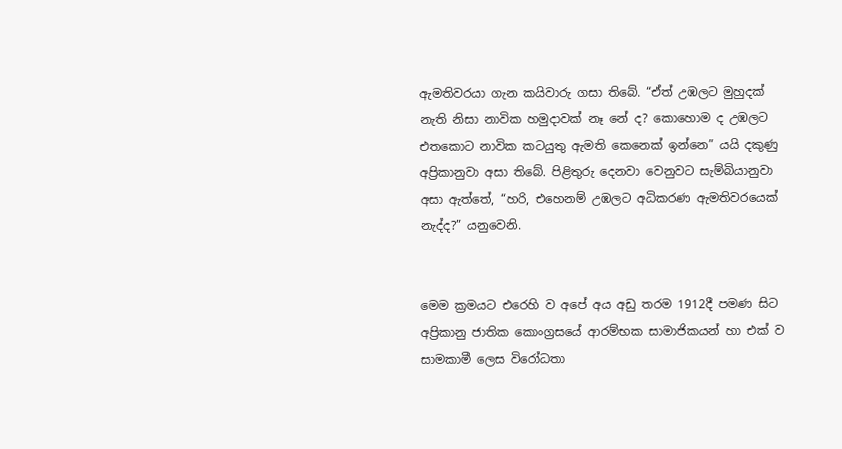ඇමතිවරයා ගැන කයිවාරු ගසා තිබේ. “ඒත් උඹලට මුහුදක් නැති නිසා නාවික හමුදාවක් නෑ නේ ද? කොහොම ද උඹලට එතකොට නාවික කටයුතු ඇමති කෙනෙක් ඉන්නෙ” යයි දකුණු අප්‍රිකානුවා අසා තිබේ. පිළිතුරු දෙනවා වෙනුවට සැම්බියානුවා අසා ඇත්තේ, “හරි, එහෙනම් උඹලට අධිකරණ ඇමතිවරයෙක් නැද්ද?” යනුවෙනි.


මෙම ක්‍රමයට එරෙහි ව අපේ අය අඩු තරම 1912දී පමණ සිට අප්‍රිකානු ජාතික කොංග්‍රසයේ ආරම්භක සාමාජිකයන් හා එක් ව සාමකාමී ලෙස විරෝධතා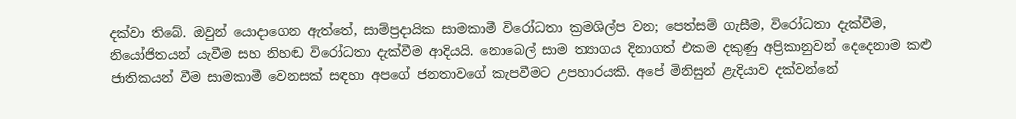දක්වා තිබේ. ඔවුන් යොදාගෙන ඇත්තේ, සාම්ප්‍රදායික සාමකාමී විරෝධතා ක්‍රමශිල්ප වන; පෙත්සම් ගැසීම, විරෝධතා දැක්වීම, නියෝජිතයන් යැවීම සහ නිහඬ විරෝධතා දැක්වීම ආදියයි. නොබෙල් සාම ත්‍යාගය දිනාගත් එකම දකුණු අප්‍රිකානුවන් දෙදෙනාම කළු ජාතිකයන් වීම සාමකාමී වෙනසක් සඳහා අපගේ ජනතාවගේ කැපවීමට උපහාරයකි. අපේ මිනිසුන් ළැදියාව දක්වන්නේ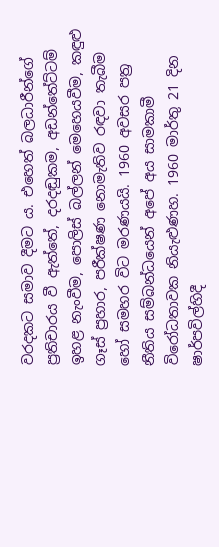වරදකට සමාව දීමට ය. එහෙත් බලධාරීන්ගේ ප්‍රතිචාරය වී ඇත්තේ, දරදඬුකම, අඩන්තේට්ටම් ඉහළ නැංවීම, පොලිස් බල්ලන් මෙහෙයවීම, කඳුළු ගෑස් ප්‍රහාර, පරීක්ෂණ නොමැතිව රඳවා තැබීම හෝ සමහර විට මරණයයි. 1960 අවසර පත්‍ර නීතිය සම්බන්ධයෙන් අපේ අය සාමකාමී විරෝධතාවක නියැළුණහ. 1960 මාර්තු 21 දින ෂාර්පවිල්හිදී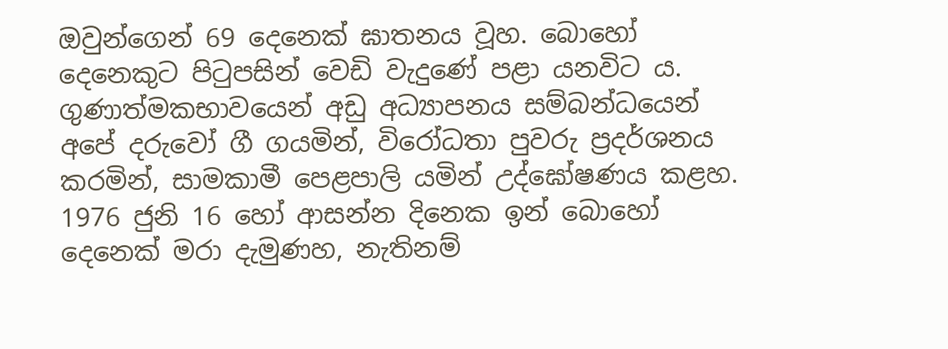ඔවුන්ගෙන් 69 දෙනෙක් ඝාතනය වූහ. බොහෝ දෙනෙකුට පිටුපසින් වෙඩි වැදුණේ පළා යනවිට ය. ගුණාත්මකභාවයෙන් අඩු අධ්‍යාපනය සම්බන්ධයෙන් අපේ දරුවෝ ගී ගයමින්, විරෝධතා පුවරු ප්‍රදර්ශනය කරමින්, සාමකාමී පෙළපාලි යමින් උද්ඝෝෂණය කළහ. 1976 ජුනි 16 හෝ ආසන්න දිනෙක ඉන් බොහෝ දෙනෙක් මරා දැමුණහ, නැතිනම්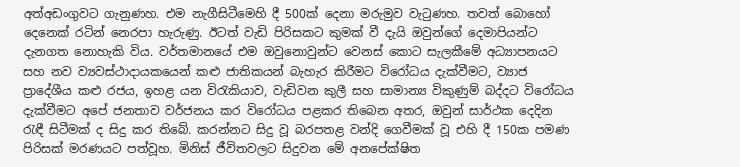අත්අඩංගුවට ගැනුණහ. එම නැගීසිටීමෙහි දී 500ක් දෙනා මරුමුව වැටුණහ. තවත් බොහෝ දෙනෙක් රටින් නෙරපා හැරුණු. ඊටත් වැඩි පිරිසකට කුමක් වී දැයි ඔවුන්ගේ දෙමාපියන්ට දැනගත නොහැකි විය. වර්තමානයේ එම ඔවුනොවුන්ට වෙනස් කොට සැලකීමේ අධ්‍යාපනයට සහ නව ව්‍යවස්ථාදායකයෙන් කළු ජාතිකයන් බැහැර කිරීමට විරෝධය දැක්වීමට, ව්‍යාජ ප්‍රාදේශීය කළු රජය, ඉහළ යන විරැකියාව, වැඩිවන කුලී සහ සාමාන්‍ය විකුණුම් බද්දට විරෝධය දැක්වීමට අපේ ජනතාව වර්ජනය කර විරෝධය පළකර තිබෙන අතර, ඔවුන් සාර්ථක දෙදින රැඳී සිටීමක් ද සිදු කර තිබේ. කරන්නට සිදු වූ බරපතළ වන්දි ගෙවීමක් වූ එහි දී 150ක පමණ පිරිසක් මරණයට පත්වූහ. මිනිස් ජීවිතවලට සිදුවන මේ අනපේක්ෂිත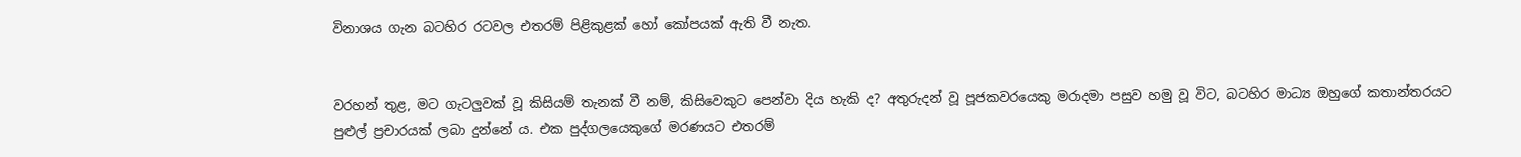විනාශය ගැන බටහිර රටවල එතරම් පිළිකුළක් හෝ කෝපයක් ඇති වී නැත.


වරහන් තුළ, මට ගැටලුවක් වූ කිසියම් තැනක් වී නම්, කිසිවෙකුට පෙන්වා දිය හැකි ද? අතුරුදන් වූ පූජකවරයෙකු මරාදමා පසුව හමු වූ විට, බටහිර මාධ්‍ය ඔහුගේ කතාන්තරයට පුළුල් ප්‍රචාරයක් ලබා දුන්නේ ය. එක පුද්ගලයෙකුගේ මරණයට එතරම්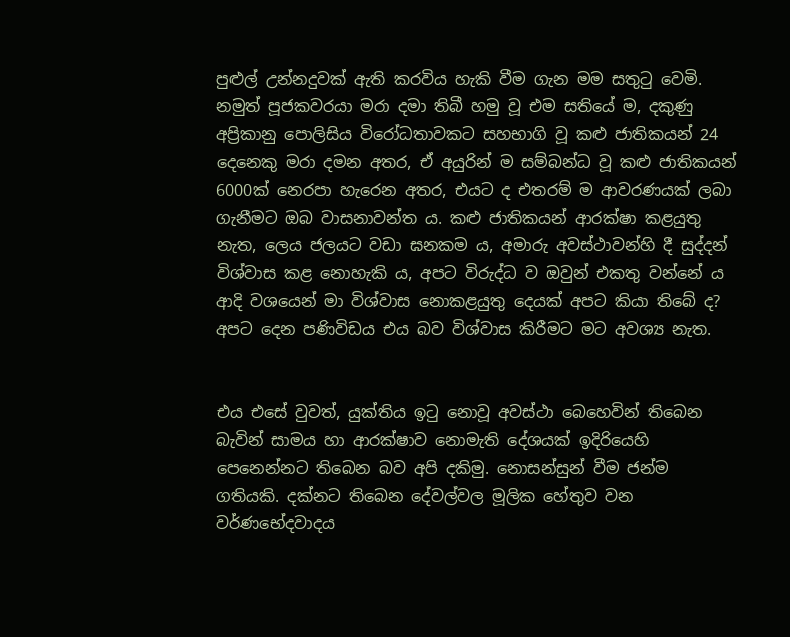පුළුල් උන්නදුවක් ඇති කරවිය හැකි වීම ගැන මම සතුටු වෙමි. නමුත් පූජකවරයා මරා දමා තිබී හමු වූ එම සතියේ ම, දකුණු අප්‍රිකානු පොලිසිය විරෝධතාවකට සහභාගි වූ කළු ජාතිකයන් 24 දෙනෙකු මරා දමන අතර, ඒ අයුරින් ම සම්බන්ධ වූ කළු ජාතිකයන් 6000ක් නෙරපා හැරෙන අතර, එයට ද එතරම් ම ආවරණයක් ලබා ගැනීමට ඔබ වාසනාවන්ත ය. කළු ජාතිකයන් ආරක්ෂා කළයුතු නැත, ලෙය ජලයට වඩා ඝනකම ය, අමාරු අවස්ථාවන්හි දී සුද්දන් විශ්වාස කළ නොහැකි ය, අපට විරුද්ධ ව ඔවුන් එකතු වන්නේ ය ආදි වශයෙන් මා විශ්වාස නොකළයුතු දෙයක් අපට කියා තිබේ ද? අපට දෙන පණිවිඩය එය බව විශ්වාස කිරීමට මට අවශ්‍ය නැත.


එය එසේ වුවත්, යුක්තිය ඉටු නොවූ අවස්ථා බෙහෙවින් තිබෙන බැවින් සාමය හා ආරක්ෂාව නොමැති දේශයක් ඉදිරියෙහි පෙනෙන්නට තිබෙන බව අපි දකිමු. නොසන්සුන් වීම ජන්ම ගතියකි. දක්නට තිබෙන දේවල්වල මූලික හේතුව වන වර්ණභේදවාදය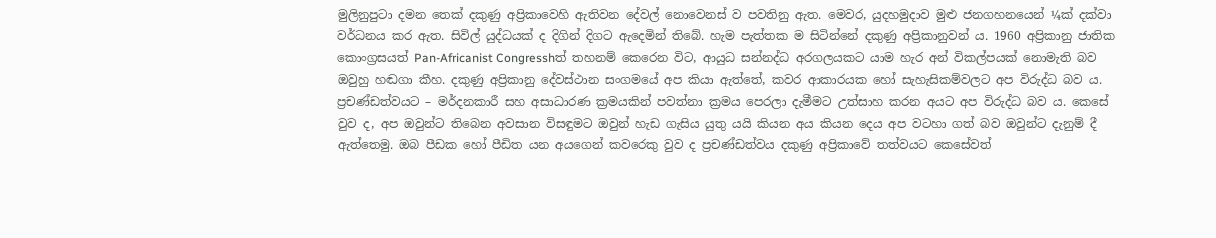මුලිනුපුටා දමන තෙක් දකුණු අප්‍රිකාවෙහි ඇතිවන දේවල් නොවෙනස් ව පවතිනු ඇත. මෙවර, යුදහමුදාව මුළු ජනගහනයෙන් ¼ක් දක්වා වර්ධනය කර ඇත. සිවිල් යුද්ධයක් ද දිගින් දිගට ඇදෙමින් තිබේ. හැම පැත්තක ම සිටින්නේ දකුණු අප්‍රිකානුවන් ය. 1960 අප්‍රිකානු ජාතික කොංග්‍රසයත් Pan-Africanist Congresshත් තහනම් කෙරෙන විට, ආයුධ සන්නද්ධ අරගලයකට යාම හැර අන් විකල්පයක් නොමැති බව ඔවුහු හඬගා කීහ. දකුණු අප්‍රිකානු දේවස්ථාන සංගමයේ අප කියා ඇත්තේ, කවර ආකාරයක හෝ සැහැසිකම්වලට අප විරුද්ධ බව ය. ප්‍රචණ්ඩත්වයට – මර්දනකාරී සහ අසාධාරණ ක්‍රමයකින් පවත්නා ක්‍රමය පෙරලා දැමීමට උත්සාහ කරන අයට අප විරුද්ධ බව ය. කෙසේ වුව ද, අප ඔවුන්ට තිබෙන අවසාන විසඳුමට ඔවුන් හැඩ ගැසිය යුතු යයි කියන අය කියන දෙය අප වටහා ගත් බව ඔවුන්ට දැනුම් දී ඇත්තෙමු. ඔබ පීඩක හෝ පීඩිත යන අයගෙන් කවරෙකු වුව ද ප්‍රචණ්ඩත්වය දකුණු අප්‍රිකාවේ තත්වයට කෙසේවත්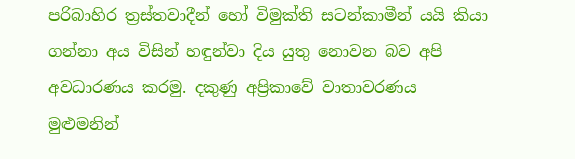පරිබාහිර ත්‍රස්තවාදීන් හෝ විමුක්ති සටන්කාමීන් යයි කියා ගන්නා අය විසින් හඳුන්වා දිය යුතු නොවන බව අපි අවධාරණය කරමු. දකුණු අප්‍රිකාවේ වාතාවරණය මුළුමනින්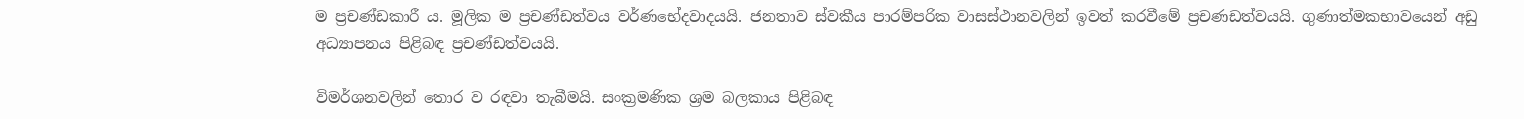ම ප්‍රචණ්ඩකාරී ය. මූලික ම ප්‍රචණ්ඩත්වය වර්ණභේදවාදයයි. ජනතාව ස්වකීය පාරම්පරික වාසස්ථානවලින් ඉවත් කරවීමේ ප්‍රචණඩත්වයයි. ගුණාත්මකභාවයෙන් අඩු අධ්‍යාපනය පිළිබඳ ප්‍රචණ්ඩත්වයයි.

විමර්ශනවලින් තොර ව රඳවා තැබීමයි. සංක්‍රමණික ශ්‍රම බලකාය පිළිබඳ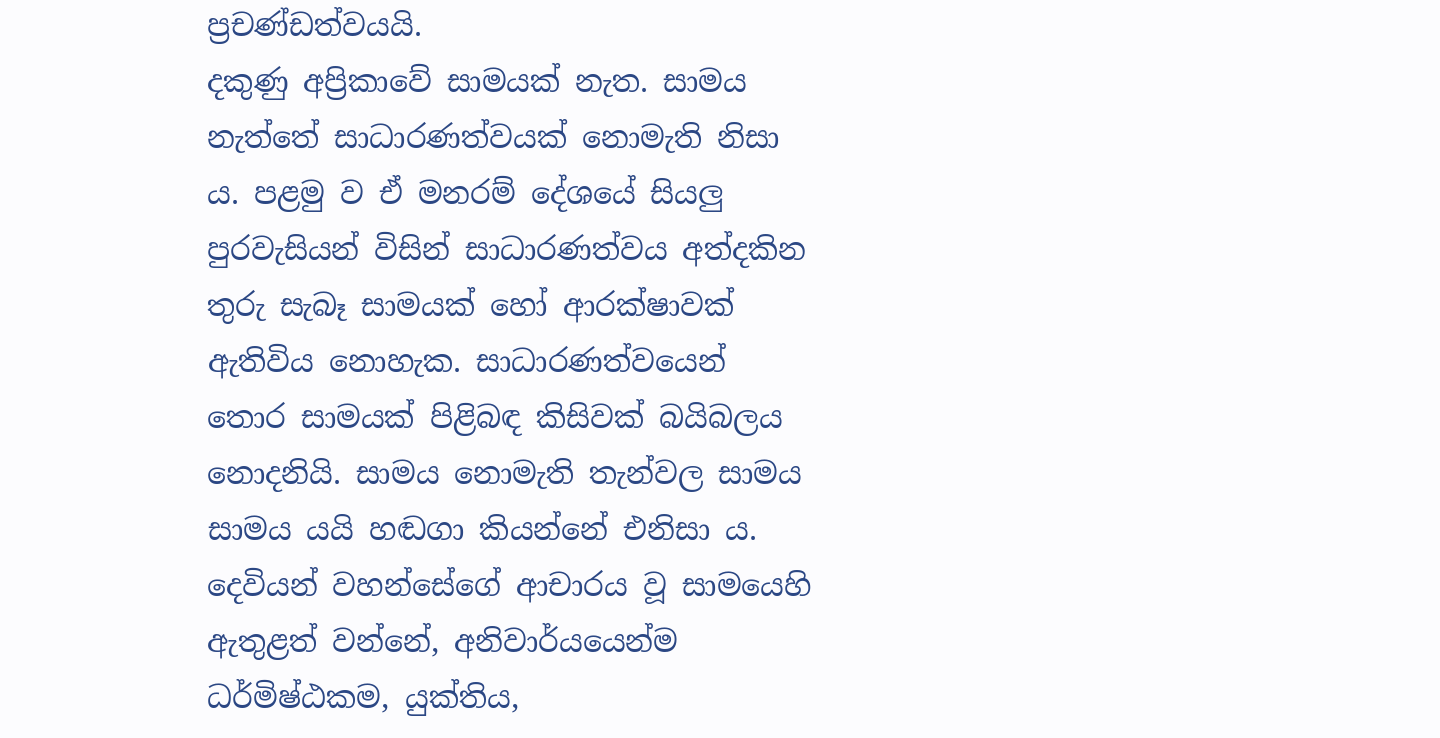ප්‍රචණ්ඩත්වයයි.
දකුණු අප්‍රිකාවේ සාමයක් නැත. සාමය නැත්තේ සාධාරණත්වයක් නොමැති නිසා ය. පළමු ව ඒ මනරම් දේශයේ සියලු පුරවැසියන් විසින් සාධාරණත්වය අත්දකින තුරු සැබෑ සාමයක් හෝ ආරක්ෂාවක් ඇතිවිය නොහැක. සාධාරණත්වයෙන් තොර සාමයක් පිළිබඳ කිසිවක් බයිබලය නොදනියි. සාමය නොමැති තැන්වල සාමය සාමය යයි හඬගා කියන්නේ එනිසා ය. දෙවියන් වහන්සේගේ ආචාරය වූ සාමයෙහි ඇතුළත් වන්නේ, අනිවාර්යයෙන්ම ධර්මිෂ්ඨකම, යුක්තිය,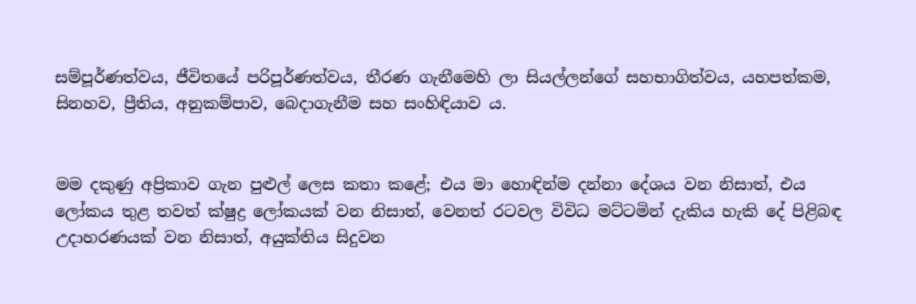සම්පූර්ණත්වය, ජීවිතයේ පරිපූර්ණත්වය, තීරණ ගැනීමෙහි ලා සියල්ලන්ගේ සහභාගිත්වය, යහපත්කම, සිනහව, ප්‍රීතිය, අනුකම්පාව, බෙදාගැනීම සහ සංහිඳියාව ය.


මම දකුණු අප්‍රිකාව ගැන පුළුල් ලෙස කතා කළේ; එය මා හොඳින්ම දන්නා දේශය වන නිසාත්, එය ලෝකය තුළ තවත් ක්ෂුද්‍ර ලෝකයක් වන නිසාත්, වෙනත් රටවල විවිධ මට්ටමින් දැකිය හැකි දේ පිළිබඳ උදාහරණයක් වන නිසාත්, අයුක්තිය සිදුවන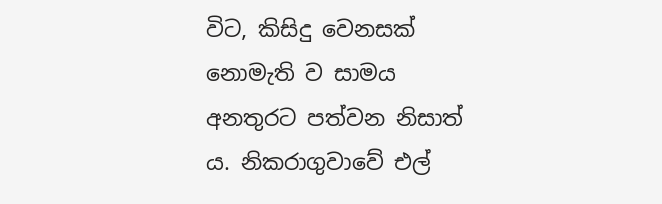විට, කිසිදු වෙනසක් නොමැති ව සාමය අනතුරට පත්වන නිසාත් ය. නිකරාගුවාවේ එල්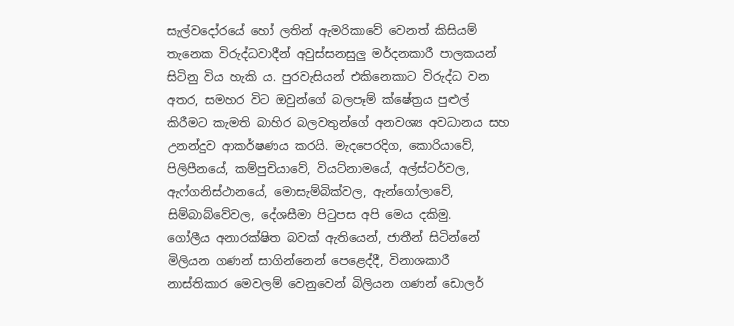සැල්වදෝරයේ හෝ ලතින් ඇමරිකාවේ වෙනත් කිසියම් තැනෙක විරුද්ධවාදීන් අවුස්සනසුලු මර්දනකාරී පාලකයන් සිටිනු විය හැකි ය. පුරවැසියන් එකිනෙකාට විරුද්ධ වන අතර, සමහර විට ඔවුන්ගේ බලපෑම් ක්ෂේත්‍රය පුළුල් කිරීමට කැමති බාහිර බලවතුන්ගේ අනවශ්‍ය අවධානය සහ උනන්දුව ආකර්ෂණය කරයි. මැදපෙරදිග, කොරියාවේ, පිලිපීනයේ, කම්පුචියාවේ, වියට්නාමයේ, අල්ස්ටර්වල, ඇෆ්ගනිස්ථානයේ, මොසැම්බික්වල, ඇන්ගෝලාවේ, සිම්බාබ්වේවල, දේශසීමා පිටුපස අපි මෙය දකිමු.
ගෝලීය අනාරක්ෂිත බවක් ඇතියෙන්, ජාතීන් සිටින්නේ මිලියන ගණන් සාගින්නෙන් පෙළෙද්දී, විනාශකාරී නාස්තිකාර මෙවලම් වෙනුවෙන් බිලියන ගණන් ඩොලර්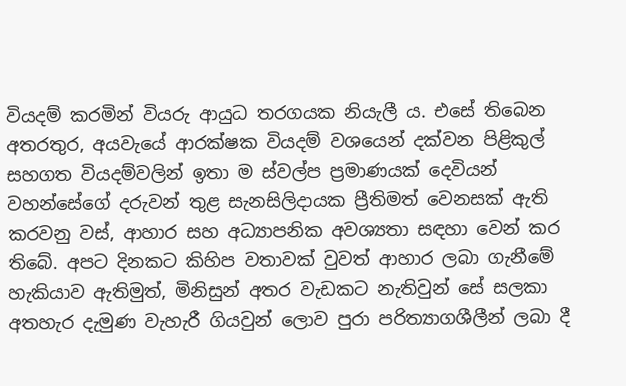වියදම් කරමින් වියරු ආයුධ තරගයක නියැලී ය. එසේ තිබෙන අතරතුර, අයවැයේ ආරක්ෂක වියදම් වශයෙන් දක්වන පිළිකුල් සහගත වියදම්වලින් ඉතා ම ස්වල්ප ප්‍රමාණයක් දෙවියන් වහන්සේගේ දරුවන් තුළ සැනසිලිදායක ප්‍රීතිමත් වෙනසක් ඇති කරවනු වස්, ආහාර සහ අධ්‍යාපනික අවශ්‍යතා සඳහා වෙන් කර තිබේ. අපට දිනකට කිහිප වතාවක් වුවත් ආහාර ලබා ගැනීමේ හැකියාව ඇතිමුත්, මිනිසුන් අතර වැඩකට නැතිවුන් සේ සලකා අතහැර දැමුණ වැහැරී ගියවුන් ලොව පුරා පරිත්‍යාගශීලීන් ලබා දී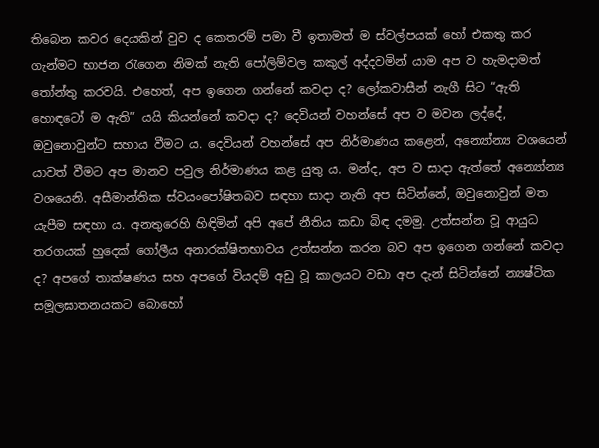තිබෙන කවර දෙයකින් වුව ද කෙතරම් පමා වී ඉතාමත් ම ස්වල්පයක් හෝ එකතු කර ගැන්මට භාජන රැගෙන නිමක් නැති පෝලිම්වල කකුල් අද්දවමින් යාම අප ව හැමදාමත් තෝන්තු කරවයි. එහෙත්, අප ඉගෙන ගන්නේ කවදා ද? ලෝකවාසීන් නැගී සිට “ඇති හොඳටෝ ම ඇති” යයි කියන්නේ කවදා ද? දෙවියන් වහන්සේ අප ව මවන ලද්දේ, ඔවුනොවුන්ට සහාය වීමට ය. දෙවියන් වහන්සේ අප නිර්මාණය කළෙන්, අන්‍යෝන්‍ය වශයෙන් යාවත් වීමට අප මානව පවුල නිර්මාණය කළ යුතු ය. මන්ද, අප ව සාදා ඇත්තේ අන්‍යෝන්‍ය වශයෙනි. අසීමාන්තික ස්වයංපෝෂිතබව සඳහා සාදා නැති අප සිටින්නේ, ඔවුනොවුන් මත යැපීම සඳහා ය. අනතුරෙහි හිඳිමින් අපි අපේ නීතිය කඩා බිඳ දමමු. උත්සන්න වූ ආයුධ තරගයක් හුදෙක් ගෝලීය අනාරක්ෂිතභාවය උත්සන්න කරන බව අප ඉගෙන ගන්නේ කවදා ද? අපගේ තාක්ෂණය සහ අපගේ වියදම් අඩු වූ කාලයට වඩා අප දැන් සිටින්නේ න්‍යෂ්ටික සමූලඝාතනයකට බොහෝ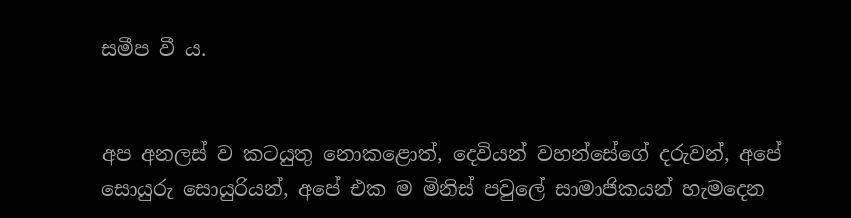සමීප වී ය.


අප අනලස් ව කටයුතු නොකළොත්, දෙවියන් වහන්සේගේ දරුවන්, අපේ සොයුරු සොයුරියන්, අපේ එක ම මිනිස් පවුලේ සාමාජිකයන් හැමදෙන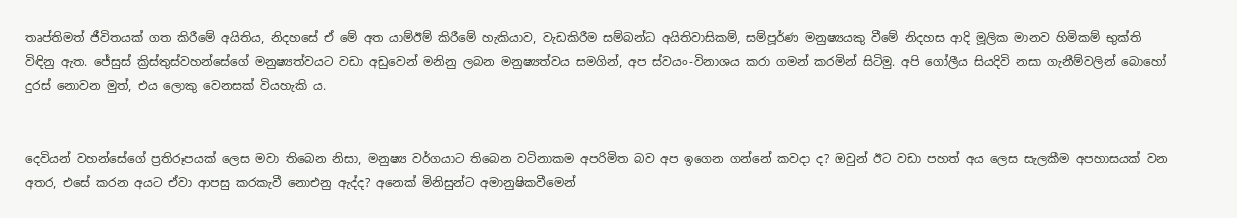තෘප්තිමත් ජීවිතයක් ගත කිරීමේ අයිතිය, නිදහසේ ඒ මේ අත යාම්ඊම් කිරීමේ හැකියාව, වැඩකිරීම සම්බන්ධ අයිතිවාසිකම්, සම්පූර්ණ මනුෂ්‍යයකු වීමේ නිදහස ආදි මූලික මානව හිමිකම් භුක්ති විඳිනු ඇත. ජේසුස් ක්‍රිස්තුස්වහන්සේගේ මනුෂ්‍යත්වයට වඩා අඩුවෙන් මනිනු ලබන මනුෂ්‍යත්වය සමගින්, අප ස්වයං-විනාශය කරා ගමන් කරමින් සිටිමු. අපි ගෝලීය සියදිවි නසා ගැනීම්වලින් බොහෝ දුරස් නොවන මුත්, එය ලොකු වෙනසක් වියහැකි ය.


දෙවියන් වහන්සේගේ ප්‍රතිරූපයක් ලෙස මවා තිබෙන නිසා, මනුෂ්‍ය වර්ගයාට තිබෙන වටිනාකම අපරිමිත බව අප ඉගෙන ගන්නේ කවදා ද? ඔවුන් ඊට වඩා පහත් අය ලෙස සැලකීම අපහාසයක් වන අතර, එසේ කරන අයට ඒවා ආපසු කරකැවී නොඑනු ඇද්ද? අනෙක් මිනිසුන්ට අමානුෂිකවීමෙන්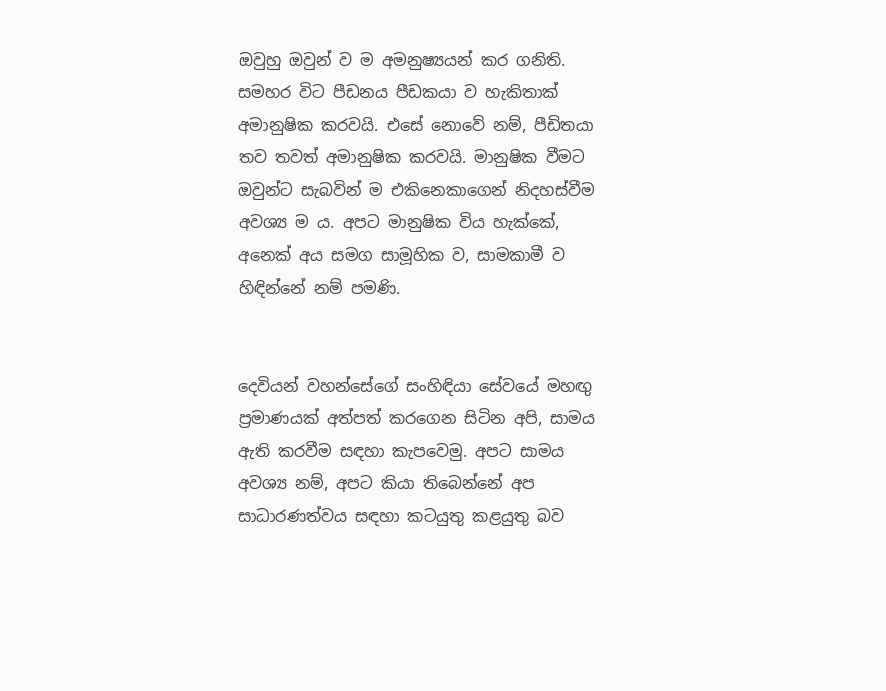ඔවුහු ඔවුන් ව ම අමනුෂ්‍යයන් කර ගනිති. සමහර විට පීඩනය පීඩකයා ව හැකිතාක් අමානුෂික කරවයි. එසේ නොවේ නම්, පීඩිතයා තව තවත් අමානුෂික කරවයි. මානුෂික වීමට ඔවුන්ට සැබවින් ම එකිනෙකාගෙන් නිදහස්වීම අවශ්‍ය ම ය. අපට මානුෂික විය හැක්කේ, අනෙක් අය සමග සාමූහික ව, සාමකාමී ව හිඳින්නේ නම් පමණි.


දෙවියන් වහන්සේගේ සංහිඳියා සේවයේ මහඟු ප්‍රමාණයක් අත්පත් කරගෙන සිටින අපි, සාමය ඇති කරවීම සඳහා කැපවෙමු. අපට සාමය අවශ්‍ය නම්, අපට කියා තිබෙන්නේ අප සාධාරණත්වය සඳහා කටයුතු කළයුතු බව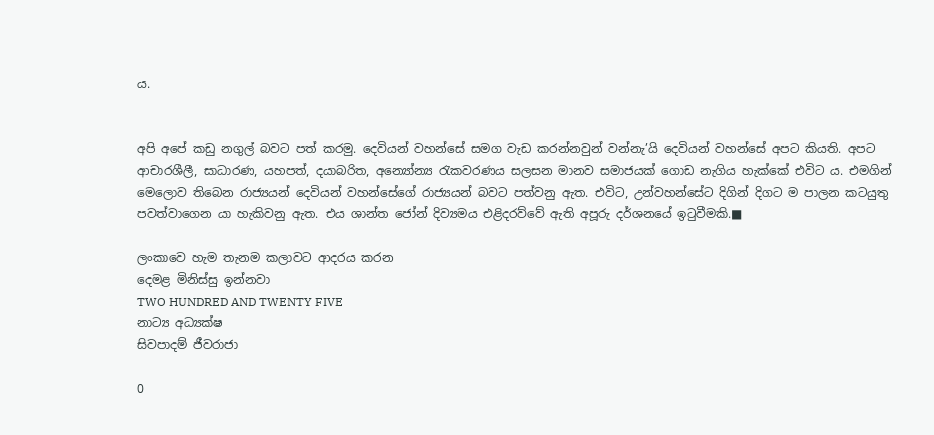ය.


අපි අපේ කඩු නගුල් බවට පත් කරමු. දෙවියන් වහන්සේ සමග වැඩ කරන්නවුන් වන්නැ’යි දෙවියන් වහන්සේ අපට කියති. අපට ආචාරශීලී, සාධාරණ, යහපත්, දයාබරිත, අන්‍යෝන්‍ය රැකවරණය සලසන මානව සමාජයක් ගොඩ නැගිය හැක්කේ එවිට ය. එමගින් මෙලොව තිබෙන රාජ්‍යයන් දෙවියන් වහන්සේගේ රාජ්‍යයන් බවට පත්වනු ඇත. එවිට, උන්වහන්සේට දිගින් දිගට ම පාලන කටයුතු පවත්වාගෙන යා හැකිවනු ඇත. එය ශාන්ත ජෝන් දිව්‍යමය එළිදරව්වේ ඇති අපූරු දර්ශනයේ ඉටුවීමකි.■

ලංකාවෙ හැම තැනම කලාවට ආදරය කරන
දෙමළ මිනිස්සු ඉන්නවා
TWO HUNDRED AND TWENTY FIVE
නාට්‍ය අධ්‍යක්ෂ
සිවපාදම් ජීවරාජා

0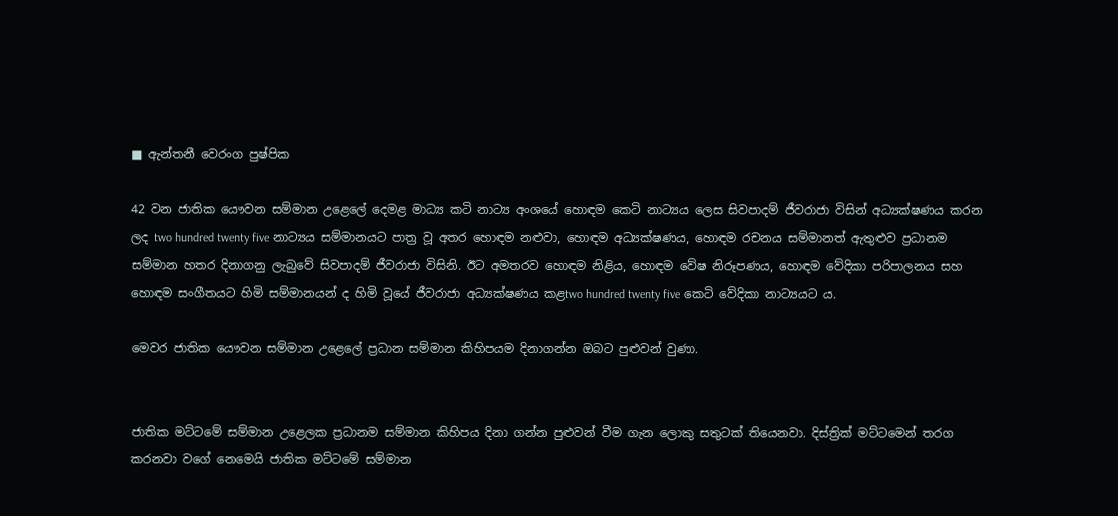■ ඇන්තනී වෙරංග පුෂ්පික

42 වන ජාතික යෞවන සම්මාන උළෙලේ දෙමළ මාධ්‍ය කටි නාට්‍ය අංශයේ හොඳම කෙටි නාට්‍යය ලෙස සිවපාදම් ජීවරාජා විසින් අධ්‍යක්ෂණය කරන ලද two hundred twenty five නාට්‍යය සම්මානයට පාත්‍ර වූ අතර හොඳම නළුවා, හොඳම අධ්‍යක්ෂණය, හොඳම රචනය සම්මානත් ඇතුළුව ප්‍රධානම සම්මාන හතර දිනාගනු ලැබුවේ සිවපාදම් ජීවරාජා විසිනි. ඊට අමතරව හොඳම නිළිය, හොඳම වේෂ නිරූපණය, හොඳම වේදිකා පරිපාලනය සහ හොඳම සංගීතයට හිමි සම්මානයන් ද හිමි වූයේ ජීවරාජා අධ්‍යක්ෂණය කළtwo hundred twenty five කෙටි වේදිකා නාට්‍යයට ය.

මෙවර ජාතික යෞවන සම්මාන උළෙලේ ප්‍රධාන සම්මාන කිහිපයම දිනාගන්න ඔබට පුළුවන් වුණා.


ජාතික මට්ටමේ සම්මාන උළෙලක ප්‍රධානම සම්මාන කිහිපය දිනා ගන්න පුළුවන් වීම ගැන ලොකු සතුටක් තියෙනවා. දිස්ත්‍රික් මට්ටමෙන් තරග කරනවා වගේ නෙමෙයි ජාතික මට්ටමේ සම්මාන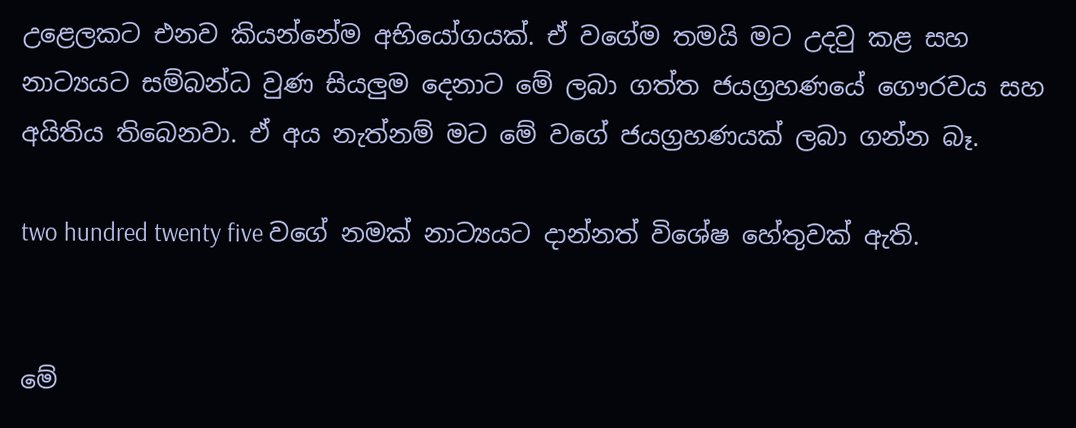උළෙලකට එනව කියන්නේම අභියෝගයක්. ඒ වගේම තමයි මට උදවු කළ සහ නාට්‍යයට සම්බන්ධ වුණ සියලුම දෙනාට මේ ලබා ගත්ත ජයග්‍රහණයේ ගෞරවය සහ අයිතිය තිබෙනවා. ඒ අය නැත්නම් මට මේ වගේ ජයග්‍රහණයක් ලබා ගන්න බෑ.

two hundred twenty five වගේ නමක් නාට්‍යයට දාන්නත් විශේෂ හේතුවක් ඇති.


මේ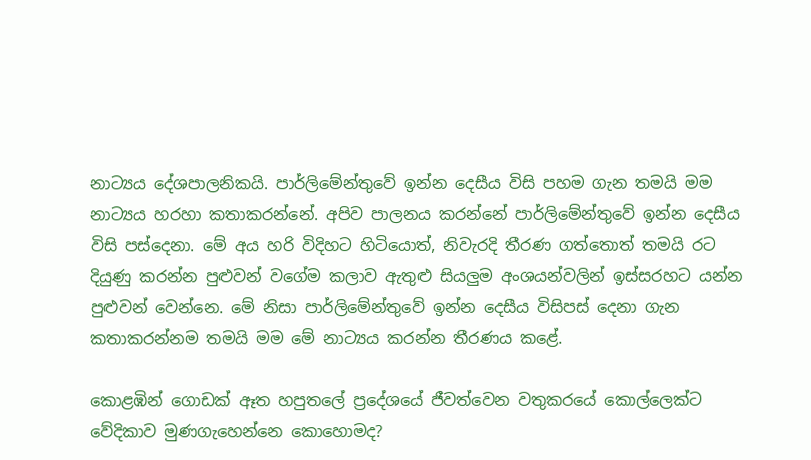නාට්‍යය දේශපාලනිකයි. පාර්ලිමේන්තුවේ ඉන්න දෙසීය විසි පහම ගැන තමයි මම නාට්‍යය හරහා කතාකරන්නේ. අපිව පාලනය කරන්නේ පාර්ලිමේන්තුවේ ඉන්න දෙසීය විසි පස්දෙනා. මේ අය හරි විදිහට හිටියොත්, නිවැරදි තීරණ ගත්තොත් තමයි රට දියුණු කරන්න පුළුවන් වගේම කලාව ඇතුළු සියලුම අංශයන්වලින් ඉස්සරහට යන්න පුළුවන් වෙන්නෙ. මේ නිසා පාර්ලිමේන්තුවේ ඉන්න දෙසීය විසිපස් දෙනා ගැන කතාකරන්නම තමයි මම මේ නාට්‍යය කරන්න තීරණය කළේ.

කොළඹින් ගොඩක් ඈත හපුතලේ ප්‍රදේශයේ ජීවත්වෙන වතුකරයේ කොල්ලෙක්ට වේදිකාව මුණගැහෙන්නෙ කොහොමද?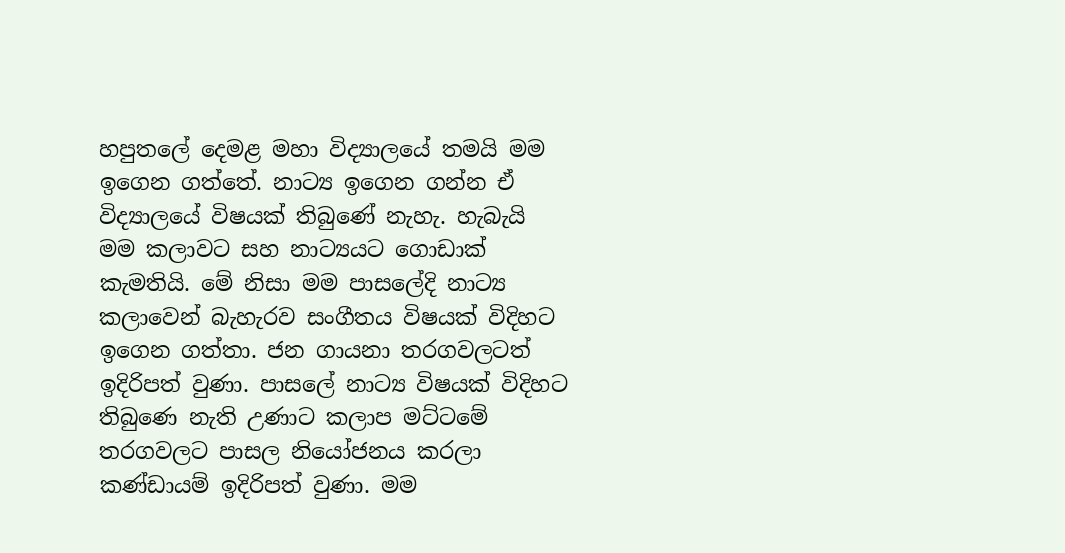හපුතලේ දෙමළ මහා විද්‍යාලයේ තමයි මම ඉගෙන ගත්තේ. නාට්‍ය ඉගෙන ගන්න ඒ විද්‍යාලයේ විෂයක් තිබුණේ නැහැ. හැබැයි මම කලාවට සහ නාට්‍යයට ගොඩාක් කැමතියි. මේ නිසා මම පාසලේදි නාට්‍ය කලාවෙන් බැහැරව සංගීතය විෂයක් විදිහට ඉගෙන ගත්තා. ජන ගායනා තරගවලටත් ඉදිරිපත් වුණා. පාසලේ නාට්‍ය විෂයක් විදිහට තිබුණෙ නැති උණාට කලාප මට්ටමේ තරගවලට පාසල නියෝජනය කරලා කණ්ඩායම් ඉදිරිපත් වුණා. මම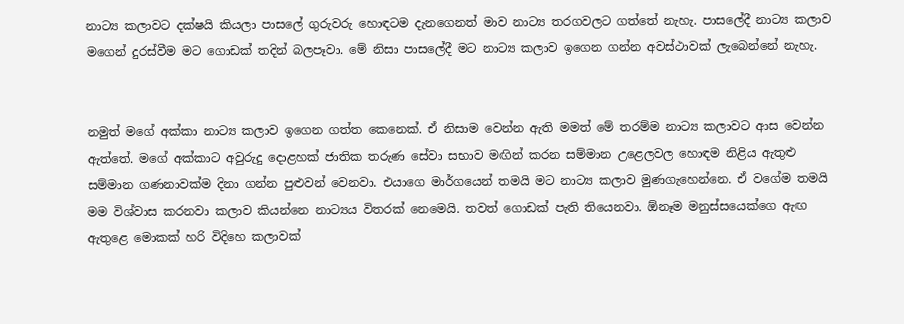නාට්‍ය කලාවට දක්ෂයි කියලා පාසලේ ගුරුවරු හොඳටම දැනගෙනත් මාව නාට්‍ය තරගවලට ගත්තේ නැහැ. පාසලේදී නාට්‍ය කලාව මගෙන් දුරස්වීම මට ගොඩක් තදින් බලපෑවා. මේ නිසා පාසලේදී මට නාට්‍ය කලාව ඉගෙන ගන්න අවස්ථාවක් ලැබෙන්නේ නැහැ.


නමුත් මගේ අක්කා නාට්‍ය කලාව ඉගෙන ගත්ත කෙනෙක්. ඒ නිසාම වෙන්න ඇති මමත් මේ තරම්ම නාට්‍ය කලාවට ආස වෙන්න ඇත්තේ. මගේ අක්කාට අවුරුදු දොළහක් ජාතික තරුණ සේවා සභාව මඟින් කරන සම්මාන උළෙලවල හොඳම නිළිය ඇතුළු සම්මාන ගණනාවක්ම දිනා ගන්න පුළුවන් වෙනවා. එයාගෙ මාර්ගයෙන් තමයි මට නාට්‍ය කලාව මුණගැහෙන්නෙ. ඒ වගේම තමයි මම විශ්වාස කරනවා කලාව කියන්නෙ නාට්‍යය විතරක් නෙමෙයි. තවත් ගොඩක් පැති තියෙනවා. ඕනෑම මනුස්සයෙක්ගෙ ඇඟ ඇතුළෙ මොකක් හරි විදිහෙ කලාවක්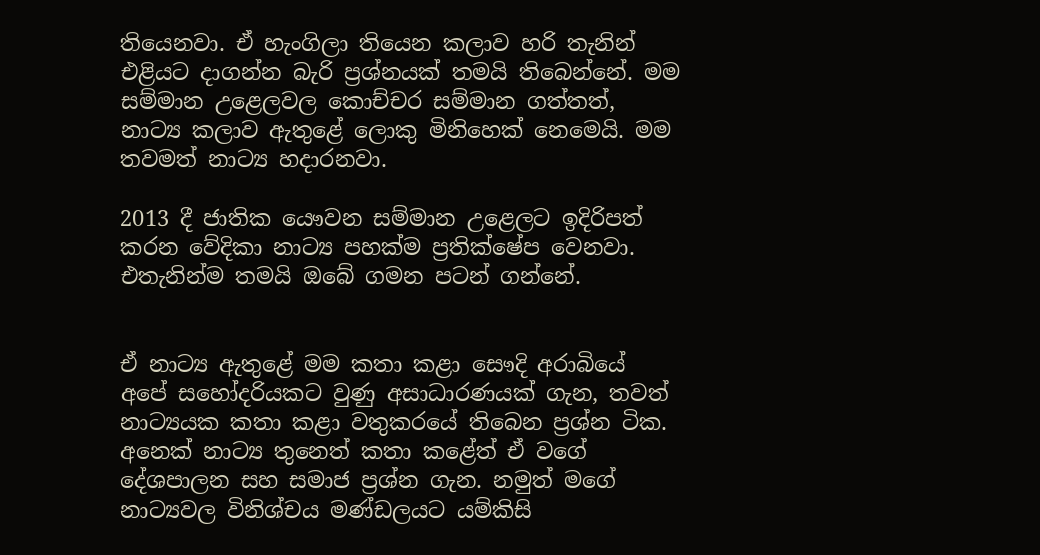තියෙනවා. ඒ හැංගිලා තියෙන කලාව හරි තැනින් එළියට දාගන්න බැරි ප්‍රශ්නයක් තමයි තිබෙන්නේ. මම සම්මාන උළෙලවල කොච්චර සම්මාන ගත්තත්, නාට්‍ය කලාව ඇතුළේ ලොකු මිනිහෙක් නෙමෙයි. මම තවමත් නාට්‍ය හදාරනවා.

2013 දී ජාතික යෞවන සම්මාන උළෙලට ඉදිරිපත් කරන වේදිකා නාට්‍ය පහක්ම ප්‍රතික්ෂේප වෙනවා. එතැනින්ම තමයි ඔබේ ගමන පටන් ගන්නේ.


ඒ නාට්‍ය ඇතුළේ මම කතා කළා සෞදි අරාබියේ අපේ සහෝදරියකට වුණු අසාධාරණයක් ගැන, තවත් නාට්‍යයක කතා කළා වතුකරයේ තිබෙන ප්‍රශ්න ටික. අනෙක් නාට්‍ය තුනෙත් කතා කළේත් ඒ වගේ දේශපාලන සහ සමාජ ප්‍රශ්න ගැන. නමුත් මගේ නාට්‍යවල විනිශ්චය මණ්ඩලයට යම්කිසි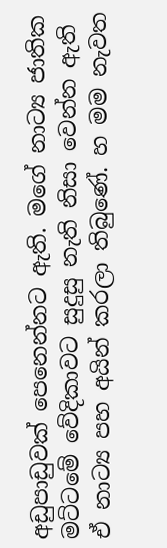අඩුපාඩුවක් පෙනෙන්නට ඇති. මගේ නාට්‍ය ජාතික මට්ටමේ වේදිකාවට සුදුසු නැති නිසා වෙන්න ඇති ඒ නාට්‍ය පහ අයින් කරලා තිබුණේ. හ මම නැවත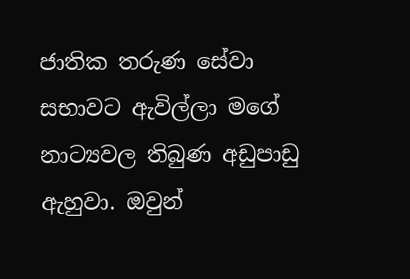ජාතික තරුණ සේවා සභාවට ඇවිල්ලා මගේ නාට්‍යවල තිබුණ අඩුපාඩු ඇහුවා. ඔවුන්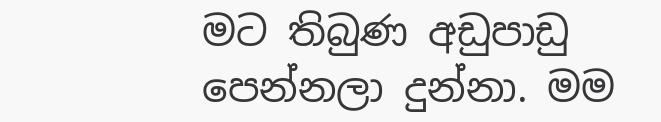මට තිබුණ අඩුපාඩු පෙන්නලා දුන්නා. මම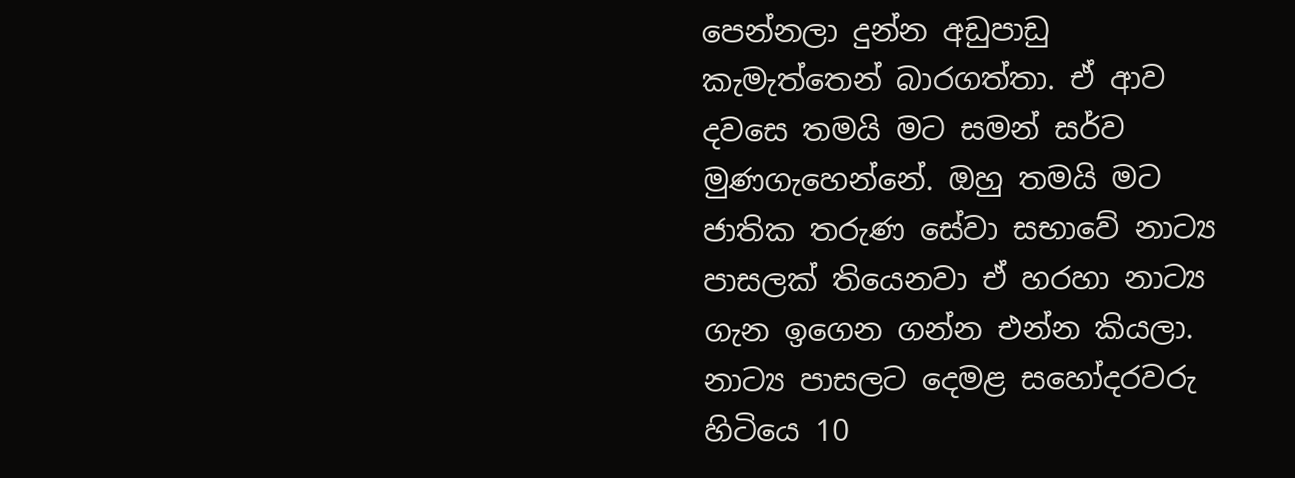පෙන්නලා දුන්න අඩුපාඩු කැමැත්තෙන් බාරගත්තා. ඒ ආව දවසෙ තමයි මට සමන් සර්ව මුණගැහෙන්නේ. ඔහු තමයි මට ජාතික තරුණ සේවා සභාවේ නාට්‍ය පාසලක් තියෙනවා ඒ හරහා නාට්‍ය ගැන ඉගෙන ගන්න එන්න කියලා. නාට්‍ය පාසලට දෙමළ සහෝදරවරු හිටියෙ 10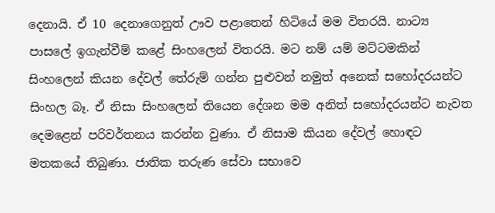දෙනායි. ඒ 10 දෙනාගෙනුත් ඌව පළාතෙන් හිටියේ මම විතරයි. නාට්‍ය පාසලේ ඉගැන්වීම් කළේ සිංහලෙන් විතරයි. මට නම් යම් මට්ටමකින් සිංහලෙන් කියන දේවල් තේරුම් ගන්න පුළුවන් නමුත් අනෙක් සහෝදරයන්ට සිංහල බෑ. ඒ නිසා සිංහලෙන් තියෙන දේශන මම අනිත් සහෝදරයන්ට නැවත දෙමළෙන් පරිවර්තනය කරන්න වුණා. ඒ නිසාම කියන දේවල් හොඳට මතකයේ තිබුණා. ජාතික තරුණ සේවා සභාවෙ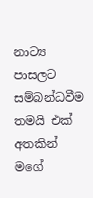නාට්‍ය පාසලට සම්බන්ධවීම තමයි එක් අතකින් මගේ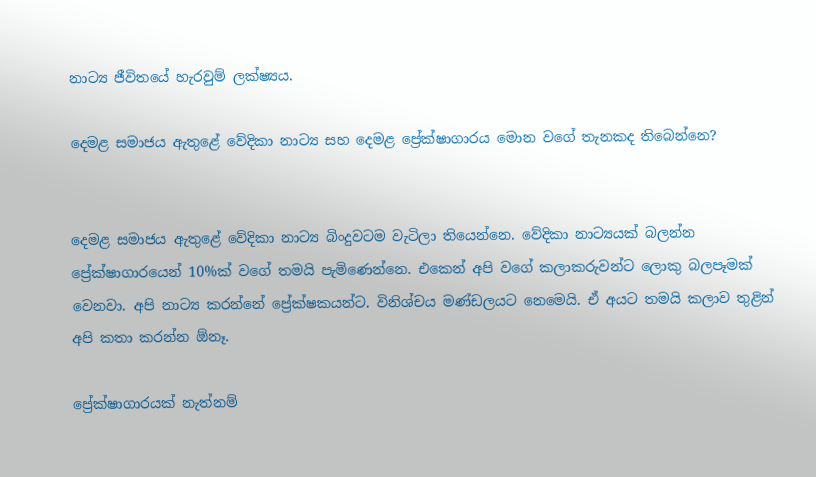නාට්‍ය ජීවිතයේ හැරවුම් ලක්ෂ්‍යය.

දෙමළ සමාජය ඇතුළේ වේදිකා නාට්‍ය සහ දෙමළ ප්‍රේක්ෂාගාරය මොන වගේ තැනකද තිබෙන්නෙ?


දෙමළ සමාජය ඇතුළේ වේදිකා නාට්‍ය බිංදුවටම වැටිලා තියෙන්නෙ. වේදිකා නාට්‍යයක් බලන්න ප්‍රේක්ෂාගාරයෙන් 10%ක් වගේ තමයි පැමිණෙන්නෙ. එකෙන් අපි වගේ කලාකරුවන්ට ලොකු බලපෑමක් වෙනවා. අපි නාට්‍ය කරන්නේ ප්‍රේක්ෂකයන්ට. විනිශ්චය මණ්ඩලයට නෙමෙයි. ඒ අයට තමයි කලාව තුළින් අපි කතා කරන්න ඕනෑ.

ප්‍රේක්ෂාගාරයක් නැත්නම්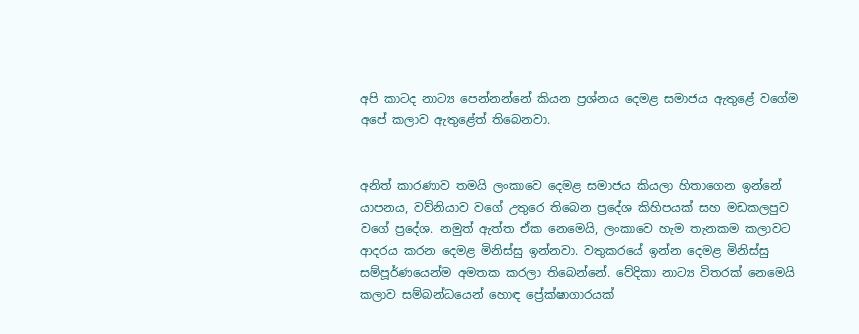අපි කාටද නාට්‍ය පෙන්නන්නේ කියන ප්‍රශ්නය දෙමළ සමාජය ඇතුළේ වගේම අපේ කලාව ඇතුළේත් තිබෙනවා.


අනිත් කාරණාව තමයි ලංකාවෙ දෙමළ සමාජය කියලා හිතාගෙන ඉන්නේ යාපනය, වව්නියාව වගේ උතුරෙ තිබෙන ප්‍රදේශ කිහිපයක් සහ මඩකලපුව වගේ ප්‍රදේශ. නමුත් ඇත්ත ඒක නෙමෙයි, ලංකාවෙ හැම තැනකම කලාවට ආදරය කරන දෙමළ මිනිස්සු ඉන්නවා. වතුකරයේ ඉන්න දෙමළ මිනිස්සු සම්පූර්ණයෙන්ම අමතක කරලා තිබෙන්නේ. වේදිකා නාට්‍ය විතරක් නෙමෙයි කලාව සම්බන්ධයෙන් හොඳ ප්‍රේක්ෂාගාරයක්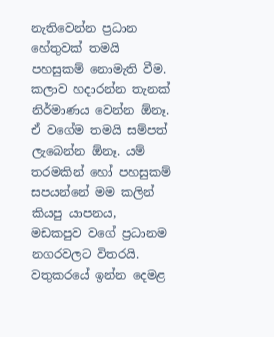නැතිවෙන්න ප්‍රධාන හේතුවක් තමයි පහසුකම් නොමැති වීම. කලාව හදාරන්න තැනක් නිර්මාණය වෙන්න ඕනෑ. ඒ වගේම තමයි සම්පත් ලැබෙන්න ඕනෑ. යම් තරමකින් හෝ පහසුකම් සපයන්නේ මම කලින් කියපු යාපනය, මඩකපුව වගේ ප්‍රධානම නගරවලට විතරයි. වතුකරයේ ඉන්න දෙමළ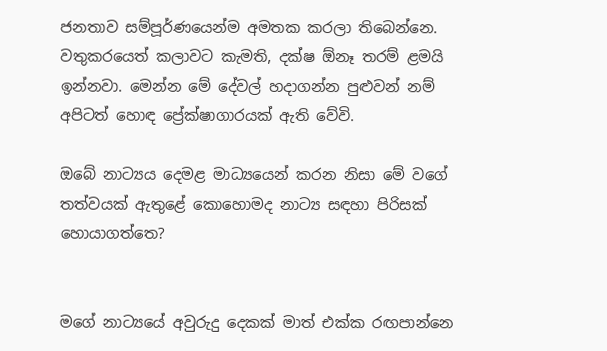ජනතාව සම්පූර්ණයෙන්ම අමතක කරලා තිබෙන්නෙ. වතුකරයෙත් කලාවට කැමති, දක්ෂ ඕනෑ තරම් ළමයි ඉන්නවා. මෙන්න මේ දේවල් හදාගන්න පුළුවන් නම් අපිටත් හොඳ ප්‍රේක්ෂාගාරයක් ඇති වේවි.

ඔබේ නාට්‍යය දෙමළ මාධ්‍යයෙන් කරන නිසා මේ වගේ තත්වයක් ඇතුළේ කොහොමද නාට්‍ය සඳහා පිරිසක් හොයාගත්තෙ?


මගේ නාට්‍යයේ අවුරුදු දෙකක් මාත් එක්ක රඟපාන්නෙ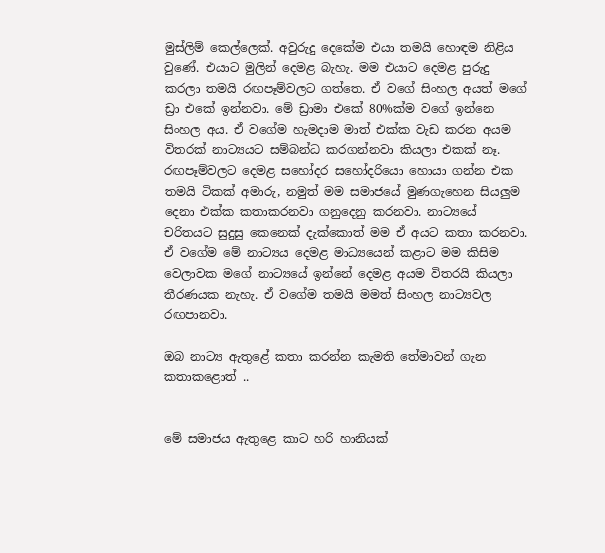මුස්ලිම් කෙල්ලෙක්. අවුරුදු දෙකේම එයා තමයි හොඳම නිළිය වුණේ. එයාට මුලින් දෙමළ බැහැ. මම එයාට දෙමළ පුරුදු කරලා තමයි රඟපෑම්වලට ගත්තෙ. ඒ වගේ සිංහල අයත් මගේ ඩ්‍රා එකේ ඉන්නවා. මේ ඩ්‍රාමා එකේ 80%ක්ම වගේ ඉන්නෙ සිංහල අය. ඒ වගේම හැමදාම මාත් එක්ක වැඩ කරන අයම විතරක් නාට්‍යයට සම්බන්ධ කරගන්නවා කියලා එකක් නෑ. රඟපෑම්වලට දෙමළ සහෝදර සහෝදරියො හොයා ගන්න එක තමයි ටිකක් අමාරු, නමුත් මම සමාජයේ මුණගැහෙන සියලුම දෙනා එක්ක කතාකරනවා ගනුදෙනු කරනවා. නාට්‍යයේ චරිතයට සුදුසු කෙනෙක් දැක්කොත් මම ඒ අයට කතා කරනවා. ඒ වගේම මේ නාට්‍යය දෙමළ මාධ්‍යයෙන් කළාට මම කිසිම වෙලාවක මගේ නාට්‍යයේ ඉන්නේ දෙමළ අයම විතරයි කියලා තීරණයක නැහැ. ඒ වගේම තමයි මමත් සිංහල නාට්‍යවල රඟපානවා.

ඔබ නාට්‍ය ඇතුළේ කතා කරන්න කැමති තේමාවන් ගැන කතාකළොත් ..


මේ සමාජය ඇතුළෙ කාට හරි හානියක්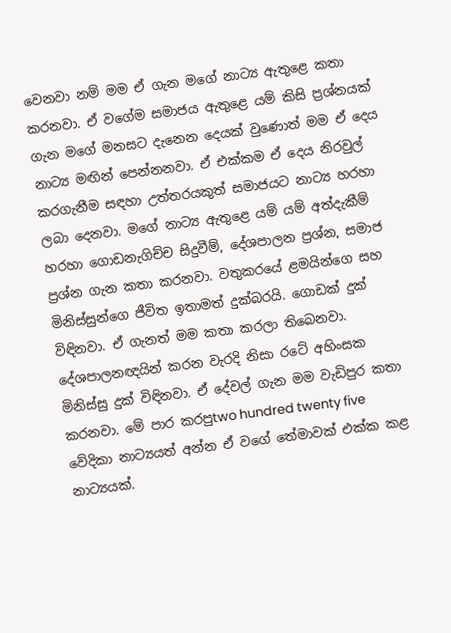වෙනවා නම් මම ඒ ගැන මගේ නාට්‍ය ඇතුළෙ කතා කරනවා. ඒ වගේම සමාජය ඇතුළෙ යම් කිසි ප්‍රශ්නයක් ගැන මගේ මනසට දැනෙන දෙයක් වුණොත් මම ඒ දෙය නාට්‍ය මඟින් පෙන්නනවා. ඒ එක්කම ඒ දෙය නිරවුල් කරගැනීම සඳහා උත්තරයකුත් සමාජයට නාට්‍ය හරහා ලබා දෙනවා. මගේ නාට්‍ය ඇතුළෙ යම් යම් අත්දැකීම් හරහා ගොඩනැගිච්ච සිදුවීම්, දේශපාලන ප්‍රශ්න, සමාජ ප්‍රශ්න ගැන කතා කරනවා. වතුකරයේ ළමයින්ගෙ සහ මිනිස්සුන්ගෙ ජීවිත ඉතාමත් දුක්බරයි. ගොඩක් දුක් විඳිනවා. ඒ ගැනත් මම කතා කරලා තිබෙනවා. දේශපාලනඥයින් කරන වැරදි නිසා රටේ අහිංසක මිනිස්සු දුක් විඳිනවා. ඒ දේවල් ගැන මම වැඩිපුර කතා කරනවා. මේ පාර කරපුtwo hundred twenty five වේදිකා නාට්‍යයත් අන්න ඒ වගේ තේමාවක් එක්ක කළ නාට්‍යයක්.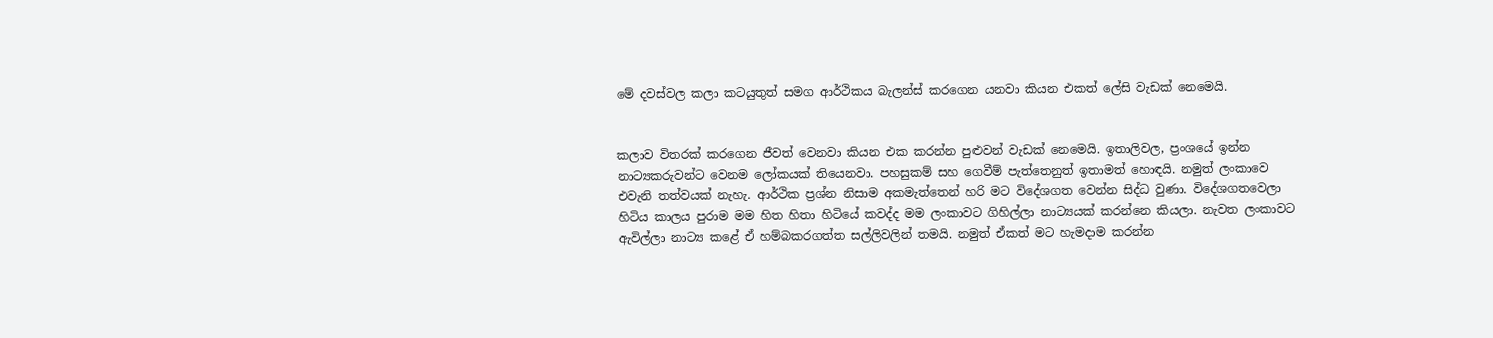මේ දවස්වල කලා කටයුතුත් සමග ආර්ථිකය බැලන්ස් කරගෙන යනවා කියන එකත් ලේසි වැඩක් නෙමෙයි.


කලාව විතරක් කරගෙන ජීවත් වෙනවා කියන එක කරන්න පුළුවන් වැඩක් නෙමෙයි. ඉතාලිවල, ප්‍රංශයේ ඉන්න නාට්‍යකරුවන්ට වෙනම ලෝකයක් තියෙනවා. පහසුකම් සහ ගෙවීම් පැත්තෙනුත් ඉතාමත් හොඳයි. නමුත් ලංකාවෙ එවැනි තත්වයක් නැහැ. ආර්ථික ප්‍රශ්න නිසාම අකමැත්තෙන් හරි මට විදේශගත වෙන්න සිද්ධ වුණා. විදේශගතවෙලා හිටිය කාලය පුරාම මම හිත හිතා හිටියේ කවද්ද මම ලංකාවට ගිහිල්ලා නාට්‍යයක් කරන්නෙ කියලා. නැවත ලංකාවට ඇවිල්ලා නාට්‍ය කළේ ඒ හම්බකරගත්ත සල්ලිවලින් තමයි. නමුත් ඒකත් මට හැමදාම කරන්න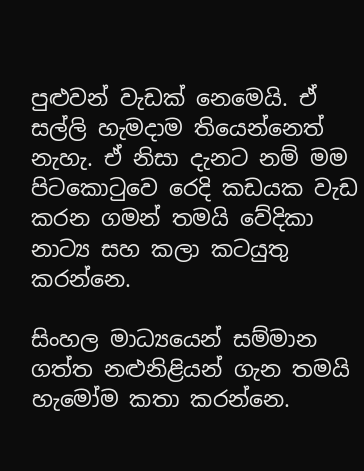පුළුවන් වැඩක් නෙමෙයි. ඒ සල්ලි හැමදාම තියෙන්නෙත් නැහැ. ඒ නිසා දැනට නම් මම පිටකොටුවෙ රෙදි කඩයක වැඩ කරන ගමන් තමයි වේදිකා නාට්‍ය සහ කලා කටයුතු කරන්නෙ.

සිංහල මාධ්‍යයෙන් සම්මාන ගත්ත නළුනිළියන් ගැන තමයි හැමෝම කතා කරන්නෙ.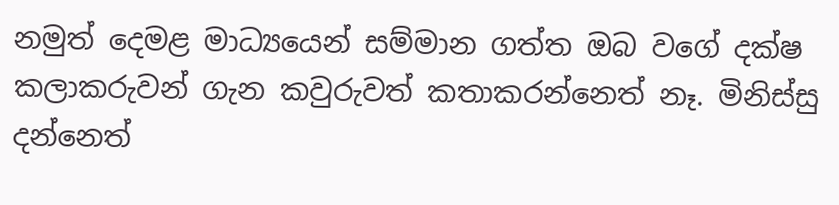නමුත් දෙමළ මාධ්‍යයෙන් සම්මාන ගත්ත ඔබ වගේ දක්ෂ කලාකරුවන් ගැන කවුරුවත් කතාකරන්නෙත් නෑ. මිනිස්සු දන්නෙත්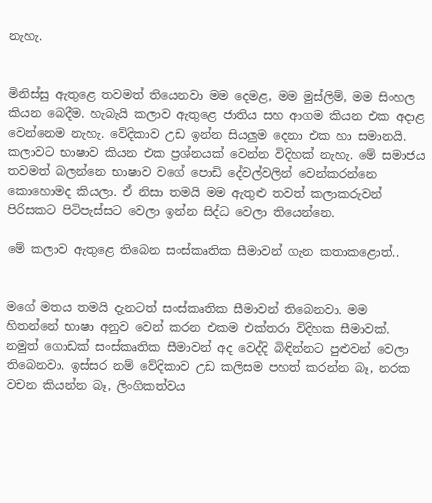නැහැ.


මිනිස්සු ඇතුළෙ තවමත් තියෙනවා මම දෙමළ, මම මුස්ලිම්, මම සිංහල කියන බෙදීම. හැබැයි කලාව ඇතුළෙ ජාතිය සහ ආගම කියන එක අදාළ වෙන්නෙම නැහැ. වේදිකාව උඩ ඉන්න සියලුම දෙනා එක හා සමානයි. කලාවට භාෂාව කියන එක ප්‍රශ්නයක් වෙන්න විදිහක් නැහැ. මේ සමාජය තවමත් බලන්නෙ භාෂාව වගේ පොඩි දේවල්වලින් වෙන්කරන්නෙ කොහොමද කියලා. ඒ නිසා තමයි මම ඇතුළු තවත් කලාකරුවන් පිරිසකට පිටිපැස්සට වෙලා ඉන්න සිද්ධ වෙලා තියෙන්නෙ.

මේ කලාව ඇතුළෙ තිබෙන සංස්කෘතික සීමාවන් ගැන කතාකළොත්..


මගේ මතය තමයි දැනටත් සංස්කෘතික සීමාවන් තිබෙනවා. මම හිතන්නේ භාෂා අනුව වෙන් කරන එකම එක්තරා විදිහක සීමාවක්. නමුත් ගොඩක් සංස්කෘතික සීමාවන් අද වෙද්දි බිඳින්නට පුළුවන් වෙලා තිබෙනවා. ඉස්සර නම් වේදිකාව උඩ කලිසම පහත් කරන්න බෑ, නරක වචන කියන්න බෑ, ලිංගිකත්වය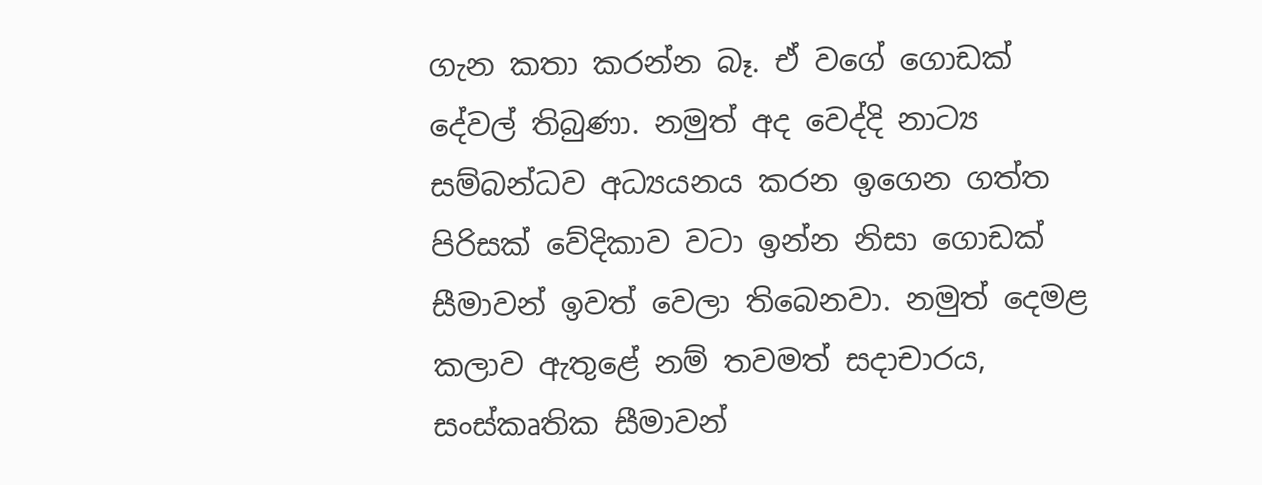ගැන කතා කරන්න බෑ. ඒ වගේ ගොඩක් දේවල් තිබුණා. නමුත් අද වෙද්දි නාට්‍ය සම්බන්ධව අධ්‍යයනය කරන ඉගෙන ගත්ත පිරිසක් වේදිකාව වටා ඉන්න නිසා ගොඩක් සීමාවන් ඉවත් වෙලා තිබෙනවා. නමුත් දෙමළ කලාව ඇතුළේ නම් තවමත් සදාචාරය, සංස්කෘතික සීමාවන්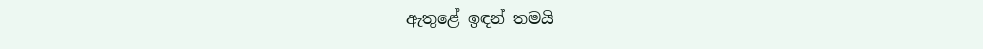ඇතුළේ ඉඳන් තමයි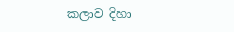කලාව දිහා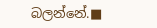බලන්නේ.■